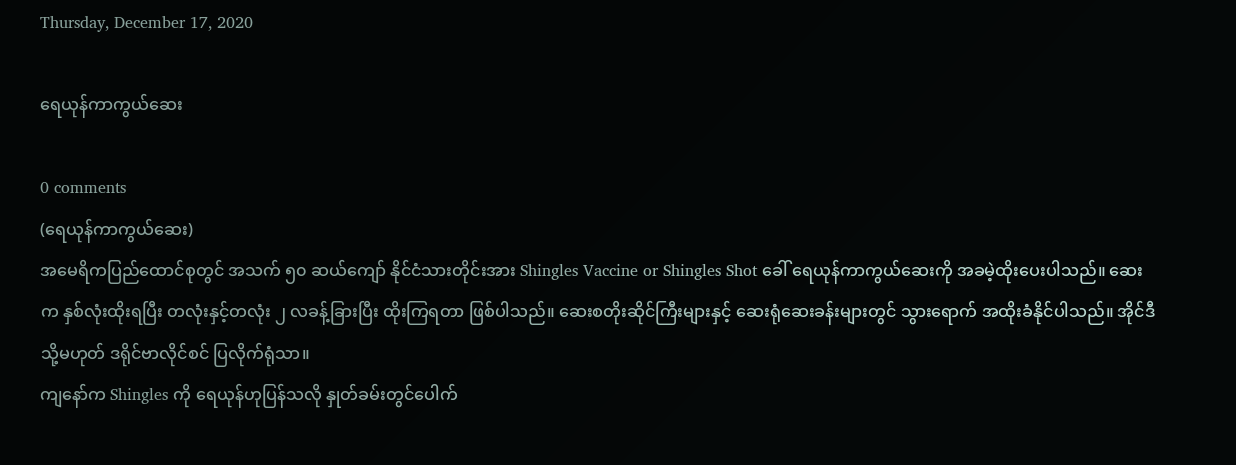Thursday, December 17, 2020

ရေယုန်ကာကွယ်ဆေး

0 comments
(ရေယုန်ကာကွယ်ဆေး)
အမေရိကပြည်ထောင်စုတွင် အသက် ၅၀ ဆယ်ကျော် နိုင်ငံသားတိုင်းအား Shingles Vaccine or Shingles Shot ခေါ် ရေယုန်ကာကွယ်ဆေးကို အခမဲ့ထိုးပေးပါသည်။ ဆေးက နှစ်လုံးထိုးရပြီး တလုံးနှင့်တလုံး ၂ လခန့်ခြားပြီး ထိုးကြရတာ ဖြစ်ပါသည်။ ဆေးစတိုးဆိုင်ကြီးများနှင့် ဆေးရုံဆေးခန်းများတွင် သွားရောက် အထိုးခံနိုင်ပါသည်။ အိုင်ဒီ သို့မဟုတ် ဒရိုင်ဗာလိုင်စင် ပြလိုက်ရုံသာ။
ကျနော်က Shingles ကို ရေယုန်ဟုပြန်သလို နှုတ်ခမ်းတွင်ပေါက်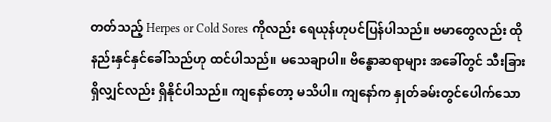တတ်သည့် Herpes or Cold Sores ကိုလည်း ရေယုန်ဟုပင်ပြန်ပါသည်။ ဗမာတွေလည်း ထိုနည်းနှင်နှင်ခေါ်သည်ဟု ထင်ပါသည်။ မသေချာပါ။ ဗိန္ဓောဆရာများ အခေါ်တွင် သီးခြားရှိလျှင်လည်း ရှိနိုင်ပါသည်။ ကျနော်တော့ မသိပါ။ ကျနော်က နှုတ်ခမ်းတွင်ပေါက်သော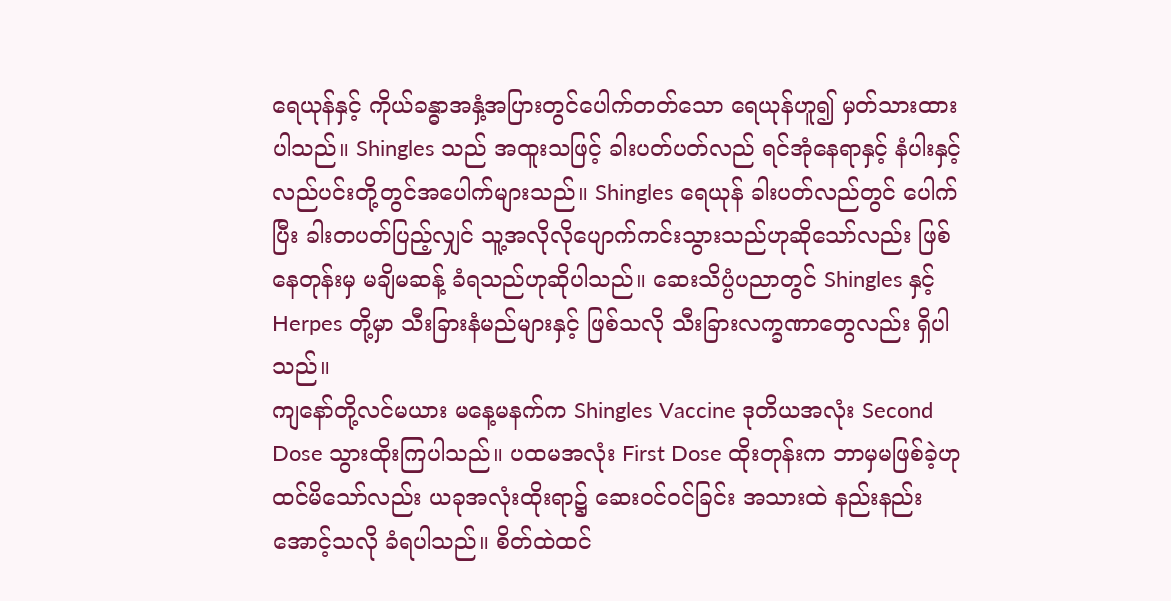ရေယုန်နှင့် ကိုယ်ခန္ဓာအနှံ့အပြားတွင်ပေါက်တတ်သော ရေယုန်ဟူ၍ မှတ်သားထားပါသည်။ Shingles သည် အထူးသဖြင့် ခါးပတ်ပတ်လည် ရင်အုံနေရာနှင့် နံပါးနှင့် လည်ပင်းတို့တွင်အပေါက်များသည်။ Shingles ရေယုန် ခါးပတ်လည်တွင် ပေါက်ပြီး ခါးတပတ်ပြည့်လျှင် သူ့အလိုလိုပျောက်ကင်းသွားသည်ဟုဆိုသော်လည်း ဖြစ်နေတုန်းမှ မချိမဆန့် ခံရသည်ဟုဆိုပါသည်။ ဆေးသိပ္ပံပညာတွင် Shingles နှင့် Herpes တို့မှာ သီးခြားနံမည်များနှင့် ဖြစ်သလို သီးခြားလက္ခဏာတွေလည်း ရှိပါသည်။
ကျနော်တို့လင်မယား မနေ့မနက်က Shingles Vaccine ဒုတိယအလုံး Second Dose သွားထိုးကြပါသည်။ ပထမအလုံး First Dose ထိုးတုန်းက ဘာမှမဖြစ်ခဲ့ဟုထင်မိသော်လည်း ယခုအလုံးထိုးရာ၌ ဆေးဝင်ဝင်ခြင်း အသားထဲ နည်းနည်း အောင့်သလို ခံရပါသည်။ စိတ်ထဲထင်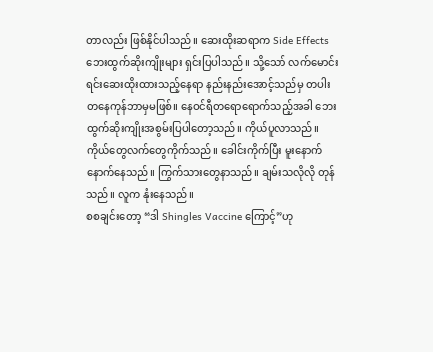တာလည်း ဖြစ်နိုင်ပါသည်။ ဆေးထိုးဆရာက Side Effects ဘေးထွက်ဆိုးကျိုးများ ရှင်းပြပါသည်။ သို့သော် လက်မောင်းရင်းဆေးထိုးထားသည့်နေရာ နည်းနည်းအောင့်သည်မှ တပါး တနေကုန်ဘာမှမဖြစ်။ နေဝင်ရီတရောရောက်သည့်အခါ ဘေးထွက်ဆိုးကျိုးအစွမ်းပြပါတော့သည်။ ကိုယ်ပူလာသည်။ ကိုယ်တွေလက်တွေကိုက်သည်။ ခေါင်းကိုက်ပြီး မူးနောက်နောက်နေသည်။ ကြွက်သားတွေနာသည်။ ချမ်းသလိုလို တုန်သည်။ လူက နုံးနေသည်။
စစချင်းတော့ “ဒါ Shingles Vaccine ကြောင့်”ဟု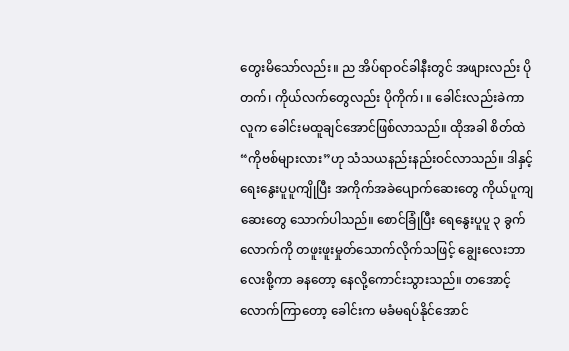တွေးမိသော်လည်း။ ည အိပ်ရာဝင်ခါနီးတွင် အဖျားလည်း ပိုတက်၊ ကိုယ်လက်တွေလည်း ပိုကိုက်၊ ။ ခေါင်းလည်းခဲကာ လူက ခေါင်းမထူချင်အောင်ဖြစ်လာသည်။ ထိုအခါ စိတ်ထဲ “ကိုဗစ်များလား”ဟု သံသယနည်းနည်းဝင်လာသည်။ ဒါနှင့် ရေးနွေးပူပူကျိုပြီး အကိုက်အခဲပျောက်ဆေးတွေ ကိုယ်ပူကျဆေးတွေ သောက်ပါသည်။ စောင်ခြုံပြီး ရေနွေးပူပူ ၃ ခွက်လောက်ကို တဖူးဖူးမှုတ်သောက်လိုက်သဖြင့် ချွေးလေးဘာလေးစို့ကာ ခနတော့ နေလို့ကောင်းသွားသည်။ တအောင့်လောက်ကြာတော့ ခေါင်းက မခံမရပ်နိုင်အောင်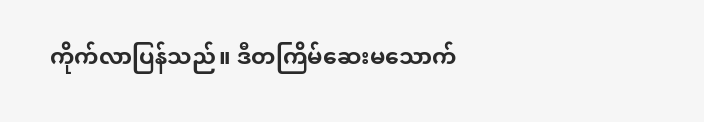ကိုက်လာပြန်သည်။ ဒီတကြိမ်ဆေးမသောက်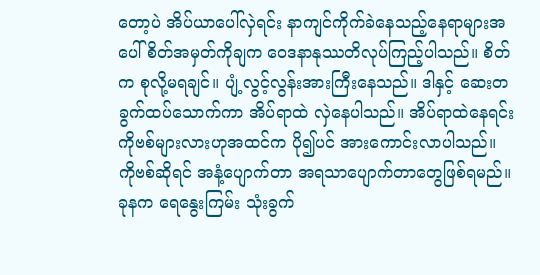တော့ပဲ အိပ်ယာပေါ်လှဲရင်း နာကျင်ကိုက်ခဲနေသည့်နေရာများအပေါ် စိတ်အမှတ်ကိုချက ဝေဒနာနုဿတိလုပ်ကြည့်ပါသည်။ စိတ်က စုလို့မရချင်။ ပျံ့လွင့်လွန်းအားကြီးနေသည်။ ဒါနှင့် ဆေးတခွက်ထပ်သောက်ကာ အိပ်ရာထဲ လှဲနေပါသည်။ အိပ်ရာထဲနေရင်း ကိုဗစ်များလားဟုအထင်က ပို၍ပင် အားကောင်းလာပါသည်။
ကိုဗစ်ဆိုရင် အနံ့ပျောက်တာ အရသာပျောက်တာတွေဖြစ်ရမည်။ ခုနက ရေနွေးကြမ်း သုံးခွက်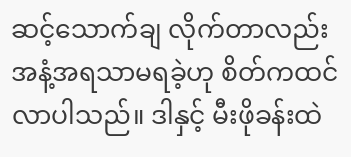ဆင့်သောက်ချ လိုက်တာလည်း အနံ့အရသာမရခဲ့ဟု စိတ်ကထင်လာပါသည်။ ဒါနှင့် မီးဖိုခန်းထဲ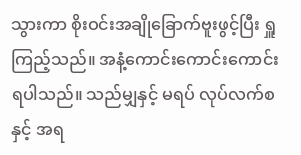သွားကာ စိုးဝင်းအချိုခြောက်ဗူးဖွင့်ပြီး ရှူကြည့်သည်။ အနံ့ကောင်းကောင်းကောင်းရပါသည်။ သည်မျှနှင့် မရပ် လုပ်လက်စနှင့် အရ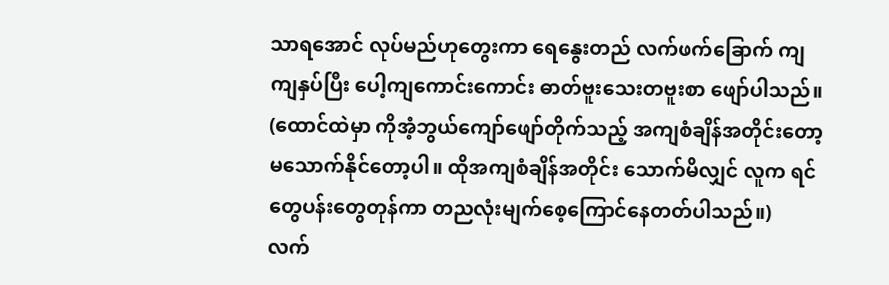သာရအောင် လုပ်မည်ဟုတွေးကာ ရေနွေးတည် လက်ဖက်ခြောက် ကျကျနှပ်ပြီး ပေါ့ကျကောင်းကောင်း ဓာတ်ဗူးသေးတဗူးစာ ဖျော်ပါသည်။ (ထောင်ထဲမှာ ကိုအံ့ဘွယ်ကျော်ဖျော်တိုက်သည့် အကျစံချိန်အတိုင်းတော့ မသောက်နိုင်တော့ပါ။ ထိုအကျစံချိန်အတိုင်း သောက်မိလျှင် လူက ရင်တွေပန်းတွေတုန်ကာ တညလုံးမျက်စေ့ကြောင်နေတတ်ပါသည်။)
လက်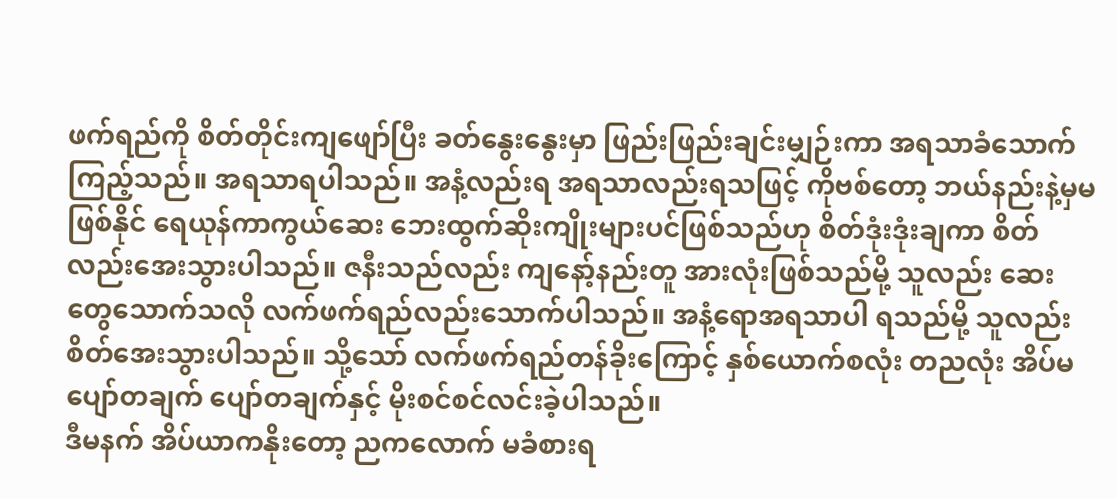ဖက်ရည်ကို စိတ်တိုင်းကျဖျော်ပြီး ခတ်နွေးနွေးမှာ ဖြည်းဖြည်းချင်းမျှဉ်းကာ အရသာခံသောက်ကြည့်သည်။ အရသာရပါသည်။ အနံ့လည်းရ အရသာလည်းရသဖြင့် ကိုဗစ်တော့ ဘယ်နည်းနဲ့မှမဖြစ်နိုင် ရေယုန်ကာကွယ်ဆေး ဘေးထွက်ဆိုးကျိုးများပင်ဖြစ်သည်ဟု စိတ်ဒုံးဒုံးချကာ စိတ်လည်းအေးသွားပါသည်။ ဇနီးသည်လည်း ကျနော့်နည်းတူ အားလုံးဖြစ်သည်မို့ သူလည်း ဆေးတွေသောက်သလို လက်ဖက်ရည်လည်းသောက်ပါသည်။ အနံ့ရောအရသာပါ ရသည်မို့ သူလည်း စိတ်အေးသွားပါသည်။ သို့သော် လက်ဖက်ရည်တန်ခိုးကြောင့် နှစ်ယောက်စလုံး တညလုံး အိပ်မပျော်တချက် ပျော်တချက်နှင့် မိုးစင်စင်လင်းခဲ့ပါသည်။
ဒီမနက် အိပ်ယာကနိုးတော့ ညကလောက် မခံစားရ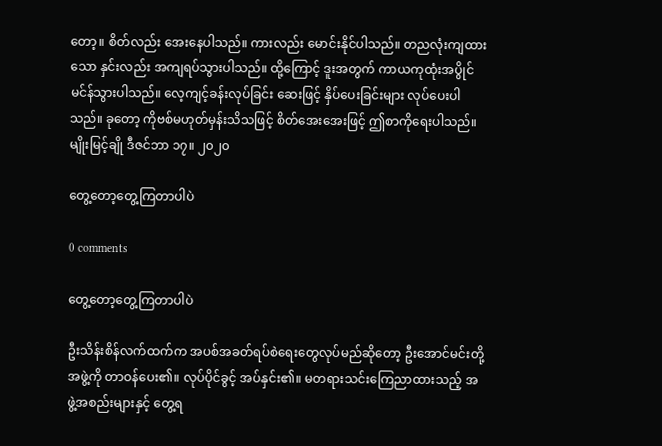တော့။ စိတ်လည်း အေးနေပါသည်။ ကားလည်း မောင်းနိုင်ပါသည်။ တညလုံးကျထားသော နှင်းလည်း အကျရပ်သွားပါသည်။ ထို့ကြောင့် ဒူးအတွက် ကာယကုထုံးအပွိုင်မင်န်သွားပါသည်။ လေ့ကျင့်ခန်းလုပ်ခြင်း ဆေးဖြင့် နှိပ်ပေးခြင်းများ လုပ်ပေးပါသည်။ ခုတော့ ကိုဗစ်မဟုတ်မှန်းသိသဖြင့် စိတ်အေးအေးဖြင့် ဤစာကိုရေးပါသည်။
မျိုးမြင့်ချို ဒီဇင်ဘာ ၁၇။ ၂၀၂၀

တွေ့တော့တွေ့ကြတာပါပဲ

0 comments

တွေ့တော့တွေ့ကြတာပါပဲ

ဦးသိန်းစိန်လက်ထက်က အပစ်အခတ်ရပ်စဲရေးတွေလုပ်မည်ဆိုတော့ ဦးအောင်မင်းတို့အဖွဲ့ကို တာဝန်ပေး၏။ လုပ်ပိုင်ခွင့် အပ်နှင်း၏။ မတရားသင်းကြေညာထားသည့် အဖွဲ့အစည်းများနှင့် တွေ့ရ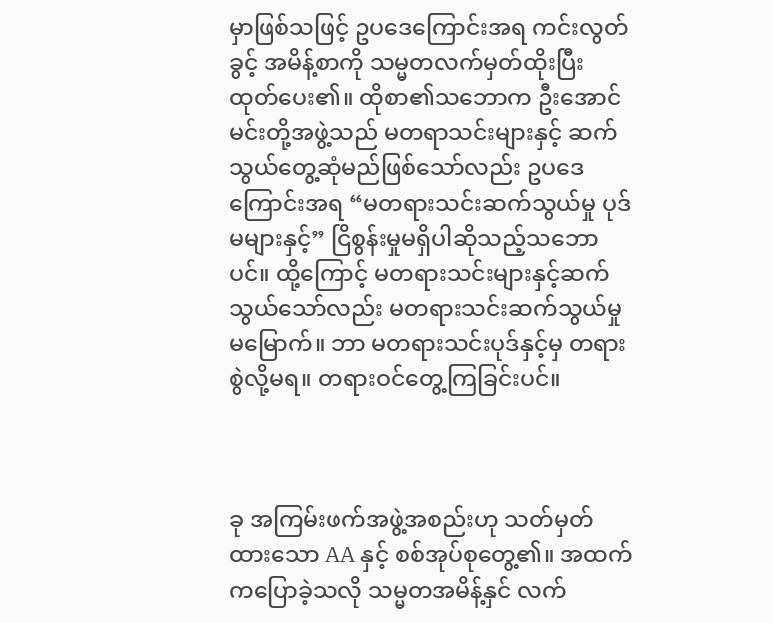မှာဖြစ်သဖြင့် ဥပဒေကြောင်းအရ ကင်းလွတ်ခွင့် အမိန့်စာကို သမ္မတလက်မှတ်ထိုးပြီး ထုတ်ပေး၏။ ထိုစာ၏သဘောက ဦးအောင်မင်းတို့အဖွဲ့သည် မတရာသင်းများနှင့် ဆက်သွယ်တွေ့ဆုံမည်ဖြစ်သော်လည်း ဥပဒေကြောင်းအရ “မတရားသင်းဆက်သွယ်မှု ပုဒ်မများနှင့်” ငြိစွန်းမှုမရှိပါဆိုသည့်သဘောပင်။ ထို့ကြောင့် မတရားသင်းများနှင့်ဆက်သွယ်သော်လည်း မတရားသင်းဆက်သွယ်မှုမမြောက်။ ဘာ မတရားသင်းပုဒ်နှင့်မှ တရားစွဲလို့မရ။ တရားဝင်တွေ့ကြခြင်းပင်။



ခု အကြမ်းဖက်အဖွဲ့အစည်းဟု သတ်မှတ်ထားသော AA နှင့် စစ်အုပ်စုတွေ့၏။ အထက်ကပြောခဲ့သလို သမ္မတအမိန့်နှင် လက်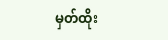မှတ်ထိုး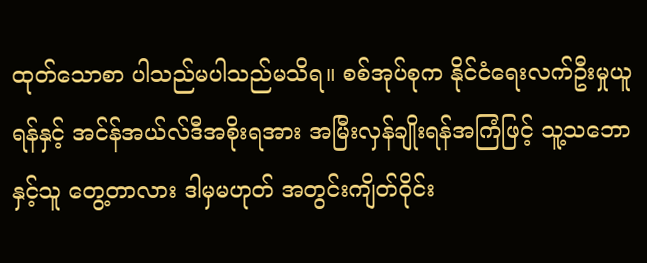ထုတ်သောစာ ပါသည်မပါသည်မသိရ။ စစ်အုပ်စုက နိုင်ငံရေးလက်ဦးမှုယူရန်နှင့် အင်န်အယ်လ်ဒီအစိုးရအား အမြီးလှန်ချိုးရန်အကြံဖြင့် သူ့သဘောနှင့်သူ တွေ့တာလား ဒါမှမဟုတ် အတွင်းကျိတ်ဝိုင်း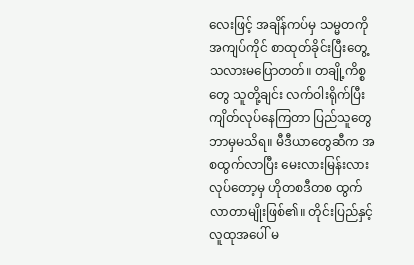လေးဖြင့် အချိန်ကပ်မှ သမ္မတကိုအကျပ်ကိုင် စာထုတ်ခိုင်းပြီးတွေ့သလားမပြောတတ်။ တချို့ကိစ္စတွေ သူတို့ချင်း လက်ဝါးရိုက်ပြီး ကျိတ်လုပ်နေကြတာ ပြည်သူတွေ ဘာမှမသိရ။ မီဒီယာတွေဆီက အစထွက်လာပြီး မေးလားမြန်းလားလုပ်တော့မှ ဟိုတစဒီတစ ထွက်လာတာမျိုးဖြစ်၏။ တိုင်းပြည်နှင့် လူထုအပေါ် မ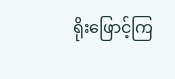ရိုးဖြောင့်ကြ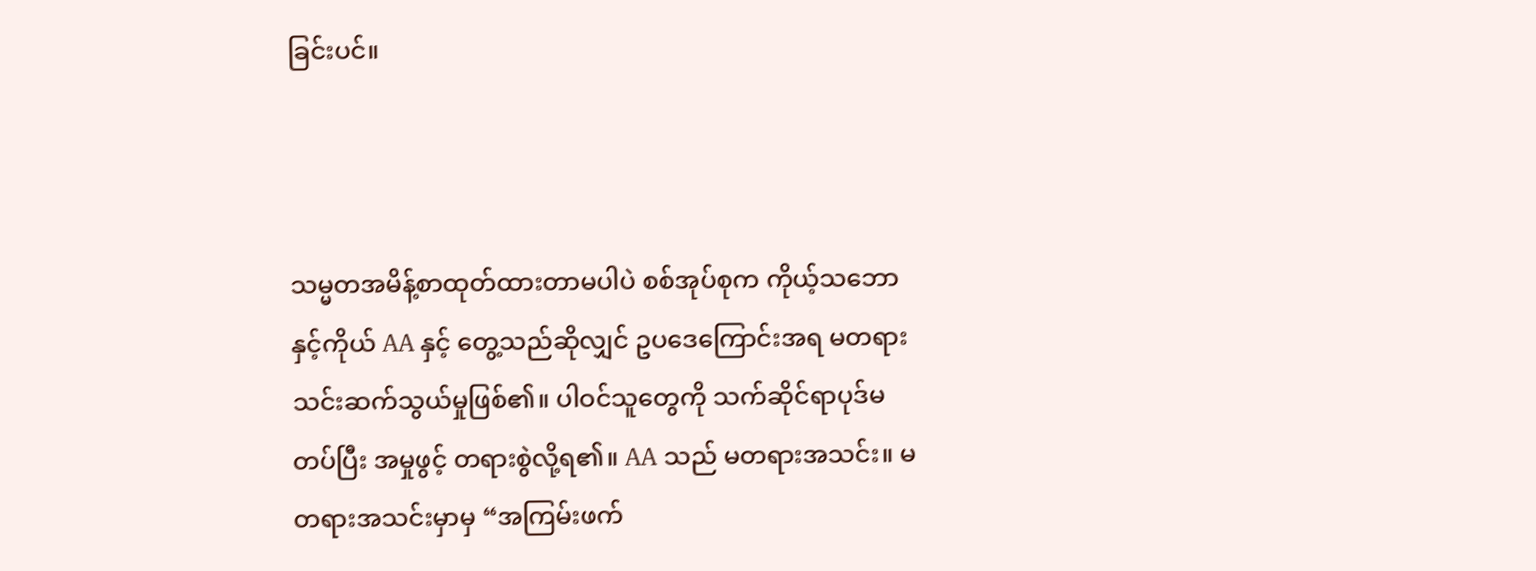ခြင်းပင်။



သမ္မတအမိန့်စာထုတ်ထားတာမပါပဲ စစ်အုပ်စုက ကိုယ့်သဘောနှင့်ကိုယ် AA နှင့် တွေ့သည်ဆိုလျှင် ဥပဒေကြောင်းအရ မတရားသင်းဆက်သွယ်မှုဖြစ်၏။ ပါဝင်သူတွေကို သက်ဆိုင်ရာပုဒ်မတပ်ပြီး အမှုဖွင့် တရားစွဲလို့ရ၏။ AA သည် မတရားအသင်း။ မတရားအသင်းမှာမှ “အကြမ်းဖက်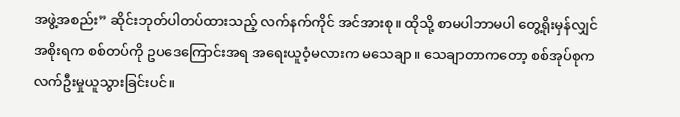အဖွဲ့အစည်း” ဆိုင်းဘုတ်ပါတပ်ထားသည့် လက်နက်ကိုင် အင်အားစု။ ထိုသို့ စာမပါဘာမပါ တွေ့ရိုးမှန်လျှင် အစိုးရက စစ်တပ်ကို ဥပဒေကြောင်းအရ အရေးယူဝံ့မလားက မသေချာ။ သေချာတာကတော့ စစ်အုပ်စုက လက်ဦးမှုယူသွားခြင်းပင်။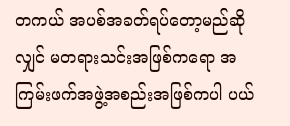တကယ် အပစ်အခတ်ရပ်တော့မည်ဆိုလျှင် မတရားသင်းအဖြစ်ကရော အကြမ်းဖက်အဖွဲ့အစည်းအဖြစ်ကပါ ပယ်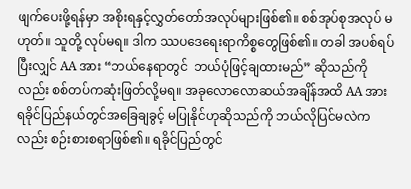ဖျက်ပေးဖို့ရန်မှာ အစိုးရနှင့်လွှတ်တော်အလုပ်များဖြစ်၏။ စစ်အုပ်စုအလုပ် မဟုတ်။ သူတို့ လုပ်မရ။ ဒါက ဿပဒေရေးရာကိစ္စတွေဖြစ်၏။ တခါ အပစ်ရပ်ပြီးလျှင် AA အား “ဘယ်နေရာတွင်  ဘယ်ပုံဖြင့်ချထားမည်” ဆိုသည်ကိုလည်း စစ်တပ်ကဆုံးဖြတ်လို့မရ။ အခုလောလောဆယ်အချိန်အထိ AA အား ရခိုင်ပြည်နယ်တွင်အခြေချခွင့် မပြုနိုင်ဟုဆိုသည်ကို ဘယ်လိုပြင်မလဲကလည်း စဉ်းစားစရာဖြစ်၏။ ရခိုင်ပြည်တွင်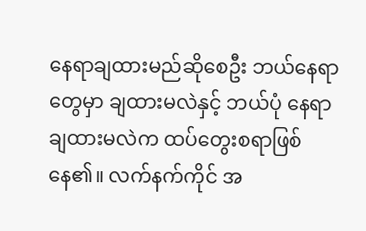နေရာချထားမည်ဆိုစေဦး ဘယ်နေရာတွေမှာ ချထားမလဲနှင့် ဘယ်ပုံ နေရာချထားမလဲက ထပ်တွေးစရာဖြစ်နေ၏။ လက်နက်ကိုင် အ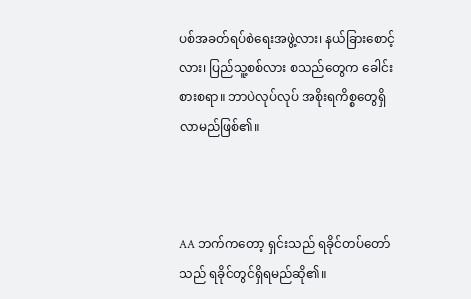ပစ်အခတ်ရပ်စဲရေးအဖွဲ့လား၊ နယ်ခြားစောင့်လား၊ ပြည်သူ့စစ်လား စသည်တွေက ခေါင်းစားစရာ။ ဘာပဲလုပ်လုပ် အစိုးရကိစ္စတွေရှိလာမည်ဖြစ်၏။



AA ဘက်ကတော့ ရှင်းသည် ရခိုင်တပ်တော်သည် ရခိုင်တွင်ရှိရမည်ဆို၏။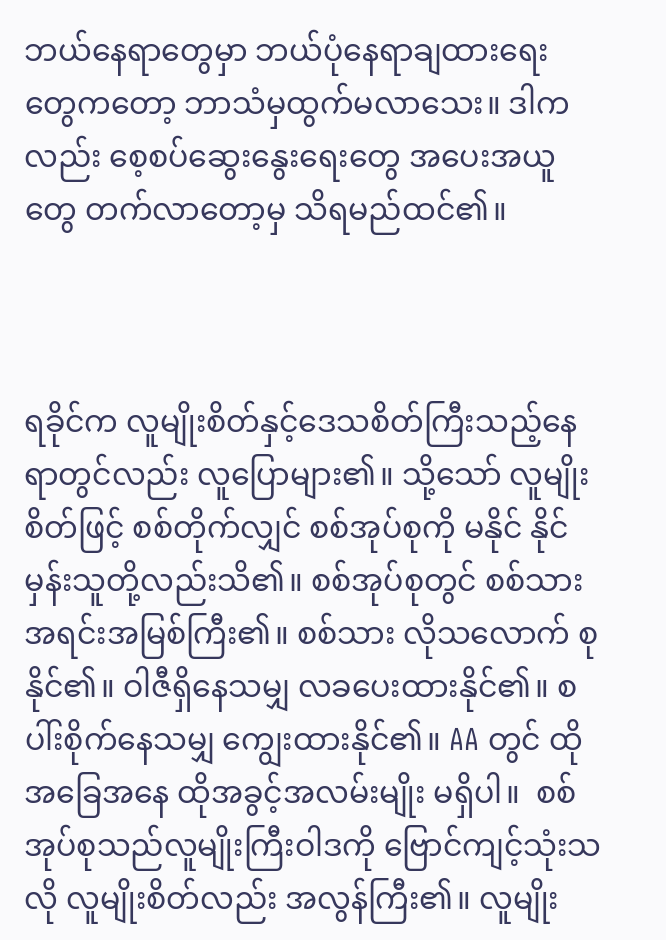ဘယ်နေရာတွေမှာ ဘယ်ပုံနေရာချထားရေး တွေကတော့ ဘာသံမှထွက်မလာသေး။ ဒါကလည်း စေ့စပ်ဆွေးနွေးရေးတွေ အပေးအယူတွေ တက်လာတော့မှ သိရမည်ထင်၏။



ရခိုင်က လူမျိုးစိတ်နှင့်ဒေသစိတ်ကြီးသည့်နေရာတွင်လည်း လူပြောများ၏။ သို့သော် လူမျိုးစိတ်ဖြင့် စစ်တိုက်လျှင် စစ်အုပ်စုကို မနိုင် နိုင်မှန်းသူတို့လည်းသိ၏။ စစ်အုပ်စုတွင် စစ်သားအရင်းအမြစ်ကြီး၏။ စစ်သား လိုသလောက် စုနိုင်၏။ ဝါဇီရှိနေသမျှ လခပေးထားနိုင်၏။ စပါ်းစိုက်နေသမျှ ကျွေးထားနိုင်၏။ AA တွင် ထိုအခြေအနေ ထိုအခွင့်အလမ်းမျိုး မရှိပါ။  စစ်အုပ်စုသည်လူမျိုးကြီးဝါဒကို ဗြောင်ကျင့်သုံးသလို လူမျိုးစိတ်လည်း အလွန်ကြီး၏။ လူမျိုး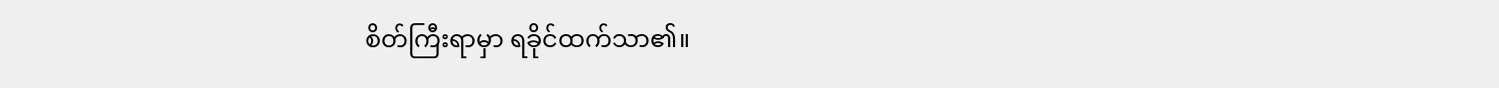စိတ်ကြီးရာမှာ ရခိုင်ထက်သာ၏။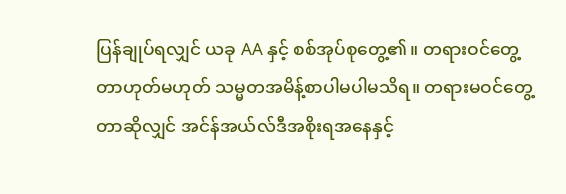ပြန်ချုပ်ရလျှင် ယခု AA နှင့် စစ်အုပ်စုတွေ့၏။ တရားဝင်တွေ့တာဟုတ်မဟုတ် သမ္မတအမိန့်စာပါမပါမသိရ။ တရားမဝင်တွေ့တာဆိုလျှင် အင်န်အယ်လ်ဒီအစိုးရအနေနှင့်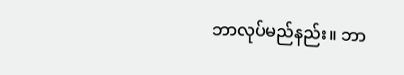ဘာလုပ်မည်နည်း။ ဘာ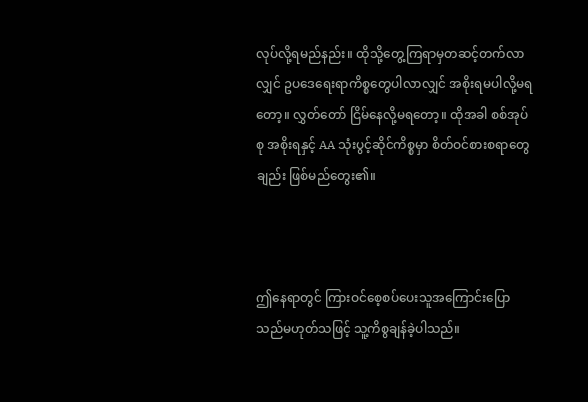လုပ်လို့ရမည်နည်း။ ထိုသို့တွေ့ကြရာမှတဆင့်တက်လာလျှင် ဥပဒေရေးရာကိစ္စတွေပါလာလျှင် အစိုးရမပါလို့မရတော့။ လွှတ်တော် ငြိမ်နေလို့မရတော့။ ထိုအခါ စစ်အုပ်စု အစိုးရနှင့် AA သုံးပွင့်ဆိုင်ကိစ္စမှာ စိတ်ဝင်စားစရာတွေချည်း ဖြစ်မည်တွေး၏။



ဤနေရာတွင် ကြားဝင်စေ့စပ်ပေးသူအကြောင်းပြောသည်မဟုတ်သဖြင့် သူ့ကိစွချန်ခဲ့ပါသည်။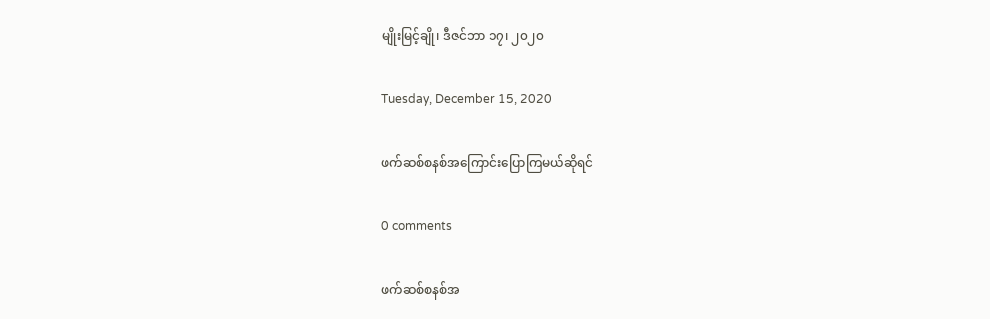မျိုးမြင့်ချို၊ ဒီဇင်ဘာ ၁၇၊ ၂၀၂၀

Tuesday, December 15, 2020

ဖက်ဆစ်စနစ်အကြောင်းပြောကြမယ်ဆိုရင်

0 comments

ဖက်ဆစ်စနစ်အ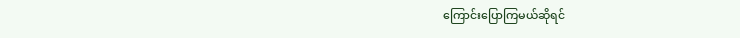ကြောင်းပြောကြမယ်ဆိုရင်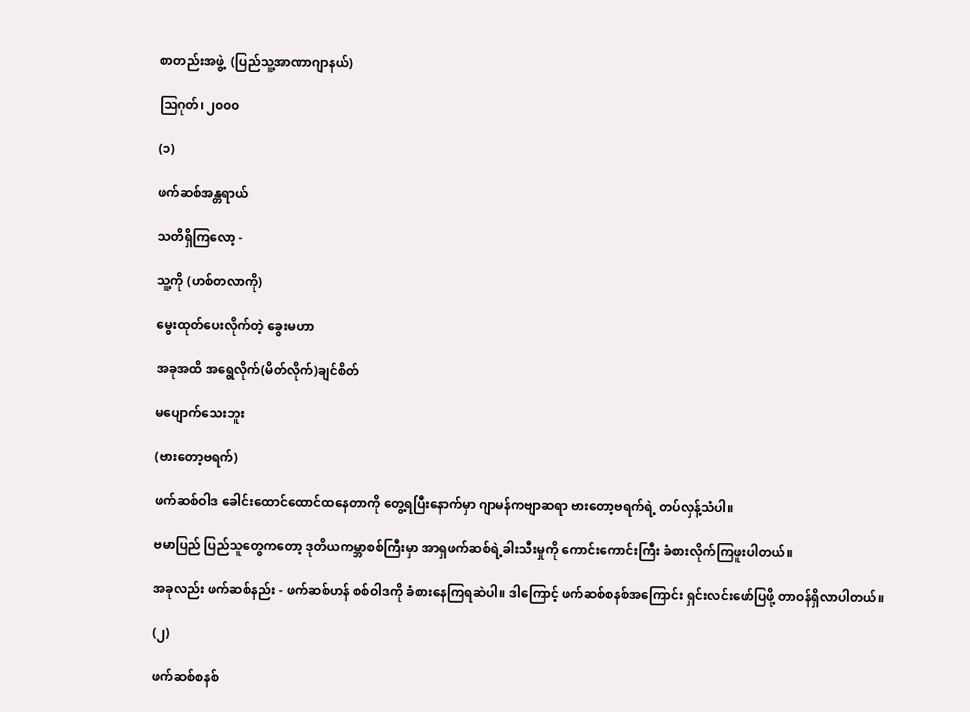စာတည်းအဖွဲ့  (ပြည်သူ့အာဏာဂျာနယ်)

သြဂုတ်၊ ၂၀၀၀

(၁)

ဖက်ဆစ်အန္တရာယ်

သတိရှိကြလော့ -

သူ့ကို (ဟစ်တလာကို)

မွေးထုတ်ပေးလိုက်တဲ့ ခွေးမဟာ

အခုအထိ အရွေလိုက်(မိတ်လိုက်)ချင်စိတ်

မပျောက်သေးဘူး

(ဗားတော့ဗရက်)

ဖက်ဆစ်ဝါဒ ခေါင်းထောင်ထောင်ထနေတာကို တွေ့ရပြီးနောက်မှာ ဂျာမန်ကဗျာဆရာ ဗားတော့ဗရက်ရဲ့ တပ်လှန့်သံပါ။

ဗမာပြည် ပြည်သူတွေကတော့ ဒုတိယကမ္ဘာစစ်ကြီးမှာ အာရှဖက်ဆစ်ရဲ့ခါးသီးမှုကို ကောင်းကောင်းကြီး ခံစားလိုက်ကြဖူးပါတယ်။

အခုလည်း ဖက်ဆစ်နည်း - ဖက်ဆစ်ဟန် စစ်ဝါဒကို ခံစားနေကြရဆဲပါ။ ဒါကြောင့် ဖက်ဆစ်စနစ်အကြောင်း ရှင်းလင်းဖော်ပြဖို့ တာဝန်ရှိလာပါတယ်။

(၂)

ဖက်ဆစ်စနစ်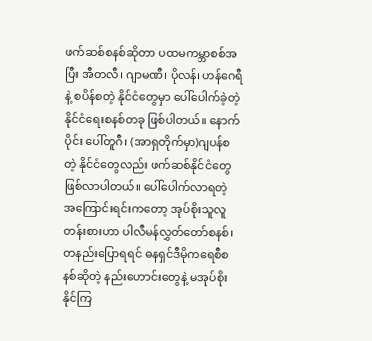ဖက်ဆစ်စနစ်ဆိုတာ ပထမကမ္ဘာစစ်အပြီး အီတလီ၊ ဂျာမဏီ၊ ပိုလန်၊ ဟန်ဂေရီနဲ့ စပိန်စတဲ့ နိုင်ငံတွေမှာ ပေါ်ပေါက်ခဲ့တဲ့ နိုင်ငံရေးစနစ်တခု ဖြစ်ပါတယ်။ နောက်ပိုင်း ပေါ်တူဂီ၊ (အာရှတိုက်မှာ)ဂျပန်စတဲ့ နိုင်ငံတွေလည်း ဖက်ဆစ်နိုင်ငံတွေ ဖြစ်လာပါတယ်။ ပေါ်ပေါက်လာရတဲ့ အကြောင်းရင်းကတော့ အုပ်စိုးသူလူတန်းစားဟာ ပါလီမန်လွှတ်တော်စနစ်၊ တနည်းပြောရရင် ဓနရှင်ဒီမိုကရေစီစနစ်ဆိုတဲ့ နည်းဟောင်းတွေနဲ့ မအုပ်စိုးနိုင်ကြ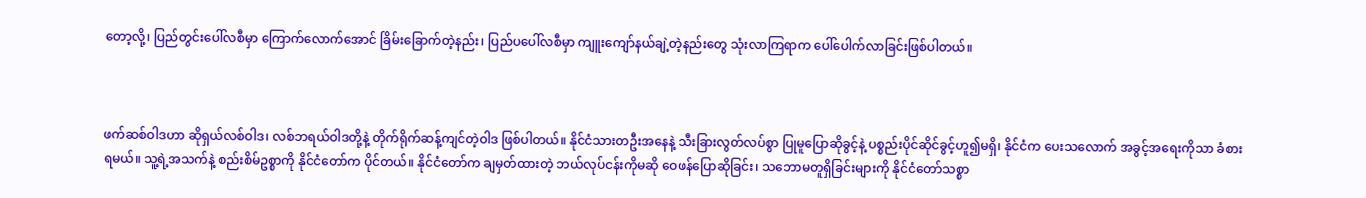တော့လို့၊ ပြည်တွင်းပေါ်လစီမှာ ကြောက်လောက်အောင် ခြိမ်းခြောက်တဲ့နည်း၊ ပြည်ပပေါ်လစီမှာ ကျူးကျော်နယ်ချဲ့တဲ့နည်းတွေ သုံးလာကြရာက ပေါ်ပေါက်လာခြင်းဖြစ်ပါတယ်။



ဖက်ဆစ်ဝါဒဟာ ဆိုရှယ်လစ်ဝါဒ၊ လစ်ဘရယ်ဝါဒတို့နဲ့ တိုက်ရိုက်ဆန့်ကျင်တဲ့ဝါဒ ဖြစ်ပါတယ်။ နိုင်ငံသားတဦးအနေနဲ့ သီးခြားလွတ်လပ်စွာ ပြုမူပြောဆိုခွင့်နဲ့ ပစ္စည်းပိုင်ဆိုင်ခွင့်ဟူ၍မရှိ၊ နိုင်ငံက ပေးသလောက် အခွင့်အရေးကိုသာ ခံစားရမယ်။ သူ့ရဲ့အသက်နဲ့ စည်းစိမ်ဥစ္စာကို နိုင်ငံတော်က ပိုင်တယ်။ နိုင်ငံတော်က ချမှတ်ထားတဲ့ ဘယ်လုပ်ငန်းကိုမဆို ဝေဖန်ပြောဆိုခြင်း၊ သဘောမတူရှိခြင်းများကို နိုင်ငံတော်သစ္စာ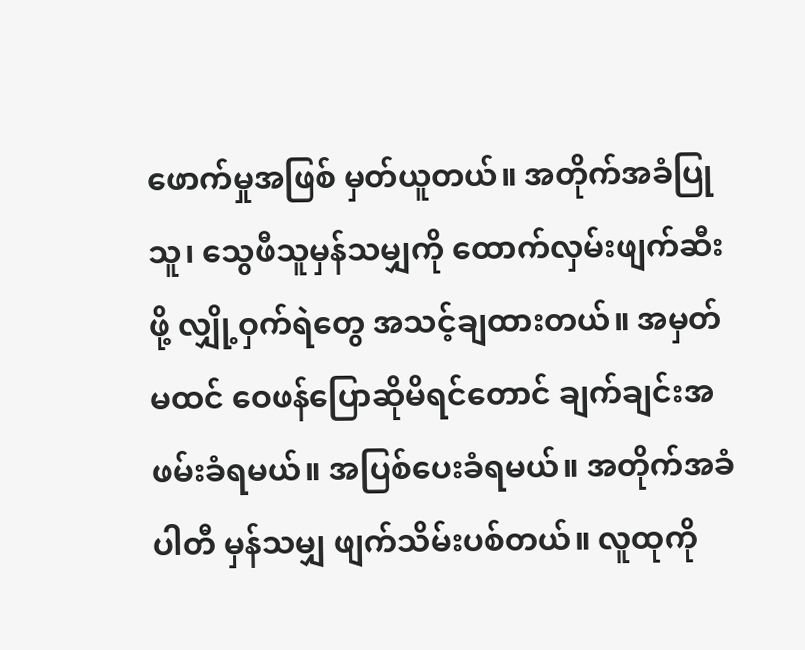ဖောက်မှုအဖြစ် မှတ်ယူတယ်။ အတိုက်အခံပြုသူ၊ သွေဖီသူမှန်သမျှကို ထောက်လှမ်းဖျက်ဆီးဖို့ လျှို့ဝှက်ရဲတွေ အသင့်ချထားတယ်။ အမှတ်မထင် ဝေဖန်ပြောဆိုမိရင်တောင် ချက်ချင်းအဖမ်းခံရမယ်။ အပြစ်ပေးခံရမယ်။ အတိုက်အခံပါတီ မှန်သမျှ ဖျက်သိမ်းပစ်တယ်။ လူထုကို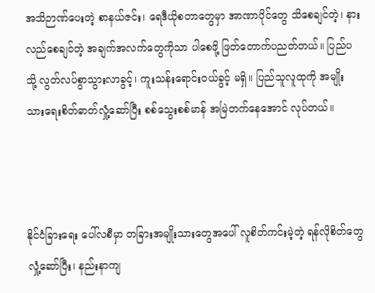အသိဉာဏ်ပေးတဲ့ စာနယ်ဇင်း၊ ရေဒီယိုစတာတွေမှာ အာဏာပိုင်တွေ သိစေချင်တဲ့၊ နားလည်စေချင်တဲ့ အချက်အလက်တွေကိုသာ ပါစေဖို့ ဖြတ်တောက်ပညတ်တယ်။ ပြည်ပသို့ လွတ်လပ်စွာသွားလာခွင့်၊ ကူးသန်းရောင်းဝယ်ခွင့် မရှိ။ ပြည်သူလူထုကို အမျိုးသားရေးစိတ်ဓာတ်လှုံ့ဆော်ပြီး စစ်သွေးစစ်မာန် အမြဲတက်နေအောင် လုပ်တယ်။



နိုင်ငံခြားရေး ပေါ်လစီမှာ တခြားအမျိုးသားတွေအပေါ် လူစိတ်ကင်းမဲ့တဲ့ ရန်လိုစိတ်တွေ လှုံ့ဆော်ပြီး၊ နည်းနာကျ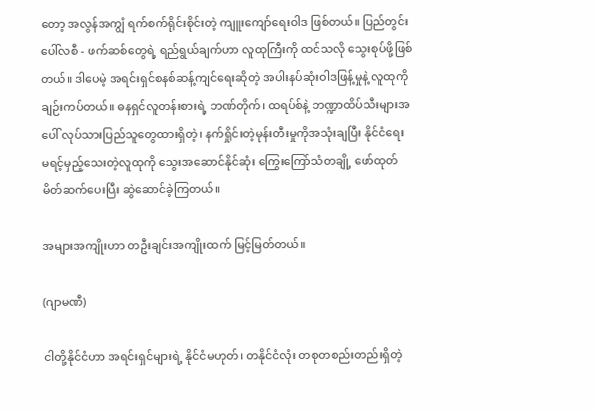တော့ အလွန်အကျွံ ရက်စက်ရိုင်းစိုင်းတဲ့ ကျူးကျော်ရေးဝါဒ ဖြစ်တယ်။ ပြည်တွင်းပေါ်လစီ - ဖက်ဆစ်တွေရဲ့ ရည်ရွယ်ချက်ဟာ လူထုကြီးကို ထင်သလို သွေးစုပ်ဖို့ဖြစ်တယ်။ ဒါပေမဲ့ အရင်းရှင်စနစ်ဆန့်ကျင်ရေးဆိုတဲ့ အပါးနပ်ဆုံးဝါဒဖြန့်မှုနဲ့ လူထုကို ချဉ်းကပ်တယ်။ ဓနရှင်လူတန်းစားရဲ့ ဘဏ်တိုက်၊ ထရပ်စ်နဲ့ ဘဏ္ဍာထိပ်သီးများအပေါ် လုပ်သားပြည်သူတွေထားရှိတဲ့၊ နက်ရှိုင်းတဲ့မုန်းတီးမှုကိုအသုံးချပြီး နိုင်ငံရေး မရင့်မှည့်သေးတဲ့လူထုကို သွေးအဆောင်နိုင်ဆုံး ကြွေးကြော်သံတချို့ ဖော်ထုတ်မိတ်ဆက်ပေးပြီး ဆွဲဆောင်ခဲ့ကြတယ်။

အများအကျိုးဟာ တဦးချင်းအကျိုးထက် မြင့်မြတ်တယ်။

(ဂျာမဏီ)

ငါတို့နိုင်ငံဟာ အရင်းရှင်များရဲ့ နိုင်ငံမဟုတ်၊ တနိုင်ငံလုံး တစုတစည်းတည်းရှိတဲ့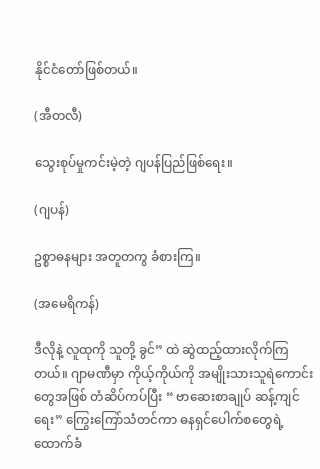နိုင်ငံတော်ဖြစ်တယ်။

(အီတလီ)

သွေးစုပ်မှုကင်းမဲ့တဲ့ ဂျပန်ပြည်ဖြစ်ရေး။

(ဂျပန်)

ဥစ္စာဓနများ အတူတကွ ခံစားကြ။

(အမေရိကန်)

ဒီလိုနဲ့ လူထုကို သူတို့ ခွင်” ထဲ ဆွဲထည့်ထားလိုက်ကြတယ်။ ဂျာမဏီမှာ ကိုယ့်ကိုယ်ကို အမျိုးသားသူရဲကောင်းတွေအဖြစ် တံဆိပ်ကပ်ပြီး “ ဗာဆေးစာချုပ် ဆန့်ကျင်ရေး” ကြွေးကြော်သံတင်ကာ ဓနရှင်ပေါက်စတွေရဲ့ ထောက်ခံ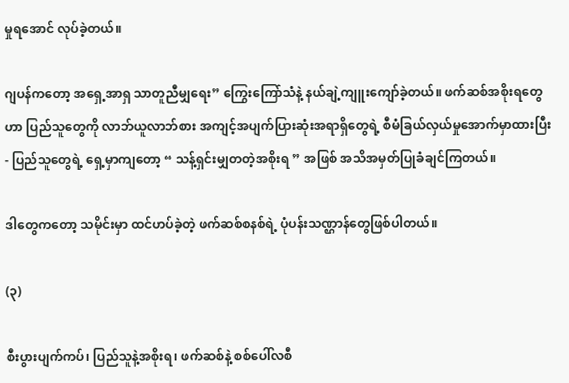မှုရအောင် လုပ်ခဲ့တယ်။

ဂျပန်ကတော့ အရှေ့အာရှ သာတူညီမျှရေး” ကြွေးကြော်သံနဲ့ နယ်ချဲ့ကျူးကျော်ခဲ့တယ်။ ဖက်ဆစ်အစိုးရတွေဟာ ပြည်သူတွေကို လာဘ်ယူလာဘ်စား အကျင့်အပျက်ပြားဆုံးအရာရှိတွေရဲ့ စီမံခြယ်လှယ်မှုအောက်မှာထားပြီး - ပြည်သူတွေရဲ့ ရှေ့မှာကျတော့ “ သန့်ရှင်းမျှတတဲ့အစိုးရ ” အဖြစ် အသိအမှတ်ပြုခံချင်ကြတယ်။

ဒါတွေကတော့ သမိုင်းမှာ ထင်ဟပ်ခဲ့တဲ့ ဖက်ဆစ်စနစ်ရဲ့ ပုံပန်းသဏ္ဌာန်တွေဖြစ်ပါတယ်။

(၃)

စီးပွားပျက်ကပ်၊ ပြည်သူနဲ့အစိုးရ၊ ဖက်ဆစ်နဲ့ စစ်ပေါ်လစီ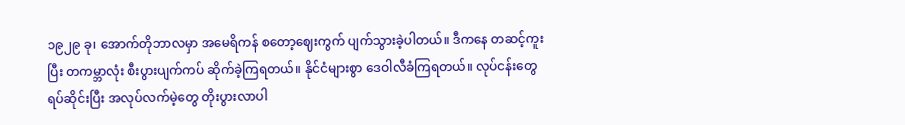၁၉၂၉ ခု၊ အောက်တိုဘာလမှာ အမေရိကန် စတော့ဈေးကွက် ပျက်သွားခဲ့ပါတယ်။ ဒီကနေ တဆင့်ကူးပြီး တကမ္ဘာလုံး စီးပွားပျက်ကပ် ဆိုက်ခဲ့ကြရတယ်။ နိုင်ငံများစွာ ဒေဝါလီခံကြရတယ်။ လုပ်ငန်းတွေရပ်ဆိုင်းပြီး အလုပ်လက်မဲ့တွေ တိုးပွားလာပါ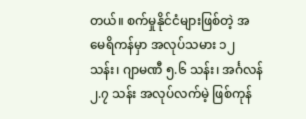တယ်။ စက်မှုနိုင်ငံများဖြစ်တဲ့ အမေရိကန်မှာ အလုပ်သမား ၁၂ သန်း၊ ဂျာမဏီ ၅.၆ သန်း၊ အင်္ဂလန် ၂.၇ သန်း အလုပ်လက်မဲ့ ဖြစ်ကုန်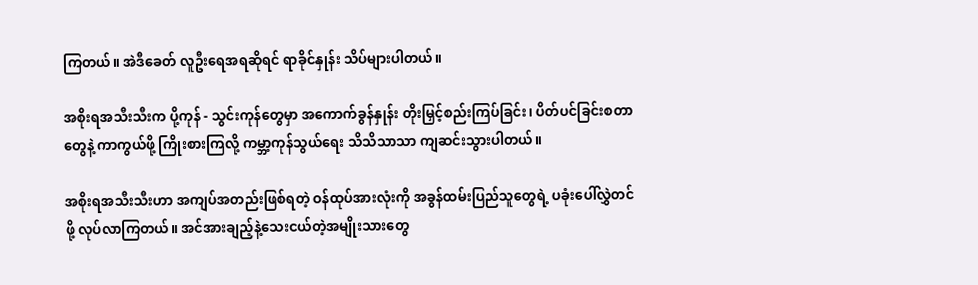ကြတယ်။ အဲဒီခေတ် လူဦးရေအရဆိုရင် ရာခိုင်နှုန်း သိပ်များပါတယ်။

အစိုးရအသီးသီးက ပို့ကုန် - သွင်းကုန်တွေမှာ အကောက်ခွန်နှုန်း တိုးမြှင့်စည်းကြပ်ခြင်း၊ ပိတ်ပင်ခြင်းစတာတွေနဲ့ ကာကွယ်ဖို့ ကြိုးစားကြလို့ ကမ္ဘာ့ကုန်သွယ်ရေး သိသိသာသာ ကျဆင်းသွားပါတယ်။

အစိုးရအသီးသီးဟာ အကျပ်အတည်းဖြစ်ရတဲ့ ဝန်ထုပ်အားလုံးကို အခွန်ထမ်းပြည်သူတွေရဲ့ ပခုံးပေါ်လွှဲတင်ဖို့ လုပ်လာကြတယ်။ အင်အားချည့်နဲ့သေးငယ်တဲ့အမျိုးသားတွေ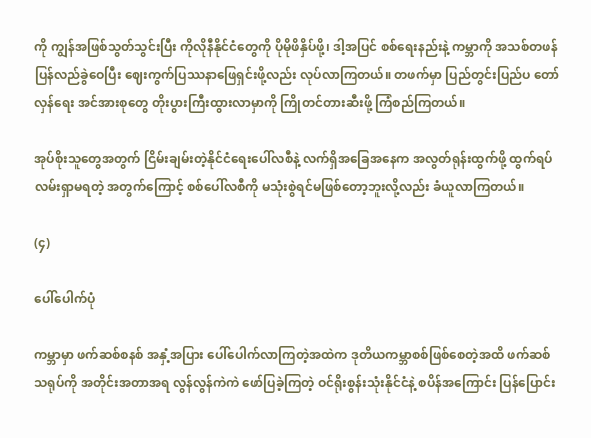ကို ကျွန်အဖြစ်သွတ်သွင်းပြီး ကိုလိုနီနိုင်ငံတွေကို ပိုမိုဖိနှိပ်ဖို့၊ ဒါ့အပြင် စစ်ရေးနည်းနဲ့ ကမ္ဘာကို အသစ်တဖန်ပြန်လည်ခွဲဝေပြီး ဈေးကွက်ပြဿနာဖြေရှင်းဖို့လည်း လုပ်လာကြတယ်။ တဖက်မှာ ပြည်တွင်းပြည်ပ တော်လှန်ရေး အင်အားစုတွေ တိုးပွားကြီးထွားလာမှာကို ကြိုတင်တားဆီးဖို့ ကြံစည်ကြတယ်။

အုပ်စိုးသူတွေအတွက် ငြိမ်းချမ်းတဲ့နိုင်ငံရေးပေါ်လစီနဲ့ လက်ရှိအခြေအနေက အလွတ်ရုန်းထွက်ဖို့ ထွက်ရပ်လမ်းရှာမရတဲ့ အတွက်ကြောင့် စစ်ပေါ်လစီကို မသုံးစွဲရင်မဖြစ်တော့ဘူးလို့လည်း ခံယူလာကြတယ်။

(၄)

ပေါ်ပေါက်ပုံ

ကမ္ဘာမှာ ဖက်ဆစ်စနစ် အနှံ့အပြား ပေါ်ပေါက်လာကြတဲ့အထဲက ဒုတိယကမ္ဘာစစ်ဖြစ်စေတဲ့အထိ ဖက်ဆစ်သရုပ်ကို အတိုင်းအတာအရ လွန်လွန်ကဲကဲ ဖော်ပြခဲ့ကြတဲ့ ဝင်ရိုးစွန်းသုံးနိုင်ငံနဲ့ စပိန်အကြောင်း ပြန်ပြောင်း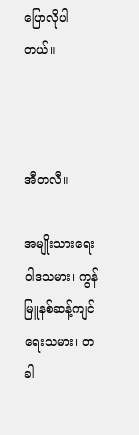ပြောလိုပါတယ်။



အီတလီ။

အမျိုးသားရေးဝါဒသမား၊ ကွန်မြူနစ်ဆန့်ကျင်ရေးသမား၊ တခါ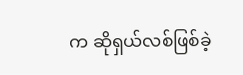က ဆိုရှယ်လစ်ဖြစ်ခဲ့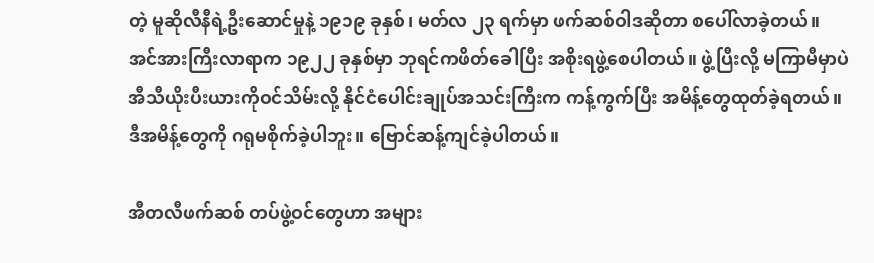တဲ့ မူဆိုလီနီရဲ့ဦးဆောင်မှုနဲ့ ၁၉၁၉ ခုနှစ်၊ မတ်လ ၂၃ ရက်မှာ ဖက်ဆစ်ဝါဒဆိုတာ စပေါ်လာခဲ့တယ်။ အင်အားကြီးလာရာက ၁၉၂၂ ခုနှစ်မှာ ဘုရင်ကဖိတ်ခေါပြီး အစိုးရဖွဲ့စေပါတယ်။ ဖွဲ့ပြီးလို့ မကြာမီမှာပဲ အီသီယိုးပီးယားကိုဝင်သိမ်းလို့ နိုင်ငံပေါင်းချုပ်အသင်းကြီးက ကန့်ကွက်ပြီး အမိန့်တွေထုတ်ခဲ့ရတယ်။ ဒီအမိန့်တွေကို ဂရုမစိုက်ခဲ့ပါဘူး။ ဗြောင်ဆန့်ကျင်ခဲ့ပါတယ်။

အီတလီဖက်ဆစ် တပ်ဖွဲ့ဝင်တွေဟာ အများ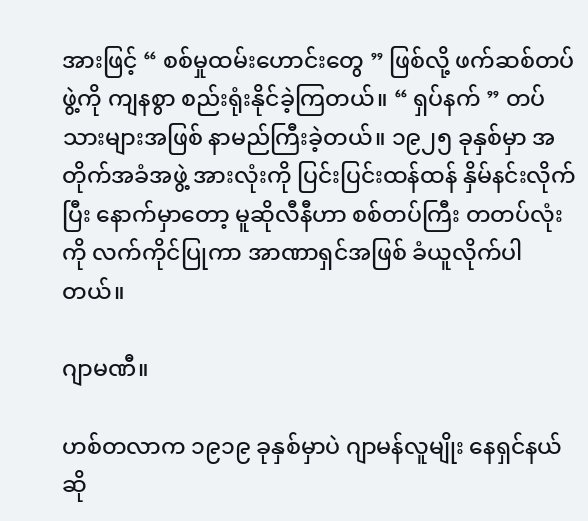အားဖြင့် “ စစ်မှုထမ်းဟောင်းတွေ ” ဖြစ်လို့ ဖက်ဆစ်တပ်ဖွဲ့ကို ကျနစွာ စည်းရုံးနိုင်ခဲ့ကြတယ်။ “ ရှပ်နက် ” တပ်သားများအဖြစ် နာမည်ကြီးခဲ့တယ်။ ၁၉၂၅ ခုနှစ်မှာ အတိုက်အခံအဖွဲ့ အားလုံးကို ပြင်းပြင်းထန်ထန် နှိမ်နင်းလိုက်ပြီး နောက်မှာတော့ မူဆိုလီနီဟာ စစ်တပ်ကြီး တတပ်လုံးကို လက်ကိုင်ပြုကာ အာဏာရှင်အဖြစ် ခံယူလိုက်ပါတယ်။

ဂျာမဏီ။

ဟစ်တလာက ၁၉၁၉ ခုနှစ်မှာပဲ ဂျာမန်လူမျိုး နေရှင်နယ်ဆို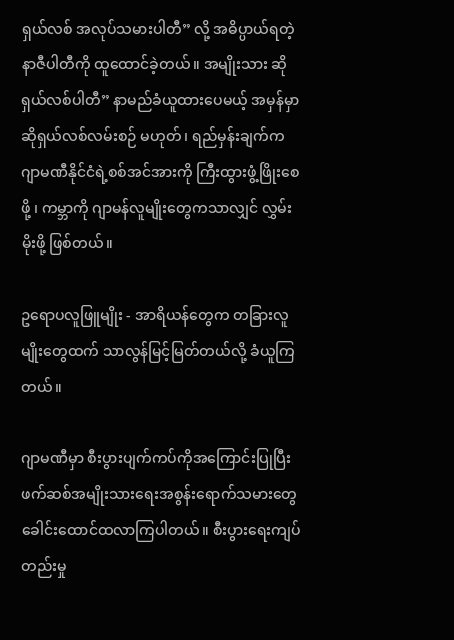ရှယ်လစ် အလုပ်သမားပါတီ” လို့ အဓိပ္ပာယ်ရတဲ့ နာဇီပါတီကို ထူထောင်ခဲ့တယ်။ အမျိုးသား ဆိုရှယ်လစ်ပါတီ” နာမည်ခံယူထားပေမယ့် အမှန်မှာ ဆိုရှယ်လစ်လမ်းစဉ် မဟုတ်၊ ရည်မှန်းချက်က ဂျာမဏီနိုင်ငံရဲ့စစ်အင်အားကို ကြီးထွားဖွံ့ဖြိုးစေဖို့ ၊ ကမ္ဘာကို ဂျာမန်လူမျိုးတွေကသာလျှင် လွှမ်းမိုးဖို့ ဖြစ်တယ်။

ဥရောပလူဖြူမျိုး - အာရိယန်တွေက တခြားလူမျိုးတွေထက် သာလွန်မြင့်မြတ်တယ်လို့ ခံယူကြတယ်။

ဂျာမဏီမှာ စီးပွားပျက်ကပ်ကိုအကြောင်းပြုပြီး ဖက်ဆစ်အမျိုးသားရေးအစွန်းရောက်သမားတွေ ခေါင်းထောင်ထလာကြပါတယ်။ စီးပွားရေးကျပ်တည်းမှု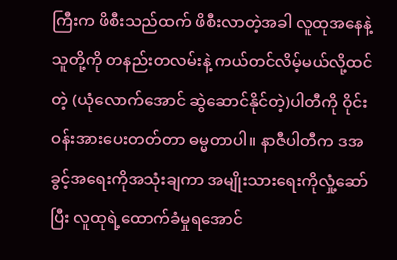ကြီးက ဖိစီးသည်ထက် ဖိစီးလာတဲ့အခါ လူထုအနေနဲ့ သူတို့ကို တနည်းတလမ်းနဲ့ ကယ်တင်လိမ့်မယ်လို့ထင်တဲ့ (ယုံလောက်အောင် ဆွဲဆောင်နိုင်တဲ့)ပါတီကို ဝိုင်းဝန်းအားပေးတတ်တာ ဓမ္မတာပါ။ နာဇီပါတီက ဒအခွင့်အရေးကိုအသုံးချကာ အမျိုးသားရေးကိုလှုံ့ဆော်ပြီး လူထုရဲ့ထောက်ခံမှုရအောင်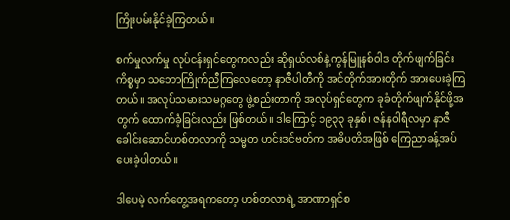ကြိုးပမ်းနိုင်ခဲ့ကြတယ်။

စက်မှုလက်မှု လုပ်ငန်းရှင်တွေကလည်း ဆိုရှယ်လစ်နဲ့ကွန်မြူနစ်ဝါဒ တိုက်ဖျက်ခြင်းကိစ္စမှာ သဘောကြိုက်ညီကြလေတော့ နာဇီပါတီကို အင်တိုက်အားတိုက် အားပေးခဲ့ကြတယ်။ အလုပ်သမားသမဂ္ဂတွေ ဖွဲ့စည်းတာကို အလုပ်ရှင်တွေက ခုခံတိုက်ဖျက်နိုင်ဖို့အတွက် ထောက်ခံဲ့ခြင်းလည်း ဖြစ်တယ်။ ဒါကြောင့် ၁၉၃၃ ခုနှစ်၊ ဇန်နဝါရီလမှာ နာဇီခေါင်းဆောင်ဟစ်တလာကို သမ္မတ ဟင်းဒင်ဗတ်က အဓိပတိအဖြစ် ကြေညာခန့်အပ်ပေးခဲ့ပါတယ်။

ဒါပေမဲ့ လက်တွေ့အရကတော့ ဟစ်တလာရဲ့ အာဏာရှင်စ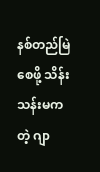နစ်တည်မြဲစေဖို့ သိန်းသန်းမကတဲ့ ဂျာ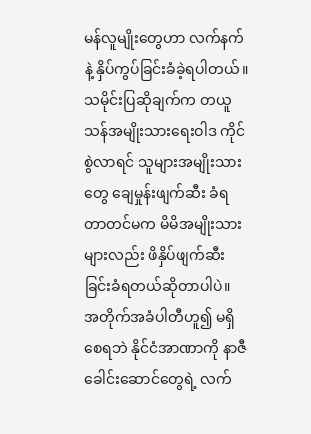မန်လူမျိုးတွေဟာ လက်နက်နဲ့ နှိပ်ကွပ်ခြင်းခံခဲ့ရပါတယ်။ သမိုင်းပြဆိုချက်က တယူသန်အမျိုးသားရေးဝါဒ ကိုင်စွဲလာရင် သူများအမျိုးသားတွေ ချေမှုန်းဖျက်ဆီး ခံရတာတင်မက မိမိအမျိုးသားများလည်း ဖိနှိပ်ဖျက်ဆီးခြင်းခံရတယ်ဆိုတာပါပဲ။ အတိုက်အခံပါတီဟူ၍ မရှိစေရဘဲ နိုင်ငံအာဏာကို နာဇီခေါင်းဆောင်တွေရဲ့ လက်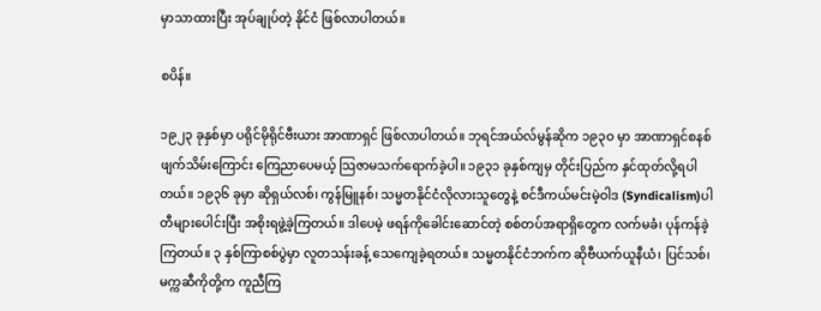မှာသာထားပြီး အုပ်ချုပ်တဲ့ နိုင်ငံ ဖြစ်လာပါတယ်။

စပိန်။

၁၉၂၃ ခုနှစ်မှာ ပရိုင်မိုရိုင်ဗီးယား အာဏာရှင် ဖြစ်လာပါတယ်။ ဘုရင်အယ်လ်မွန်ဆိုက ၁၉၃ဝ မှာ အာဏာရှင်စနစ် ဖျက်သိမ်းကြောင်း ကြေညာပေမယ့် သြဇာမသက်ရောက်ခဲ့ပါ။ ၁၉၃၁ ခုနှစ်ကျမှ တိုင်းပြည်က နှင်ထုတ်လို့ရပါတယ်။ ၁၉၃၆ ခုမှာ ဆိုရှယ်လစ်၊ ကွန်မြူနစ်၊ သမ္မတနိုင်ငံလိုလားသူတွေနဲ့ စင်ဒီကယ်မင်းမဲ့ဝါဒ (Syndicalism)ပါတီများပေါင်းပြီး အစိုးရဖွဲ့ခဲ့ကြတယ်။ ဒါပေမဲ့ ဖရန်ကိုခေါင်းဆောင်တဲ့ စစ်တပ်အရာရှိတွေက လက်မခံ၊ ပုန်ကန်ခဲ့ကြတယ်။ ၃ နှစ်ကြာစစ်ပွဲမှာ လူတသန်းခန့် သေကျေခဲ့ရတယ်။ သမ္မတနိုင်ငံဘက်က ဆိုဗီယက်ယူနီယံ၊ ပြင်သစ်၊ မက္ကဆီကိုတို့က ကူညီကြ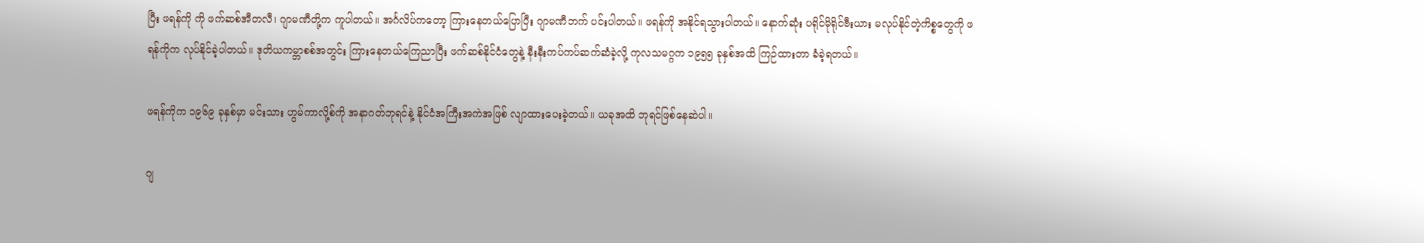ပြီး ဖရန်ကို ကို ဖက်ဆစ်အီတလီ၊ ဂျာမဏီတို့က ကူပါတယ်။ အင်္ဂလိပ်ကတော့ ကြားနေတယ်ပြောပြီး ဂျာမဏီဘက် ပင်းပါတယ်။ ဖရန်ကို အနိုင်ရသွားပါတယ်။ နောက်ဆုံး ပရိုင်မိုရိုင်ဗီးယား မလုပ်နိုင်တဲ့ကိစ္စတွေကို ဖရန်ကိုက လုပ်နိုင်ခဲ့ပါတယ်။ ဒုတိယကမ္ဘာစစ်အတွင်း ကြားနေတယ်ကြေညာပြီး ဖက်ဆစ်နိုင်ငံတွေနဲ့ နီးနီးကပ်ကပ်ဆက်ဆံခဲ့လို့ ကုလသမဂ္ဂက ၁၉၅၅ ခုနှစ်အထိ ကြဉ်ထားတာ ခံခဲ့ရတယ်။

ဖရန်ကိုက ၁၉၆၉ ခုနှစ်မှာ မင်းသား ဟွမ်ကာလို့စ်ကို အနာဂတ်ဘုရင်နဲ့ နိုင်ငံအကြီးအကဲအဖြစ် လျာထားပေးခဲ့တယ်။ ယခုအထိ ဘုရင်ဖြစ်နေဆဲပါ။

ဂျ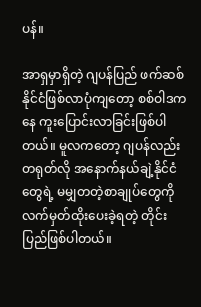ပန်။

အာရှမှာရှိတဲ့ ဂျပန်ပြည် ဖက်ဆစ်နိုင်ငံဖြစ်လာပုံကျတော့ စစ်ဝါဒကနေ ကူးပြောင်းလာခြင်းဖြစ်ပါတယ်။ မူလကတော့ ဂျပန်လည်း တရုတ်လို အနောက်နယ်ချဲ့နိုင်ငံတွေရဲ့ မမျှတတဲ့စာချုပ်တွေကို လက်မှတ်ထိုးပေးခဲ့ရတဲ့ တိုင်းပြည်ဖြစ်ပါတယ်။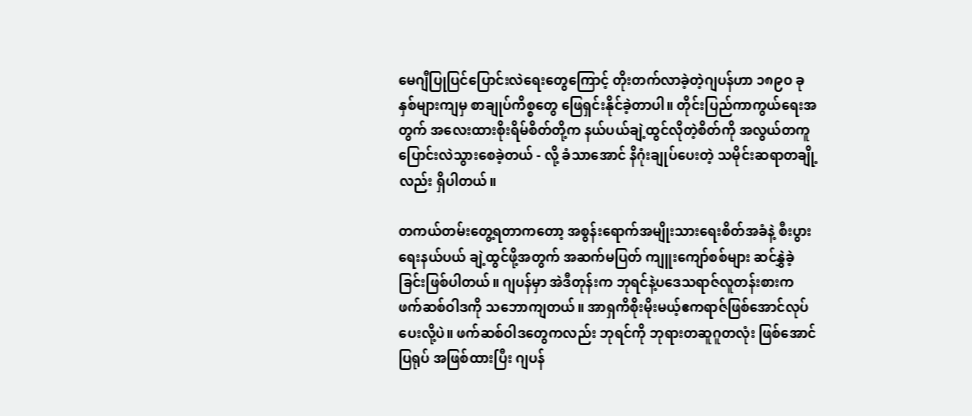မေဂျီပြုပြင်ပြောင်းလဲရေးတွေကြောင့် တိုးတက်လာခဲ့တဲ့ဂျပန်ဟာ ၁၈၉ဝ ခုနှစ်များကျမှ စာချုပ်ကိစ္စတွေ ဖြေရှင်းနိုင်ခဲ့တာပါ။ တိုင်းပြည်ကာကွယ်ရေးအတွက် အလေးထားစိုးရိမ်စိတ်တို့က နယ်ပယ်ချဲ့ထွင်လိုတဲ့စိတ်ကို အလွယ်တကူ ပြောင်းလဲသွားစေခဲ့တယ် - လို့ ခံသာအောင် နိဂုံးချုပ်ပေးတဲ့ သမိုင်းဆရာတချို့လည်း ရှိပါတယ်။

တကယ်တမ်းတွေ့ရတာကတော့ အစွန်းရောက်အမျိုးသားရေးစိတ်အခံနဲ့ စီးပွားရေးနယ်ပယ် ချဲ့ထွင်ဖို့အတွက် အဆက်မပြတ် ကျူးကျော်စစ်များ ဆင်နွှဲခဲ့ခြင်းဖြစ်ပါတယ်။ ဂျပန်မှာ အဲဒီတုန်းက ဘုရင်နဲ့ပဒေသရာဇ်လူတန်းစားက ဖက်ဆစ်ဝါဒကို သဘောကျတယ်။ အာရှကိစိုးမိုးမယ့်ဧကရာဇ်ဖြစ်အောင်လုပ်ပေးလို့ပဲ။ ဖက်ဆစ်ဝါဒတွေကလည်း ဘုရင်ကို ဘုရားတဆူဂူတလုံး ဖြစ်အောင် ပြရုပ် အဖြစ်ထားပြီး ဂျပန်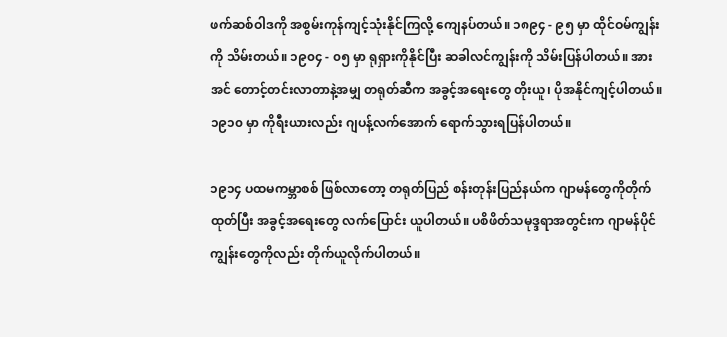ဖက်ဆစ်ဝါဒကို အစွမ်းကုန်ကျင့်သုံးနိုင်ကြလို့ ကျေနပ်တယ်။ ၁၈၉၄ - ၉၅ မှာ ထိုင်ဝမ်ကျွန်းကို သိမ်းတယ်။ ၁၉၀၄ - ၀၅ မှာ ရုရှားကိုနိုင်ပြီး ဆခါလင်ကျွန်းကို သိမ်းပြန်ပါတယ်။ အားအင် တောင့်တင်းလာတာနဲ့အမျှ တရုတ်ဆီက အခွင့်အရေးတွေ တိုးယူ၊ ပိုအနိုင်ကျင့်ပါတယ်။ ၁၉၁၀ မှာ ကိုရီးယားလည်း ဂျပန့်လက်အောက် ရောက်သွားရပြန်ပါတယ်။

၁၉၁၄ ပထမကမ္ဘာစစ် ဖြစ်လာတော့ တရုတ်ပြည် စန်းတုန်းပြည်နယ်က ဂျာမန်တွေကိုတိုက်ထုတ်ပြီး အခွင့်အရေးတွေ လက်ပြောင်း ယူပါတယ်။ ပစိဖိတ်သမုဒ္ဒရာအတွင်းက ဂျာမန်ပိုင်ကျွန်းတွေကိုလည်း တိုက်ယူလိုက်ပါတယ်။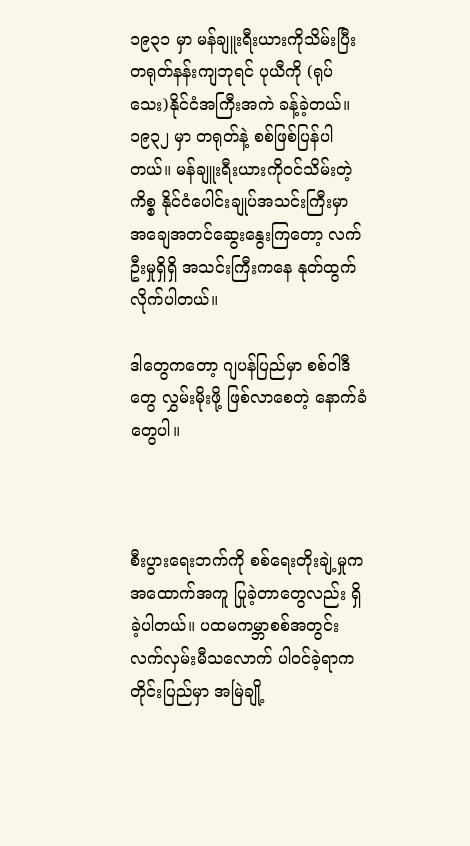၁၉၃၁ မှာ မန်ချူးရီးယားကိုသိမ်းပြီး တရုတ်နန်းကျဘုရင် ပုယီကို (ရုပ်သေး)နိုင်ငံအကြီးအကဲ ခန့်ခဲ့တယ်။ ၁၉၃၂ မှာ တရုတ်နဲ့ စစ်ဖြစ်ပြန်ပါတယ်။ မန်ချူးရီးယားကိုဝင်သိမ်းတဲ့ကိစ္စ နိုင်ငံပေါင်းချုပ်အသင်းကြီးမှာ အချေအတင်ဆွေးနွေးကြတော့ လက်ဦးမှုရှိရှိ အသင်းကြီးကနေ နုတ်ထွက်လိုက်ပါတယ်။

ဒါတွေကတော့ ဂျပန်ပြည်မှာ စစ်ဝါဒီတွေ လွှမ်းမိုးဖို့ ဖြစ်လာစေတဲ့ နောက်ခံတွေပါ။



စီးပွားရေးဘက်ကို စစ်ရေးတိုးချဲ့မှုက အထောက်အကူ ပြုခဲ့တာတွေလည်း ရှိခဲ့ပါတယ်။ ပထမကမ္ဘာစစ်အတွင်း လက်လှမ်းမီသလောက် ပါဝင်ခဲ့ရာက တိုင်းပြည်မှာ အမြဲချို့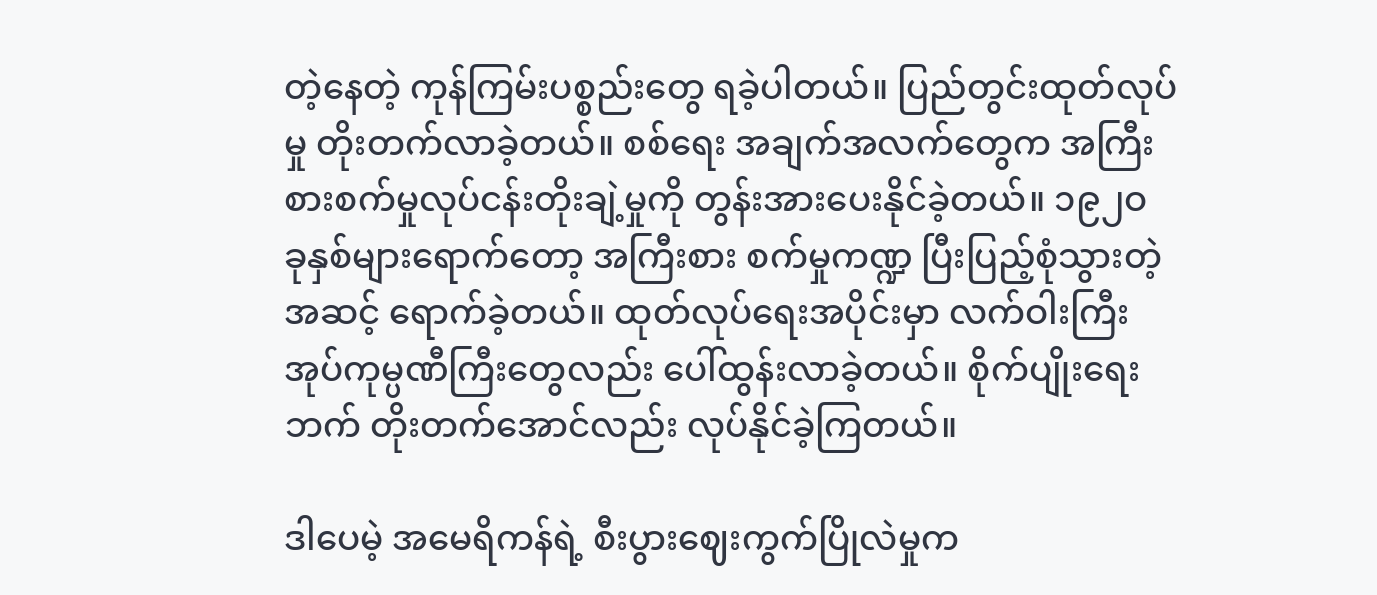တဲ့နေတဲ့ ကုန်ကြမ်းပစ္စည်းတွေ ရခဲ့ပါတယ်။ ပြည်တွင်းထုတ်လုပ်မှု တိုးတက်လာခဲ့တယ်။ စစ်ရေး အချက်အလက်တွေက အကြီးစားစက်မှုလုပ်ငန်းတိုးချဲ့မှုကို တွန်းအားပေးနိုင်ခဲ့တယ်။ ၁၉၂ဝ ခုနှစ်များရောက်တော့ အကြီးစား စက်မှုကဏ္ဍ ပြီးပြည့်စုံသွားတဲ့အဆင့် ရောက်ခဲ့တယ်။ ထုတ်လုပ်ရေးအပိုင်းမှာ လက်ဝါးကြီးအုပ်ကုမ္ပဏီကြီးတွေလည်း ပေါ်ထွန်းလာခဲ့တယ်။ စိုက်ပျိုးရေးဘက် တိုးတက်အောင်လည်း လုပ်နိုင်ခဲ့ကြတယ်။

ဒါပေမဲ့ အမေရိကန်ရဲ့ စီးပွားဈေးကွက်ပြိုလဲမှုက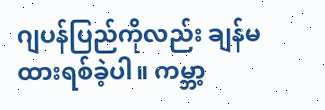ဂျပန်ပြည်ကိုလည်း ချန်မထားရစ်ခဲ့ပါ။ ကမ္ဘာ့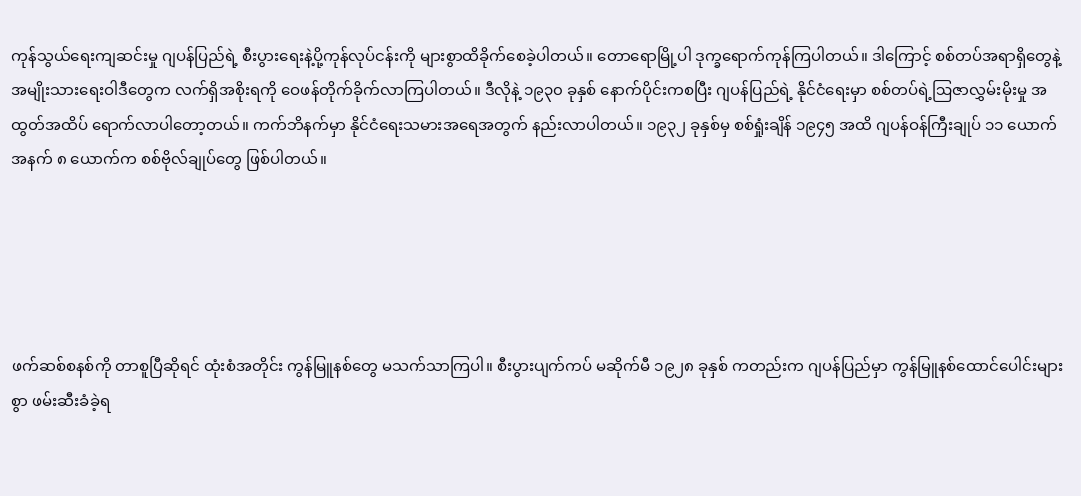ကုန်သွယ်ရေးကျဆင်းမှု ဂျပန်ပြည်ရဲ့ စီးပွားရေးနဲ့ပို့ကုန်လုပ်ငန်းကို များစွာထိခိုက်စေခဲ့ပါတယ်။ တောရောမြို့ပါ ဒုက္ခရောက်ကုန်ကြပါတယ်။ ဒါကြောင့် စစ်တပ်အရာရှိတွေနဲ့ အမျိုးသားရေးဝါဒီတွေက လက်ရှိအစိုးရကို ဝေဖန်တိုက်ခိုက်လာကြပါတယ်။ ဒီလိုနဲ့ ၁၉၃၀ ခုနှစ် နောက်ပိုင်းကစပြီး ဂျပန်ပြည်ရဲ့ နိုင်ငံရေးမှာ စစ်တပ်ရဲ့ဩဇာလွှမ်းမိုးမှု အထွတ်အထိပ် ရောက်လာပါတော့တယ်။ ကက်ဘိနက်မှာ နိုင်ငံရေးသမားအရေအတွက် နည်းလာပါတယ်။ ၁၉၃၂ ခုနှစ်မှ စစ်ရှုံးချိန် ၁၉၄၅ အထိ ဂျပန်ဝန်ကြီးချုပ် ၁၁ ယောက်အနက် ၈ ယောက်က စစ်ဗိုလ်ချုပ်တွေ ဖြစ်ပါတယ်။





ဖက်ဆစ်စနစ်ကို တာစူပြီဆိုရင် ထုံးစံအတိုင်း ကွန်မြူနစ်တွေ မသက်သာကြပါ။ စီးပွားပျက်ကပ် မဆိုက်မီ ၁၉၂၈ ခုနှစ် ကတည်းက ဂျပန်ပြည်မှာ ကွန်မြူနစ်ထောင်ပေါင်းများစွာ ဖမ်းဆီးခံခဲ့ရ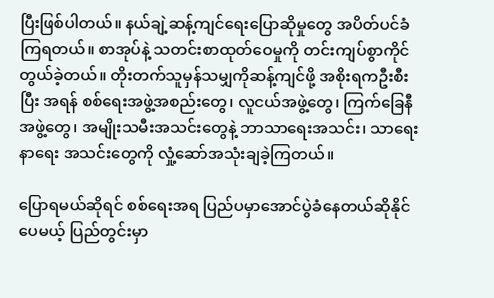ပြီးဖြစ်ပါတယ်။ နယ်ချဲ့ဆန့်ကျင်ရေးပြောဆိုမှုတွေ အပိတ်ပင်ခံကြရတယ်။ စာအုပ်နဲ့ သတင်းစာထုတ်ဝေမှုကို တင်းကျပ်စွာကိုင်တွယ်ခဲ့တယ်။ တိုးတက်သူမှန်သမျှကိုဆန့်ကျင်ဖို့ အစိုးရကဦးစီးပြီး အရန် စစ်ရေးအဖွဲ့အစည်းတွေ၊ လူငယ်အဖွဲ့တွေ၊ ကြက်ခြေနီအဖွဲ့တွေ၊ အမျိုးသမီးအသင်းတွေနဲ့ ဘာသာရေးအသင်း၊ သာရေးနာရေး အသင်းတွေကို လှုံ့ဆော်အသုံးချခဲ့ကြတယ်။

ပြောရမယ်ဆိုရင် စစ်ရေးအရ ပြည်ပမှာအောင်ပွဲခံနေတယ်ဆိုနိုင်ပေမယ့် ပြည်တွင်းမှာ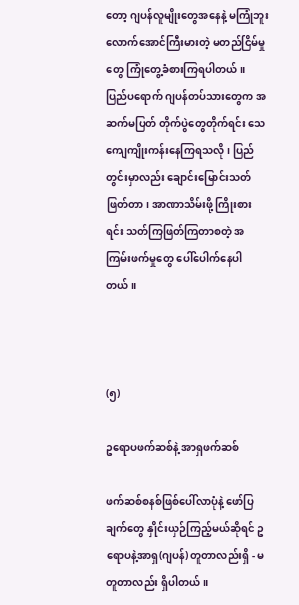တော့ ဂျပန်လူမျိုးတွေအနေနဲ့ မကြုံဘူးလောက်အောင်ကြီးမားတဲ့ မတည်ငြိမ်မှုတွေ ကြုံတွေ့ခံစားကြရပါတယ်။ ပြည်ပရောက် ဂျပန်တပ်သားတွေက အဆက်မပြတ် တိုက်ပွဲတွေတိုက်ရင်း သေကျေကျိုးကန်းနေကြရသလို၊ ပြည်တွင်းမှာလည်း ချောင်းမြောင်းသတ်ဖြတ်တာ၊ အာဏာသိမ်းဖို့ ကြိုးစားရင်း သတ်ကြဖြတ်ကြတာစတဲ့ အကြမ်းဖက်မှုတွေ ပေါ်ပေါက်နေပါတယ်။



(၅)

ဥရောပဖက်ဆစ်နဲ့ အာရှဖက်ဆစ်

ဖက်ဆစ်စနစ်ဖြစ်ပေါ်လာပုံနဲ့ ဖော်ပြချက်တွေ နှိုင်းယှဉ်ကြည့်မယ်ဆိုရင် ဥရောပနဲ့အာရှ(ဂျပန်) တူတာလည်းရှိ - မတူတာလည်း ရှိပါတယ်။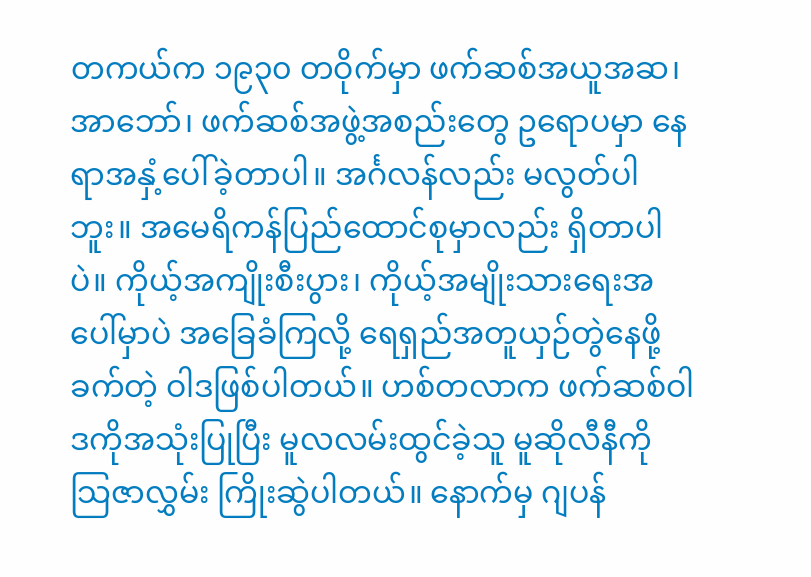တကယ်က ၁၉၃၀ တဝိုက်မှာ ဖက်ဆစ်အယူအဆ၊ အာဘော်၊ ဖက်ဆစ်အဖွဲ့အစည်းတွေ ဥရောပမှာ နေရာအနှံ့ပေါ်ခဲ့တာပါ။ အင်္ဂလန်လည်း မလွတ်ပါဘူး။ အမေရိကန်ပြည်ထောင်စုမှာလည်း ရှိတာပါပဲ။ ကိုယ့်အကျိုးစီးပွား၊ ကိုယ့်အမျိုးသားရေးအပေါ်မှာပဲ အခြေခံကြလို့ ရေရှည်အတူယှဉ်တွဲနေဖို့ခက်တဲ့ ဝါဒဖြစ်ပါတယ်။ ဟစ်တလာက ဖက်ဆစ်ဝါဒကိုအသုံးပြုပြီး မူလလမ်းထွင်ခဲ့သူ မူဆိုလီနီကို သြဇာလွှမ်း ကြိုးဆွဲပါတယ်။ နောက်မှ ဂျပန်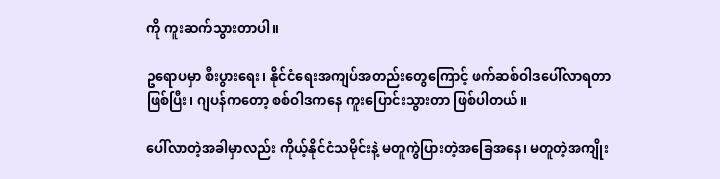ကို ကူးဆက်သွားတာပါ။

ဥရောပမှာ စီးပွားရေး၊ နိုင်ငံရေးအကျပ်အတည်းတွေကြောင့် ဖက်ဆစ်ဝါဒပေါ်လာရတာဖြစ်ပြီး၊ ဂျပန်ကတော့ စစ်ဝါဒကနေ ကူးပြောင်းသွားတာ ဖြစ်ပါတယ်။

ပေါ်လာတဲ့အခါမှာလည်း ကိုယ့်နိုင်ငံသမိုင်းနဲ့ မတူကွဲပြားတဲ့အခြေအနေ၊ မတူတဲ့အကျိုး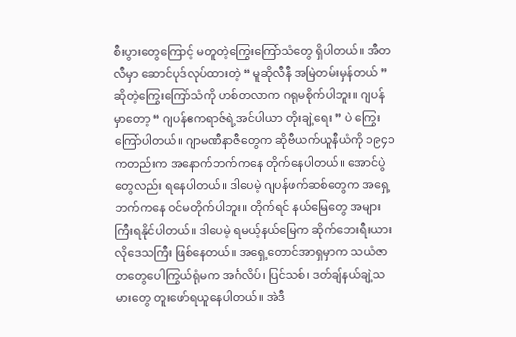စီးပွားတွေကြောင့် မတူတဲ့ကြွေးကြော်သံတွေ ရှိပါတယ်။ အီတလီမှာ ဆောင်ပုဒ်လုပ်ထားတဲ့ “ မူဆိုလီနီ အမြဲတမ်းမှန်တယ် ” ဆိုတဲ့ကြွေးကြော်သံကို ဟစ်တလာက ဂရုမစိုက်ပါဘူး။ ဂျပန်မှာတော့ “ ဂျပန်ဧကရာဇ်ရဲ့အင်ပါယာ တိုးချဲ့ရေး ” ပဲ ကြွေးကြော်ပါတယ်။ ဂျာမဏီနာဇီတွေက ဆိုဗီယက်ယူနီယံကို ၁၉၄၁ ကတည်းက အနောက်ဘက်ကနေ တိုက်နေပါတယ်။ အောင်ပွဲတွေလည်း ရနေပါတယ်။ ဒါပေမဲ့ ဂျပန်ဖက်ဆစ်တွေက အရှေ့ဘက်ကနေ ဝင်မတိုက်ပါဘူး။ တိုက်ရင် နယ်မြေတွေ အများကြီးရနိုင်ပါတယ်။ ဒါပေမဲ့ ရမယ့်နယ်မြေက ဆိုက်ဘေးရီးယားလိုဒေသကြီး ဖြစ်နေတယ်။ အရှေ့တောင်အာရှမှာက သယံဇာတတွေပေါကြွယ်ရုံမက အင်္ဂလိပ်၊ ပြင်သစ်၊ ဒတ်ချ်နယ်ချဲ့သမားတွေ တူးဖော်ရယူနေပါတယ်။ အဲဒီ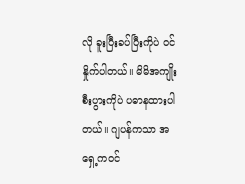လို ခူးပြီးခပ်ပြီးကိုပဲ ဝင်နှိုက်ပါတယ်။ မိမိအကျိုးစီးပွားကိုပဲ ပဓာနထားပါတယ်။ ဂျပန်ကသာ အရှေ့ကဝင်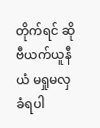တိုက်ရင် ဆိုဗီယက်ယူနီယံ မရှုမလှ ခံရပါ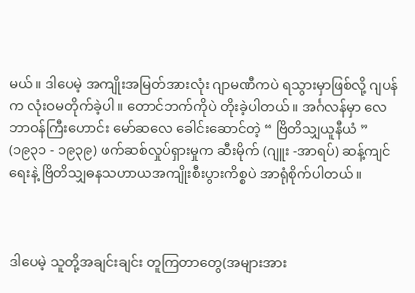မယ်။ ဒါပေမဲ့ အကျိုးအမြတ်အားလုံး ဂျာမဏီကပဲ ရသွားမှာဖြစ်လို့ ဂျပန်က လုံးဝမတိုက်ခဲ့ပါ။ တောင်ဘက်ကိုပဲ တိုးခဲ့ပါတယ်။ အင်္ဂလန်မှာ လေဘာဝန်ကြီးဟောင်း မော်ဆလေ ခေါင်းဆောင်တဲ့ “ ဗြိတိသျှယူနီယံ ” (၁၉၃၁ - ၁၉၃၉) ဖက်ဆစ်လှုပ်ရှားမှုက ဆီးမိုက် (ဂျူး -အာရပ်) ဆန့်ကျင်ရေးနဲ့ ဗြိတိသျှဓနသဟာယအကျိုးစီးပွားကိစ္စပဲ အာရုံစိုက်ပါတယ်။



ဒါပေမဲ့ သူတို့အချင်းချင်း တူကြတာတွေ(အများအား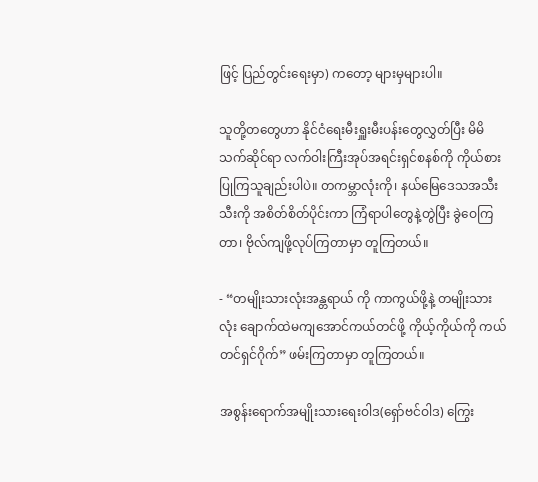ဖြင့် ပြည်တွင်းရေးမှာ) ကတော့ များမှများပါ။

သူတို့တတွေဟာ နိုင်ငံရေးမီးရှူးမီးပန်းတွေလွှတ်ပြီး မိမိသက်ဆိုင်ရာ လက်ဝါးကြီးအုပ်အရင်းရှင်စနစ်ကို ကိုယ်စားပြုကြသူချည်းပါပဲ။ တကမ္ဘာလုံးကို၊ နယ်မြေဒေသအသီးသီးကို အစိတ်စိတ်ပိုင်းကာ ကြံရာပါတွေနဲ့တွဲပြီး ခွဲဝေကြတာ၊ ဗိုလ်ကျဖို့လုပ်ကြတာမှာ တူကြတယ်။

- “တမျိုးသားလုံးအန္တရာယ် ကို ကာကွယ်ဖို့နဲ့ တမျိုးသားလုံး ချောက်ထဲမကျအောင်ကယ်တင်ဖို့ ကိုယ့်ကိုယ်ကို ကယ်တင်ရှင်ဂိုက်” ဖမ်းကြတာမှာ တူကြတယ်။

အစွန်းရောက်အမျိုးသားရေးဝါဒ(ရှော်ဗင်ဝါဒ) ကြွေး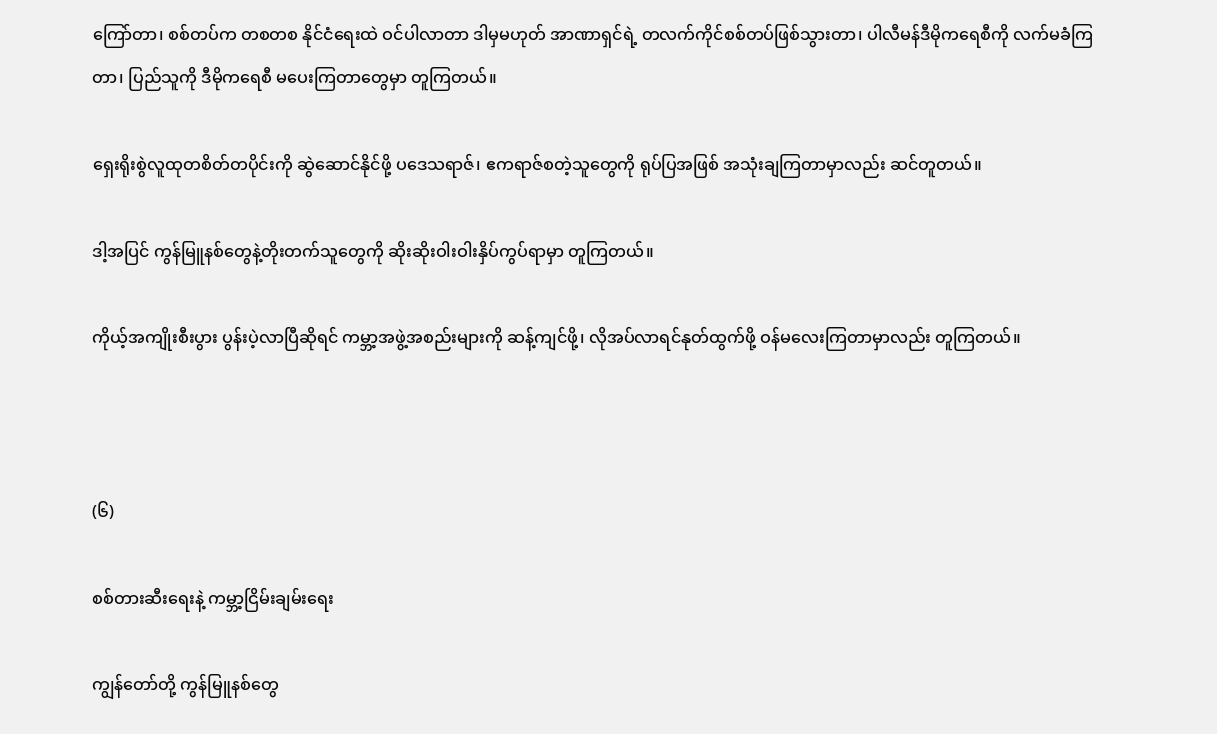ကြော်တာ၊ စစ်တပ်က တစတစ နိုင်ငံရေးထဲ ဝင်ပါလာတာ ဒါမှမဟုတ် အာဏာရှင်ရဲ့ တလက်ကိုင်စစ်တပ်ဖြစ်သွားတာ၊ ပါလီမန်ဒီမိုကရေစီကို လက်မခံကြတာ၊ ပြည်သူကို ဒီမိုကရေစီ မပေးကြတာတွေမှာ တူကြတယ်။

ရှေးရိုးစွဲလူထုတစိတ်တပိုင်းကို ဆွဲဆောင်နိုင်ဖို့ ပဒေသရာဇ်၊ ဧကရာဇ်စတဲ့သူတွေကို ရုပ်ပြအဖြစ် အသုံးချကြတာမှာလည်း ဆင်တူတယ်။

ဒါ့အပြင် ကွန်မြူနစ်တွေနဲ့တိုးတက်သူတွေကို ဆိုးဆိုးဝါးဝါးနှိပ်ကွပ်ရာမှာ တူကြတယ်။

ကိုယ့်အကျိုးစီးပွား ပွန်းပဲ့လာပြီဆိုရင် ကမ္ဘာ့အဖွဲ့အစည်းများကို ဆန့်ကျင်ဖို့၊ လိုအပ်လာရင်နုတ်ထွက်ဖို့ ဝန်မလေးကြတာမှာလည်း တူကြတယ်။



(၆)

စစ်တားဆီးရေးနဲ့ ကမ္ဘာ့ငြိမ်းချမ်းရေး

ကျွန်တော်တို့ ကွန်မြူနစ်တွေ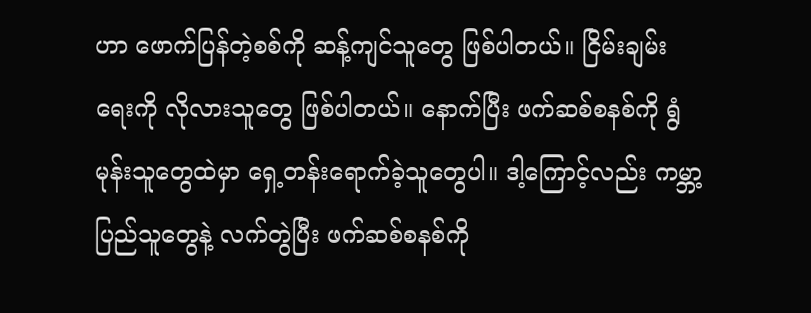ဟာ ဖောက်ပြန်တဲ့စစ်ကို ဆန့်ကျင်သူတွေ ဖြစ်ပါတယ်။ ငြိမ်းချမ်းရေးကို လိုလားသူတွေ ဖြစ်ပါတယ်။ နောက်ပြီး ဖက်ဆစ်စနစ်ကို ရွံမုန်းသူတွေထဲမှာ ရှေ့တန်းရောက်ခဲ့သူတွေပါ။ ဒါ့ကြောင့်လည်း ကမ္ဘာ့ပြည်သူတွေနဲ့ လက်တွဲပြီး ဖက်ဆစ်စနစ်ကို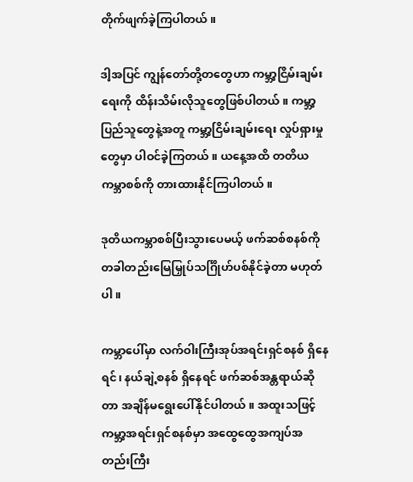တိုက်ဖျက်ခဲ့ကြပါတယ်။

ဒါ့အပြင် ကျွန်တော်တို့တတွေဟာ ကမ္ဘာ့ငြိမ်းချမ်းရေးကို ထိန်းသိမ်းလိုသူတွေဖြစ်ပါတယ်။ ကမ္ဘာ့ပြည်သူတွေနဲ့အတူ ကမ္ဘာ့ငြိမ်းချမ်းရေး လှုပ်ရှားမှုတွေမှာ ပါဝင်ခဲ့ကြတယ်။ ယနေ့အထိ တတိယကမ္ဘာစစ်ကို တားထားနိုင်ကြပါတယ်။

ဒုတိယကမ္ဘာစစ်ပြီးသွားပေမယ့် ဖက်ဆစ်စနစ်ကို တခါတည်းမြေမြှုပ်သင်္ဂြိုဟ်ပစ်နိုင်ခဲ့တာ မဟုတ်ပါ။

ကမ္ဘာပေါ်မှာ လက်ဝါးကြီးအုပ်အရင်းရှင်စနစ် ရှိနေရင်၊ နယ်ချဲ့စနစ် ရှိနေရင် ဖက်ဆစ်အန္တရာယ်ဆိုတာ အချိန်မရွေးပေါ်နိုင်ပါတယ်။ အထူးသဖြင့် ကမ္ဘာ့အရင်းရှင်စနစ်မှာ အထွေထွေအကျပ်အတည်းကြီး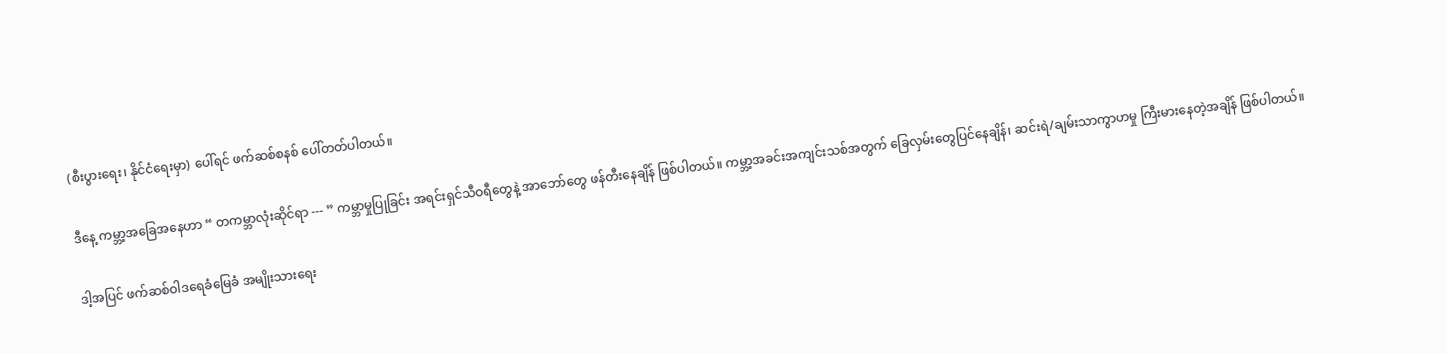(စီးပွားရေး၊ နိုင်ငံရေးမှာ) ပေါ်ရင် ဖက်ဆစ်စနစ် ပေါ်တတ်ပါတယ်။

ဒီနေ့ ကမ္ဘာ့အခြေအနေဟာ “ တကမ္ဘာလုံးဆိုင်ရာ --- ” ကမ္ဘာမှုပြုခြင်း အရင်းရှင်သီဝရီတွေနဲ့ အာဘော်တွေ ဖန်တီးနေချိန် ဖြစ်ပါတယ်။ ကမ္ဘာ့အခင်းအကျင်းသစ်အတွက် ခြေလှမ်းတွေပြင်နေချိန်၊ ဆင်းရဲ/ချမ်းသာကွာဟမှု ကြီးမားနေတဲ့အချိန် ဖြစ်ပါတယ်။

ဒါ့အပြင် ဖက်ဆစ်ဝါဒရေခံမြေခံ အမျိုးသားရေး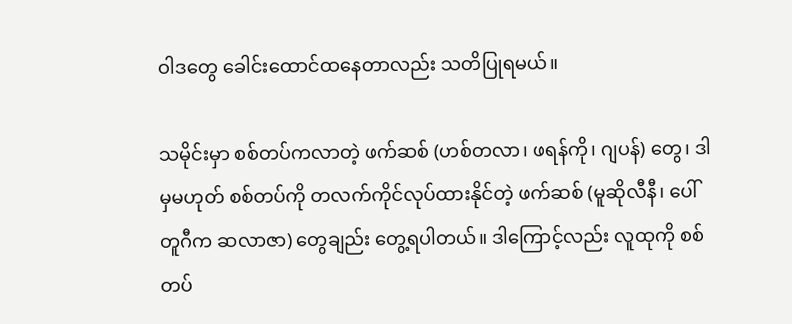ဝါဒတွေ ခေါင်းထောင်ထနေတာလည်း သတိပြုရမယ်။

သမိုင်းမှာ စစ်တပ်ကလာတဲ့ ဖက်ဆစ် (ဟစ်တလာ၊ ဖရန်ကို၊ ဂျပန်) တွေ၊ ဒါမှမဟုတ် စစ်တပ်ကို တလက်ကိုင်လုပ်ထားနိုင်တဲ့ ဖက်ဆစ် (မူဆိုလီနီ၊ ပေါ်တူဂီက ဆလာဇာ) တွေချည်း တွေ့ရပါတယ်။ ဒါကြောင့်လည်း လူထုကို စစ်တပ်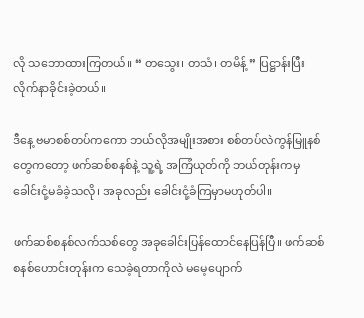လို သဘောထားကြတယ်။ “ တသွေး၊ တသံ၊ တမိန့် ” ပြဋ္ဌာန်းပြီး လိုက်နာခိုင်းခဲ့တယ်။

ဒီနေ့ ဗမာစစ်တပ်ကကော ဘယ်လိုအမျိုးအစား စစ်တပ်လဲကွန်မြူနစ်တွေကတော့ ဖက်ဆစ်စနစ်နဲ့ သူ့ရဲ့ အကြံယုတ်ကို ဘယ်တုန်းကမှခေါင်းငုံ့မခံခဲ့သလို၊ အခုလည်း ခေါင်းငုံ့ခံကြမှာမဟုတ်ပါ။

ဖက်ဆစ်စနစ်လက်သစ်တွေ အခုခေါင်းပြန်ထောင်နေပြန်ပြီ။ ဖက်ဆစ်စနစ်ဟောင်းတုန်းက သေခဲ့ရတာကိုလဲ မမေ့ပျောက်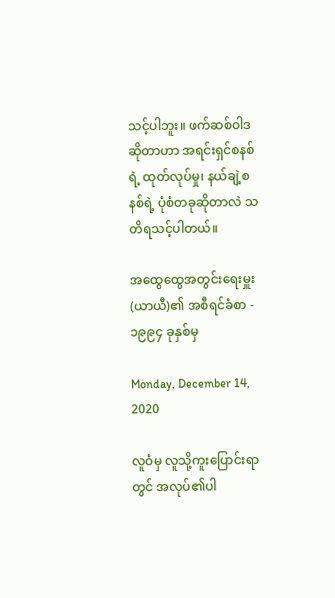သင့်ပါဘူး။ ဖက်ဆစ်ဝါဒဆိုတာဟာ အရင်းရှင်စနစ်ရဲ့ ထုတ်လုပ်မှု၊ နယ်ချဲ့စနစ်ရဲ့ ပုံစံတခုဆိုတာလဲ သတိရသင့်ပါတယ်။

အထွေထွေအတွင်းရေးမှူး (ယာယီ)၏ အစီရင်ခံစာ - ၁၉၉၄ ခုနှစ်မှ

Monday, December 14, 2020

လူဝံမှ လူသို့ကူးပြောင်းရာတွင် အလုပ်၏ပါ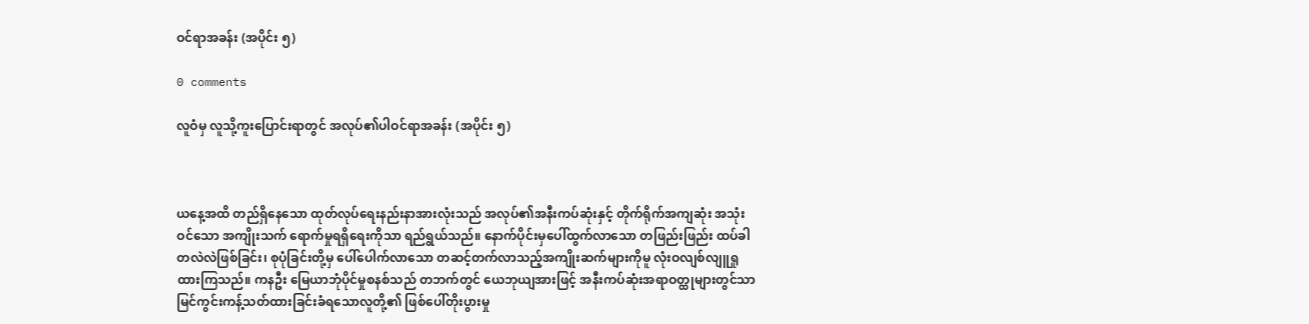ဝင်ရာအခန်း (အပိုင်း ၅)

0 comments

လူဝံမှ လူသို့ကူးပြောင်းရာတွင် အလုပ်၏ပါဝင်ရာအခန်း (အပိုင်း ၅)



ယနေ့အထိ တည်ရှိနေသော ထုတ်လုပ်ရေးနည်းနာအားလုံးသည် အလုပ်၏အနီးကပ်ဆုံးနှင့် တိုက်ရိုက်အကျဆုံး အသုံးဝင်သော အကျိုးသက် ရောက်မှုရရှိရေးကိုသာ ရည်ရွယ်သည်။ နောက်ပိုင်းမှပေါ်ထွက်လာသော တဖြည်းဖြည်း ထပ်ခါတလဲလဲဖြစ်ခြင်း၊ စုပုံခြင်းတို့မှ ပေါ်ပေါက်လာသော တဆင့်တက်လာသည့်အကျိုးဆက်များကိုမူ လုံးဝလျစ်လျူရှုထားကြသည်။ ကနဦး မြေယာဘုံပိုင်မှုစနစ်သည် တဘက်တွင် ယေဘုယျအားဖြင့် အနီးကပ်ဆုံးအရာဝတ္ထုများတွင်သာ မြင်ကွင်းကန့်သတ်ထားခြင်းခံရသောလူတို့၏ ဖြစ်ပေါ်တိုးပွားမှု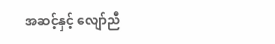အဆင့်နှင့် လျော်ညီ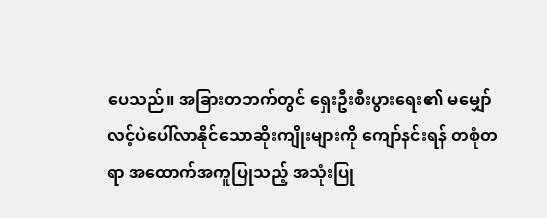ပေသည်။ အခြားတဘက်တွင် ရှေးဦးစီးပွားရေး၏ မမျှော်လင့်ပဲပေါ်လာနိုင်‌သောဆိုးကျိုးများကို ကျော်နင်းရန် တစုံတရာ အထောက်အကူပြုသည့် အသုံးပြု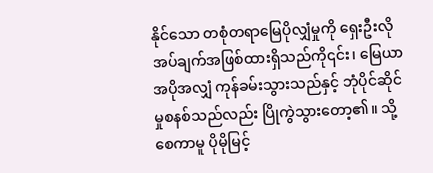နိုင်သော တစုံတရာမြေပိုလျှံမှုကို ရှေးဦးလိုအပ်ချက်အဖြစ်ထားရှိသည်ကို၎င်း၊ မြေယာအပိုအလျှံ ကုန်ခမ်းသွားသည်နှင့် ဘုံပိုင်ဆိုင်မှုစနစ်သည်လည်း ပြိုကွဲသွားတော့၏။ သို့စေကာမူ ပိုမိုမြင့်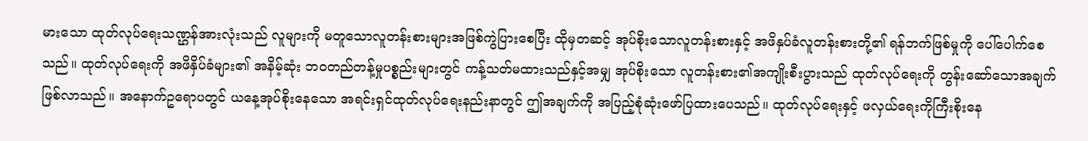မားသော ထုတ်လုပ်ရေးသဏ္ဌန်အားလုံးသည် လူများကို မတူသောလူတန်းစားများအဖြစ်ကွဲပြားစေပြီး ထိုမှတဆင့် အုပ်စိုးသောလူတန်းစားနှင့် အဖိနှပ်ခံလူတန်းစားတို့၏ ရန်ဘက်ဖြစ်မှုကို ပေါ်ပေါက်စေသည်။ ထုတ်လုပ်ရေးကို အဖိနှိပ်ခံများ၏ အနိမ့်ဆုံး ဘဝတည်တန့်မှုပစ္စည်းများတွင် ကန့်သတ်မထားသည်နှင့်အမျှ အုပ်စိုးသော လူတန်းစား၏အကျိုးစီးပွားသည် ထုတ်လုပ်ရေးကို တွန်းဆော်သောအချက်ဖြစ်လာသည်။ အနောက်ဥရောပတွင် ယနေ့အုပ်စိုးနေသော အရင်းရှင်ထုတ်လုပ်ရေးနည်းနာတွင် ဤအချက်ကို အပြည့်စုံဆုံးဖော်ပြထားပေသည်။ ထုတ်လုပ်ရေးနှင့် ဖလှယ်ရေးကိုကြီးစိုးနေ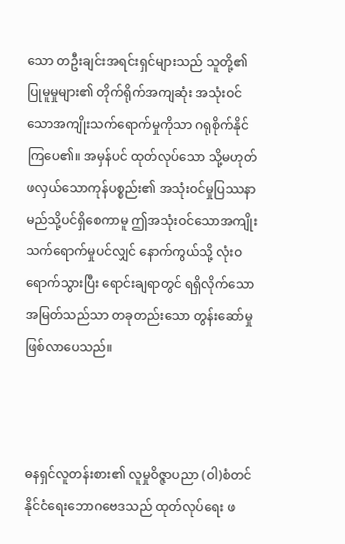သော တဦးချင်းအရင်းရှင်များသည် သူတို့၏ပြုမူမှုများ၏ တိုက်ရိုက်အကျဆုံး အသုံးဝင်သောအကျိုးသက်ရောက်မှုကိုသာ ဂရုစိုက်နိုင်ကြပေ၏။ အမှန်ပင် ထုတ်လုပ်သော သို့မဟုတ် ဖလှယ်သောကုန်ပစ္စည်း၏ အသုံးဝင်မှုပြဿနာ မည်သို့ပင်ရှိစေကာမူ ဤအသုံးဝင်သောအကျိုးသက်ရောက်မှုပင်လျှင် နောက်ကွယ်သို့ လုံးဝရောက်သွားပြီး ရောင်းချရာတွင် ရရှိလိုက်သောအမြတ်သည်သာ တခုတည်းသော တွန်းဆော်မှု ဖြစ်လာပေသည်။



ဓနရှင်လူတန်းစား၏ လူမှုဝိဇ္ဇာပညာ (ဝါ)စံတင်နိုင်ငံရေးဘောဂဗေဒသည် ထုတ်လုပ်ရေး ဖ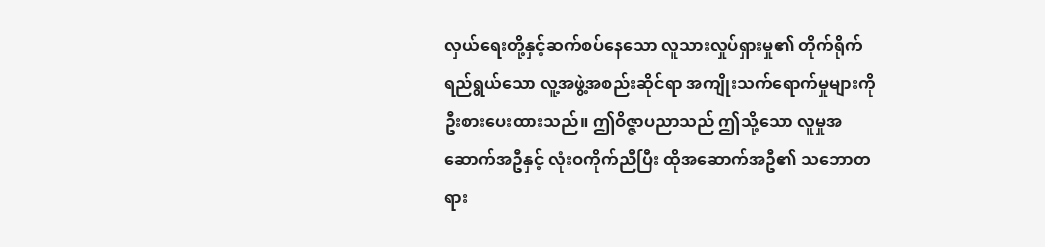လှယ်ရေးတို့နှင့်ဆက်စပ်နေသော လူသားလှုပ်ရှားမှု၏ တိုက်ရိုက်ရည်ရွယ်သော လူ့အဖွဲ့အစည်းဆိုင်ရာ အကျိုးသက်ရောက်မှုများကို ဦးစားပေးထားသည်။ ဤဝိဇ္ဇာပညာသည် ဤသို့သော လူမှုအဆောက်အဦနှင့် လုံးဝကိုက်ညီပြီး ထိုအဆောက်အဦ၏ သဘောတရား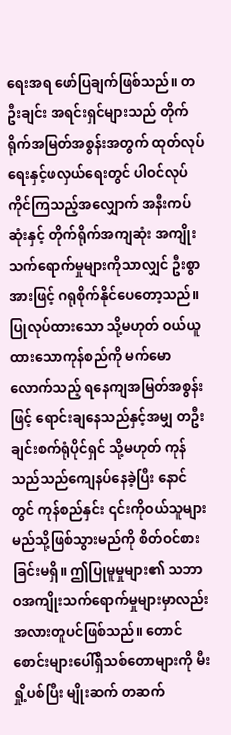ရေးအရ ဖော်ပြချက်ဖြစ်သည်။ တဦးချင်း အရင်းရှင်များသည် တိုက်ရိုက်အမြတ်အစွန်းအတွက် ထုတ်လုပ်ရေးနှင့်ဖလှယ်ရေးတွင် ပါဝင်လုပ်ကိုင်ကြသည့်အလျှောက် အနီးကပ်ဆုံးနှင့် တိုက်ရိုက်အကျဆုံး အကျိုးသက်ရောက်မှုများကိုသာလျှင် ဦးစွာအားဖြင့် ဂရုစိုက်နိုင်ပေတော့သည်။ ပြုလုပ်ထားသော သို့မဟုတ် ဝယ်ယူထားသောကုန်စည်ကို မက်မောလောက်သည့် ရနေကျအမြတ်အစွန်းဖြင့် ရောင်းချနေသည်နှင့်အမျှ တဦးချင်းစက်ရုံပိုင်ရှင် သို့မဟုတ် ကုန်သည်သည်ကျေနပ်နေခဲ့ပြီး နောင်တွင် ကုန်စည်နှင်း ၎င်းကိုဝယ်သူများ မည်သို့ဖြစ်သွားမည်ကို စိတ်ဝင်စားခြင်းမရှိ။ ဤပြုမူမှုများ၏ သဘာဝအကျိုးသက်ရောက်မှုများမှာလည်း အလားတူပင်ဖြစ်သည်။ တောင်စောင်းများပေါ်ရှိသစ်တောများကို မီးရှို့ပစ်ပြီး မျိုးဆက် တဆက်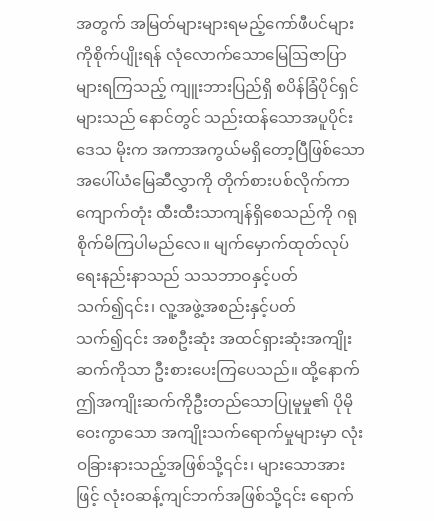အတွက် အမြတ်များများရမည့်ကော်ဖီပင်များကိုစိုက်ပျိုးရန် လုံလောက်သောမြေဩဇာပြာများရကြသည့် ကျူးဘားပြည်ရှိ စပိန်ခြံပိုင်ရှင်များသည် နောင်တွင် သည်းထန်သောအပူပိုင်းဒေသ မိုးက အကာအကွယ်မရှိတော့ပြီဖြစ်သော အပေါ်ယံမြေဆီလွှာကို တိုက်စားပစ်လိုက်ကာ ကျောက်တုံး ထီးထီးသာကျန်ရှိစေသည်ကို ဂရုစိုက်မိကြပါမည်လေ။ မျက်မှောက်ထုတ်လုပ်ရေးနည်းနာသည် သသဘာဝနှင့်ပတ်သက်၍၎င်း၊ လူ့အဖွဲ့အစည်းနှင့်ပတ်သက်၍၎င်း အစဦးဆုံး အထင်ရှားဆုံးအကျိုးဆက်ကိုသာ ဦးစားပေးကြပေသည်။ ထို့နောက် ဤအကျိုးဆက်ကိုဦးတည်သောပြုမူမှု၏ ပိုမိုဝေးကွာသော အကျိုးသက်ရောက်မှုများမှာ လုံးဝခြားနားသည့်အဖြစ်သို့၎င်း၊ များသောအားဖြင့် လုံးဝဆန့်ကျင်ဘက်အဖြစ်သို့၎င်း ရောက်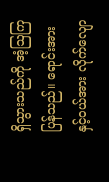ရှိသွားသည်ကို အံ့ဩကြပြန်သည်။ ရောင်းအားနှင့်ဝယ်အား လိုက်လျော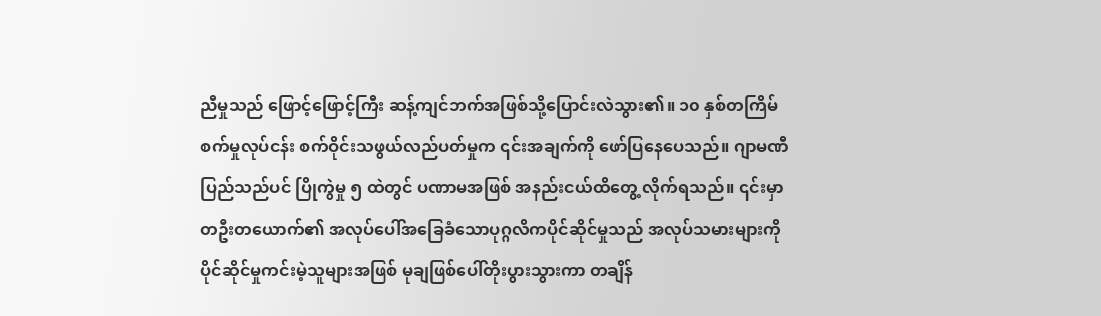ညီမှုသည် ဖြောင့်ဖြောင့်ကြီး ဆန့်ကျင်ဘက်အဖြစ်သို့ပြောင်းလဲသွား၏။ ၁၀ နှစ်တကြိမ် စက်မှုလုပ်ငန်း စက်ဝိုင်းသဖွယ်လည်ပတ်မှုက ၎င်းအချက်ကို ဖော်ပြနေပေသည်။ ဂျာမဏီပြည်သည်ပင် ပြိုကွဲမှု ၅ ထဲတွင် ပဏာမအဖြစ် အနည်းငယ်ထိတွေ့ လိုက်ရသည်။ ၎င်းမှာ တဦးတယောက်၏ အလုပ်ပေါ်အခြေခံသောပုဂ္ဂလိကပိုင်ဆိုင်မှုသည် အလုပ်သမားများကို ပိုင်ဆိုင်မှုကင်းမဲ့သူများအဖြစ် မုချဖြစ်ပေါ်တိုးပွားသွားကာ တချိန်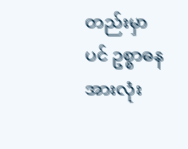တည်းမှာပင် ဥစ္စာဓနအားလုံး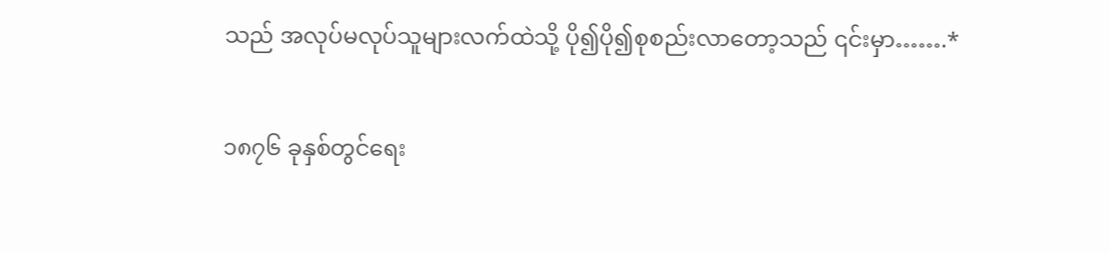သည် အလုပ်မလုပ်သူများလက်ထဲသို့ ပို၍ပို၍စုစည်းလာတော့သည် ၎င်းမှာ…….*

၁၈၇၆ ခုနှစ်တွင်ရေး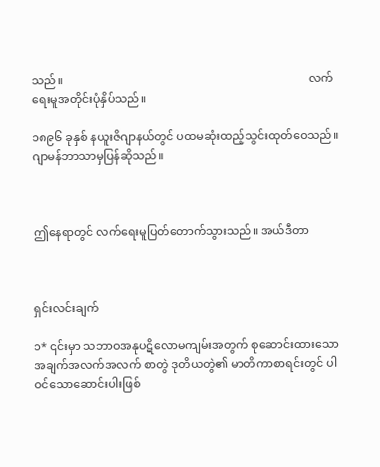သည်။                                                                                      လက်ရေးမူအတိုင်းပုံနှိပ်သည်။

၁၈၉၆ ခုနှစ် နယူးဇိဂျာနယ်တွင် ပထမဆုံးထည့်သွင်းထုတ်ဝေသည်။                                  ဂျာမန်ဘာသာမှပြန်ဆိုသည်။



ဤနေရာတွင် လက်ရေးမူပြတ်တောက်သွားသည်။ အယ်ဒီတာ



ရှင်းလင်းချက်

၁* ၎င်းမှာ သဘာဝအနုပဋိလောမကျမ်းအတွက် စုဆောင်းထားသောအချက်အလက်အလက် စာတွဲ ဒုတိယတွဲ၏ မာတိကာစာရင်းတွင် ပါဝင်သောဆောင်းပါးဖြစ်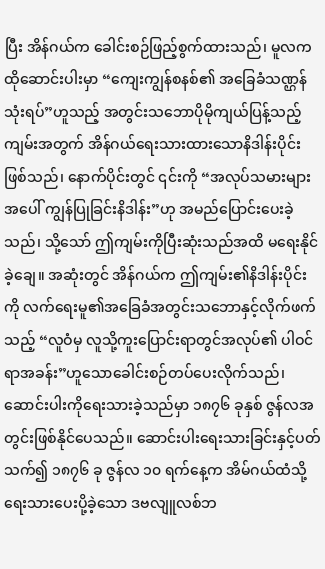ပြီး အိန်ဂယ်က ခေါင်းစဉ်ဖြည့်စွက်ထားသည်၊ မူလက ထိုဆောင်းပါးမှာ “ကျေးကျွန်စနစ်၏ အခြေခံသဏ္ဌန် သုံးရပ်”ဟူသည့် အတွင်းသဘောပိုမိုကျယ်ပြန့်သည့်ကျမ်းအတွက် အိန်ဂယ်ရေးသားထားသောနိဒါန်းပိုင်းဖြစ်သည်၊ နောက်ပိုင်းတွင် ၎င်းကို “အလုပ်သမားများအပေါ် ကျွန်ပြုခြင်းနိဒါန်း”ဟု အမည်ပြောင်းပေးခဲ့သည်၊ သို့သော် ဤကျမ်းကိုပြီးဆုံးသည်အထိ မရေးနိုင်ခဲ့ချေ။ အဆုံးတွင် အိန်ဂယ်က ဤကျမ်း၏နိဒါန်းပိုင်းကို လက်ရေးမူ၏အခြေခံအတွင်းသဘောနှင့်လိုက်ဖက်သည့် “လူဝံမှ လူသို့ကူးပြောင်းရာတွင်အလုပ်၏ ပါဝင်ရာအခန်း”ဟူသောခေါင်းစဉ်တပ်ပေးလိုက်သည်၊ ဆောင်းပါးကိုရေးသားခဲ့သည်မှာ ၁၈၇၆ ခုနှစ် ဇွန်လအတွင်းဖြစ်နိုင်ပေသည်။ ဆောင်းပါးရေးသားခြင်းနှင့်ပတ်သက်၍ ၁၈၇၆ ခု ဇွန်လ ၁၀ ရက်နေ့က အိမ်ဂယ်ထံသို့ရေးသားပေးပို့ခဲ့သော ဒဗလျူလစ်ဘ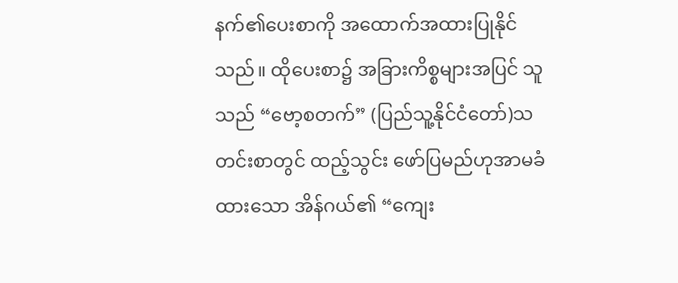နက်၏ပေးစာကို အထောက်အထားပြုနိုင်သည်။ ထိုပေးစာ၌ အခြားကိစ္စများအပြင် သူသည် “ဗော့စတက်” (ပြည်သူ့နိုင်ငံတော်)သတင်းစာတွင် ထည့်သွင်း ဖော်ပြမည်ဟုအာမခံထားသော အိန်ဂယ်၏ “ကျေး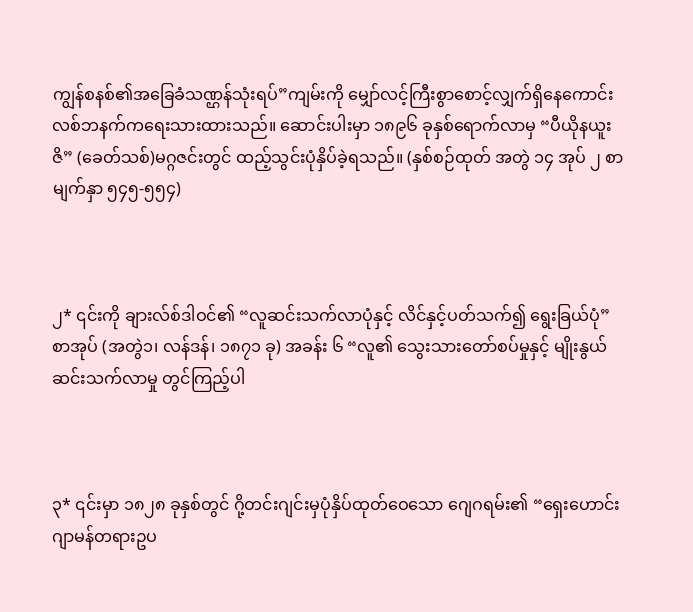ကျွန်စနစ်၏အခြေခံသဏ္ဌန်သုံးရပ်”ကျမ်းကို မျှော်လင့်ကြီးစွာစောင့်လျှက်ရှိနေကောင်း လစ်ဘနက်ကရေးသားထားသည်။ ဆောင်းပါးမှာ ၁၈၉၆ ခုနှစ်ရောက်လာမှ “ပီယိုနယူးဇိ” (ခေတ်သစ်)မဂ္ဂဇင်းတွင် ထည့်သွင်းပုံနှိပ်ခဲ့ရသည်။ (နှစ်စဉ်ထုတ် အတွဲ ၁၄ အုပ် ၂ စာမျက်နှာ ၅၄၅-၅၅၄)



၂* ၎င်းကို ချားလ်စ်ဒါဝင်၏ “လူဆင်းသက်လာပုံနှင့် လိင်နှင့်ပတ်သက်၍ ရွေးခြယ်ပုံ” စာအုပ် (အတွဲ၁၊ လန်ဒန်၊ ၁၈၇၁ ခု) အခန်း ၆ “လူ၏ သွေးသားတော်စပ်မှုနှင့် မျိုးနွယ်ဆင်းသက်လာမှု တွင်ကြည့်ပါ



၃* ၎င်းမှာ ၁၈၂၈ ခုနှစ်တွင် ဂို့တင်းဂျင်းမှပုံနှိပ်ထုတ်ဝေသော ဂျေဂရမ်း၏ “ရှေးဟောင်းဂျာမန်တရားဥပ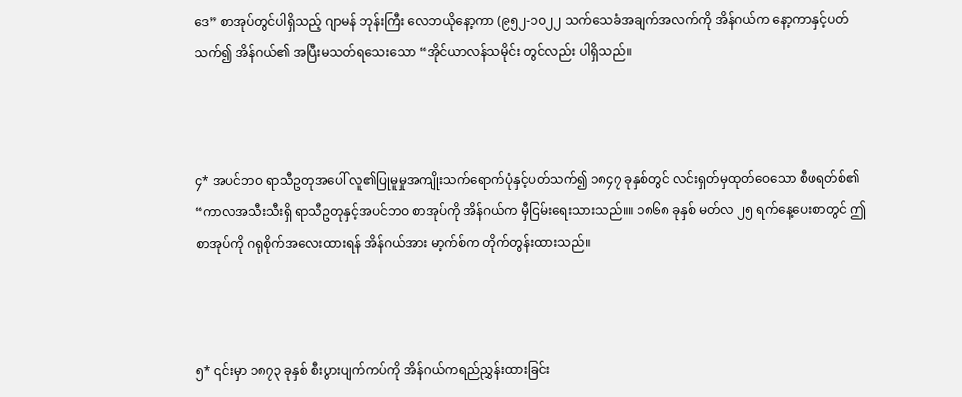ဒေ” စာအုပ်တွင်ပါရှိသည့် ဂျာမန် ဘုန်းကြီး လေဘယိုနော့ကာ (၉၅၂-၁၀၂၂ သက်သေခံအချက်အလက်ကို အိန်ဂယ်က နော့ကာနှင့်ပတ်သက်၍ အိန်ဂယ်၏ အပြီးမသတ်ရသေးသော “အိုင်ယာလန်သမိုင်း တွင်လည်း ပါရှိသည်။



၄* အပင်ဘဝ ရာသီဥတုအပေါ် လူ၏ပြုမူမှုအကျိုးသက်ရောက်ပုံနှင့်ပတ်သက်၍ ၁၈၄၇ ခုနှစ်တွင် လင်းရှတ်မှထုတ်ဝေသော စီဖရတ်စ်၏ “ကာလအသီးသီးရှိ ရာသီဥတုနှင့်အပင်ဘဝ စာအုပ်ကို အိန်ဂယ်က မှီငြမ်းရေးသားသည်။။ ၁၈၆၈ ခုနှစ် မတ်လ ၂၅ ရက်နေ့ပေးစာတွင် ဤ စာအုပ်ကို ဂရုစိုက်အလေးထားရန် အိန်ဂယ်အား မာ့က်စ်က တိုက်တွန်းထားသည်။



၅* ၎င်းမှာ ၁၈၇၃ ခုနှစ် စီးပွားပျက်ကပ်ကို အိန်ဂယ်ကရည်ညွှန်းထားခြင်း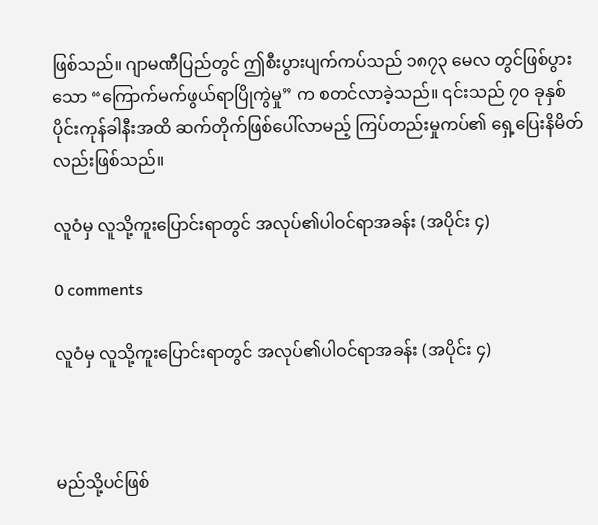ဖြစ်သည်။ ဂျာမဏီပြည်တွင် ဤစီးပွားပျက်ကပ်သည် ၁၈၇၃ မေလ တွင်ဖြစ်ပွားသော “ကြောက်မက်ဖွယ်ရာပြိုကွဲမှု” က စတင်လာခဲ့သည်။ ၎င်းသည် ၇၀ ခုနှစ်ပိုင်းကုန်ခါနီးအထိ ဆက်တိုက်ဖြစ်ပေါ်လာမည့် ကြပ်တည်းမှုကပ်၏ ရှေ့ပြေးနိမိတ်လည်းဖြစ်သည်။

လူဝံမှ လူသို့ကူးပြောင်းရာတွင် အလုပ်၏ပါဝင်ရာအခန်း (အပိုင်း ၄)

0 comments

လူဝံမှ လူသို့ကူးပြောင်းရာတွင် အလုပ်၏ပါဝင်ရာအခန်း (အပိုင်း ၄)



မည်သို့ပင်ဖြစ်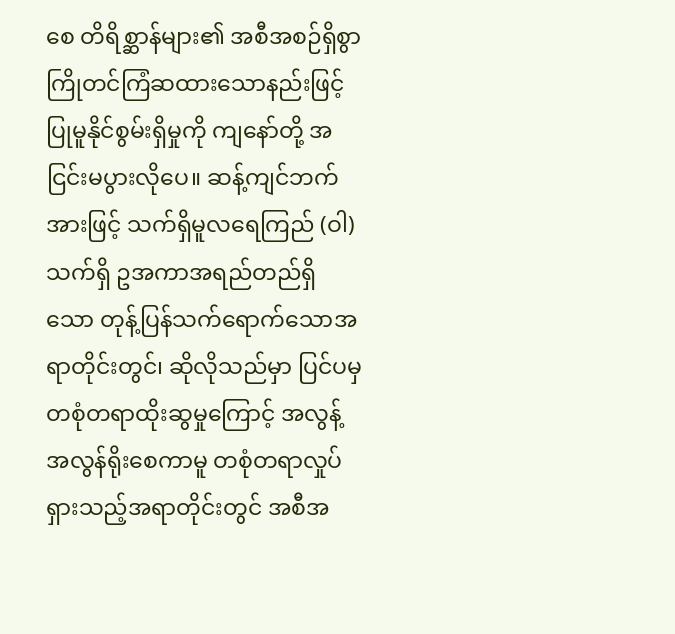စေ တိရိစ္ဆာန်များ၏ အစီအစဉ်ရှိစွာ ကြိုတင်ကြံဆထားသောနည်းဖြင့် ပြုမူနိုင်စွမ်းရှိမှုကို ကျနော်တို့ အငြင်းမပွားလိုပေ။ ဆန့်ကျင်ဘက်အားဖြင့် သက်ရှိမူလရေကြည် (ဝါ) သက်ရှိ ဥအကာအရည်တည်ရှိသော တုန့်ပြန်သက်ရောက်သောအရာတိုင်းတွင်၊ ဆိုလိုသည်မှာ ပြင်ပမှ တစုံတရာထိုးဆွမှုကြောင့် အလွန့်အလွန်ရိုးစေကာမူ တစုံတရာလှုပ်ရှားသည့်အရာတိုင်းတွင် အစီအ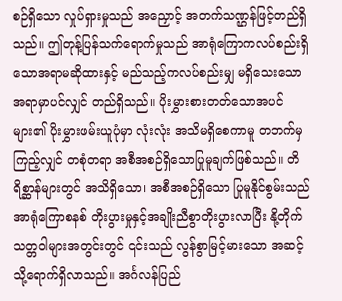စဉ်ရှိသော လှုပ်ရှားမှုသည် အညှောင့် အတက်သဏ္ဌန်ဖြင့်တည်ရှိသည်။ ဤတုန့်ပြန်သက်ရောက်မှုသည် အာရုံကြောကလပ်စည်းရှိသောအရာမဆိုထားနှင့် မည်သည့်ကလပ်စည်းမျှ မရှိသေးသောအရာမှာပင်လျှင် တည်ရှိသည်။ ပိုးမွှားစားတတ်သောအပင်များ၏ ပိုးမွှားဖမ်းယူပုံမှာ လုံးလုံး အသိမရှိစေကာမူ တဘက်မှကြည့်လျှင် တစုံတရာ အစီအစဉ်ရှိသောပြုမူချက်ဖြစ်သည်။ တိရိစ္ဆာန်များတွင် အသိရှိသော၊ အစီအစဉ်ရှိသော ပြုမူနိုင်စွမ်းသည် အာရုံကြောစနစ် တိုးပွားမှုနှင့်အချိုးညီစွာတိုးပွားလာပြီး နို့တိုက်သတ္တဝါများအတွင်းတွင် ၎င်းသည် လွန်စွာမြင့်မားသော အဆင့်သို့ရောက်ရှိလာသည်။ အင်္ဂလန်ပြည်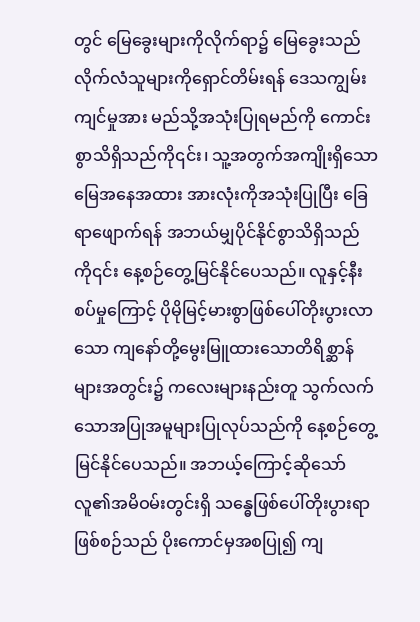တွင် မြေခွေးများကိုလိုက်ရာ၌ မြေခွေးသည် လိုက်လံသူများကိုရှောင်တိမ်းရန် ဒေသကျွမ်းကျင်မှုအား မည်သို့အသုံးပြုရမည်ကို ကောင်းစွာသိရှိသည်ကို၎င်း၊ သူ့အတွက်အကျိုးရှိသော မြေအနေအထား အားလုံးကိုအသုံးပြုပြီး ခြေရာဖျောက်ရန် အဘယ်မျှပိုင်နိုင်စွာသိရှိသည်ကို၎င်း နေ့စဉ်တွေ့မြင်နိုင်ပေသည်။ လူနှင့်နီးစပ်မှုကြောင့် ပိုမိုမြင့်မားစွာဖြစ်ပေါ်တိုးပွားလာသော ကျနော်တို့မွေးမြူထားသောတိရိစ္ဆာန်များအတွင်း၌ ကလေးများနည်းတူ သွက်လက်သောအပြုအမူများပြုလုပ်သည်ကို နေ့စဉ်တွေ့မြင်နိုင်ပေသည်။ အဘယ့်ကြောင့်ဆိုသော် လူ၏အမိဝမ်းတွင်းရှိ သန္ဓေဖြစ်ပေါ်တိုးပွားရာဖြစ်စဉ်သည် ပိုးကောင်မှအစပြု၍ ကျ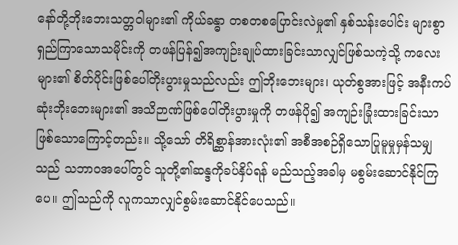နော်တို့ဘိုးဘေးသတ္တဝါများ၏ ကိုယ်ခန္ဓာ တစတစပြောင်းလဲမှု၏ နှစ်သန်းပေါင်း များစွာရှည်ကြာသောသမိုင်းကို တဖန်ပြန်၍အကျဉ်းချုပ်ထားခြင်းသာလျှင်ဖြစ်သကဲ့သို့ ကလေးများ၏ စိတ်ပိုင်းဖြစ်ပေါ်တိုးပွားမှုသည်လည်း ဤဘိုးဘေးများ၊ ယုတ်စွအားဖြင့် အနီးကပ်ဆုံးဘိုးဘေးများ၏ အသိဉာဏ်ဖြစ်ပေါ်တိုးပွားမှုကို တဖန်ပို၍ အကျဉ်းခြုံးထားခြင်းသာ ဖြစ်သောကြောင့်တည်း။ သို့သော် တိရိစ္ဆာန်အားလုံး၏ အစီအစဉ်ရှိသောပြုမူမှုမှန်သမျှသည် သဘာဝအပေါ်တွင် သူတို့၏ဆန္ဒကိုခပ်နှိပ်ရန် မည်သည့်အခါမှ မစွမ်းဆောင်နိုင်ကြပေ။ ဤသည်ကို လူကသာလျှင်စွမ်းဆောင်နိုင်ပေသည်။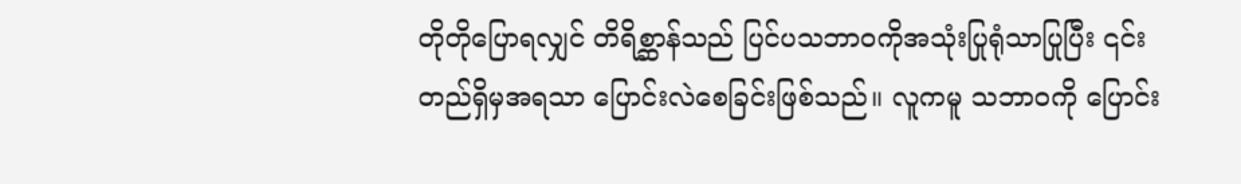တိုတိုပြောရလျှင် တိရိစ္ဆာန်သည် ပြင်ပသဘာဝကိုအသုံးပြုရုံသာပြုပြီး ၎င်းတည်ရှိမှအရသာ ပြောင်းလဲစေခြင်းဖြစ်သည်။ လူကမူ သဘာဝကို ပြောင်း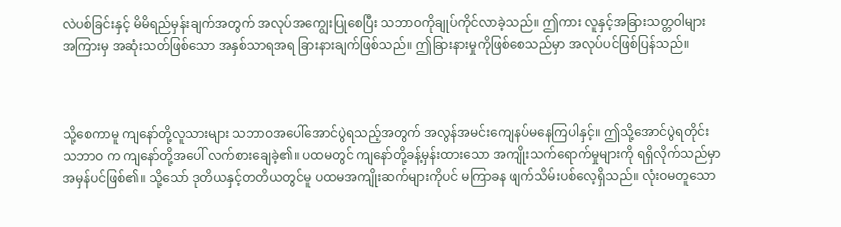လဲပစ်ခြင်းနှင့် မိမိရည်မှန်းချက်အတွက် အလုပ်အကျွေးပြုစေပြီး သဘာဝကိုချုပ်ကိုင်လာခဲ့သည်။ ဤကား လူနှင့်အခြားသတ္တဝါများ အကြားမှ အဆုံးသတ်ဖြစ်သော အနှစ်သာရအရ ခြားနားချက်ဖြစ်သည်။ ဤခြားနားမှုကိုဖြစ်စေသည်မှာ အလုပ်ပင်ဖြစ်ပြန်သည်။



သို့စေကာမူ ကျနော်တို့လူသားများ သဘာဝအပေါ်အောင်ပွဲရသည့်အတွက် အလွန်အမင်းကျေနပ်မနေကြပါနှင့်။ ဤသို့အောင်ပွဲရတိုင်း သဘာဝ က ကျနော်တို့အပေါ် လက်စားချေခဲ့၏။ ပထမတွင် ကျနော်တို့ခန့်မှန်းထားသော အကျိုးသက်ရောက်မှုများကို ရရှိလိုက်သည်မှာ အမှန်ပင်ဖြစ်၏။ သို့သော် ဒုတိယနှင့်တတိယတွင်မူ ပထမအကျိုးဆက်များကိုပင် မကြာခန ဖျက်သိမ်းပစ်လေ့ရှိသည်။ လုံးဝမတူသော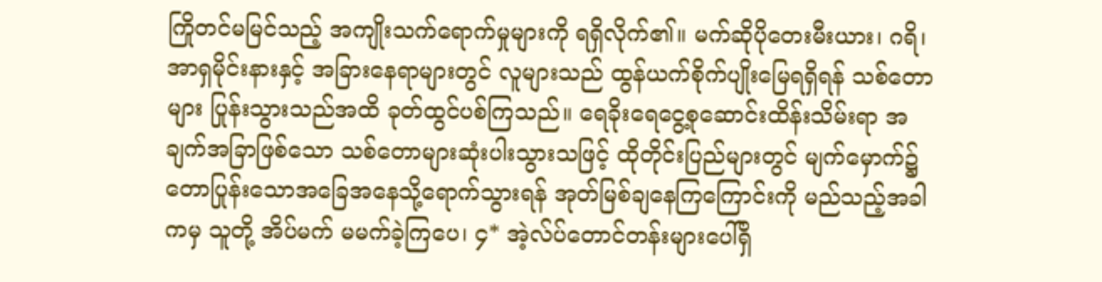ကြိုတင်မမြင်သည့် အကျိုးသက်ရောက်မှုများကို ရရှိလိုက်၏။ မက်ဆိုပိုတေးမီးယား၊ ဂရိ၊ အာရှမိုင်းနားနှင့် အခြားနေရာများတွင် လူများသည် ထွန်ယက်စိုက်ပျိုးမြေရရှိရန် သစ်တောများ ပြုန်းသွားသည်အထိ ခုတ်ထွင်ပစ်ကြသည်။ ရေခိုးရေငွေ့စုဆောင်းထိန်းသိမ်းရာ အချက်အခြာဖြစ်သော သစ်တောများဆုံးပါးသွားသဖြင့် ထိုတိုင်းပြည်များတွင် မျက်မှောက်၌ တောပြုန်းသောအခြေအနေသို့ရောက်သွားရန် အုတ်မြစ်ချနေကြကြောင်းကို မည်သည့်အခါကမှ သူတို့ အိပ်မက် မမက်ခဲ့ကြပေ၊ ၄* အဲ့လ်ပ်တောင်တန်းများပေါ်ရှိ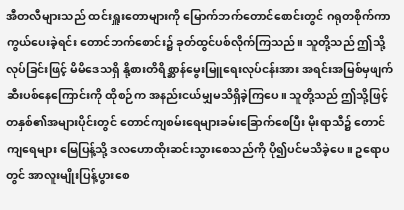အီတလီများသည် ထင်းရှူးတောများကို မြောက်ဘက်တောင်စောင်းတွင် ဂရုတစိုက်ကာကွယ်ပေးခဲ့ရင်း တောင်ဘက်စောင်း၌ ခုတ်ထွင်ပစ်လိုက်ကြသည်။ သူတို့သည် ဤသို့လုပ်ခြင်းဖြင့် မိမိဒေသရှိ နို့စားတိရိစ္ဆာန်မွေးမြူရေးလုပ်ငန်းအား အရင်းအမြစ်မှဖျက်ဆီးပစ်နေကြောင်းကို ထိုစဉ်က အနည်းငယ်မျှမသိရှိခဲ့ကြပေ။ သူတို့သည် ဤသို့ဖြင့် တနှစ်၏အများပိုင်းတွင် တောင်ကျစမ်းရေများခမ်းခြောက်စေပြီး မိုးရာသီ၌ တောင်ကျရေများ မြေပြန့်သို့ ဒလဟောထိုးဆင်းသွားစေသည်ကို ပို၍ပင်မသိခဲ့ပေ။ ဥရောပတွင် အာလူးမျိုးပြန့်ပွားစေ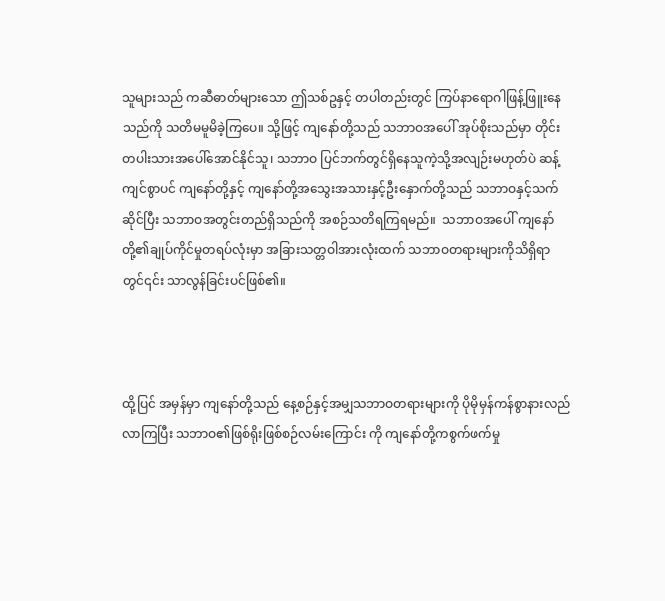သူများသည် ကဆီဓာတ်များသော ဤသစ်ဥနှင့် တပါတည်းတွင် ကြပ်နာရောဂါဖြန့်ဖြူးနေသည်ကို သတိမမူမိခဲ့ကြပေ။ သို့ဖြင့် ကျနော်တို့သည် သဘာဝအပေါ် အုပ်စိုးသည်မှာ တိုင်းတပါးသားအပေါ်အောင်နိုင်သူ၊ သဘာဝ ပြင်ဘက်တွင်ရှိနေသူကဲ့သို့အလျဉ်းမဟုတ်ပဲ ဆန့်ကျင်စွာပင် ကျနော်တို့နှင့် ကျနော်တို့အသွေးအသားနှင့်ဦးနှောက်တို့သည် သဘာဝနှင့်သက်ဆိုင်ပြီး သဘာဝအတွင်းတည်ရှိသည်ကို အစဉ်သတိရကြရမည်။  သဘာဝအပေါ် ကျနော်တို့၏ချုပ်ကိုင်မှုတရပ်လုံးမှာ အခြားသတ္တဝါအားလုံးထက် သဘာဝတရားများကိုသိရှိရာတွင်၎င်း သာလွန်ခြင်းပင်ဖြစ်၏။



ထို့ပြင် အမှန်မှာ ကျနော်တို့သည် နေ့စဉ်နှင့်အမျှသဘာဝတရားများကို ပိုမိုမှန်ကန်စွာနားလည်လာကြပြီး သဘာဝ၏ဖြစ်ရိုးဖြစ်စဉ်လမ်းကြောင်း ကို ကျနော်တို့ကစွက်ဖက်မှု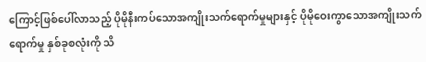ကြောင့်ဖြစ်ပေါ်လာသည့် ပိုမိုနီးကပ်သောအကျိုးသက်ရောက်မှုများနှင့် ပိုမိုဝေးကွာသောအကျိုးသက်ရောက်မှု နှစ်ခုစလုံးကို သိ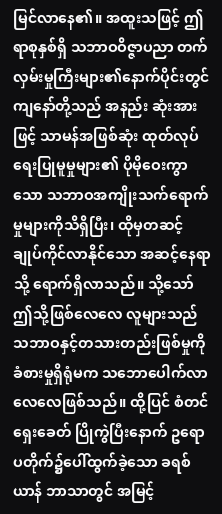မြင်လာနေ၏။ အထူးသဖြင့် ဤရာစုနှစ်ရှိ သဘာဝဝိဇ္ဇာပညာ တက်လှမ်းမှုကြီးများ၏နောက်ပိုင်းတွင် ကျနော်တို့သည် အနည်း ဆုံးအားဖြင့် သာမန်အဖြစ်ဆုံး ထုတ်လုပ်ရေးပြုမူမှုများ၏ ပိုမိုဝေးကွာသော သဘာဝအကျိုးသက်ရောက်မှုများကိုသိရှိပြီး၊ ထိုမှတဆင့် ချုပ်ကိုင်လာနိုင်သော အဆင့်နေရာသို့ ရောက်ရှိလာသည်။ သို့သော် ဤသို့ဖြစ်လေလေ လူများသည် သဘာဝနှင့်တသားတည်းဖြစ်မှုကို ခံစားမှုရှိရုံမက သဘောပေါက်လာလေလေဖြစ်သည်။ ထို့ပြင် စံတင်ရှေးခေတ် ပြိုကွဲပြီးနောက် ဥရောပတိုက်၌ပေါ်ထွက်ခဲ့သော ခရစ်ယာန် ဘာသာတွင် အမြင့်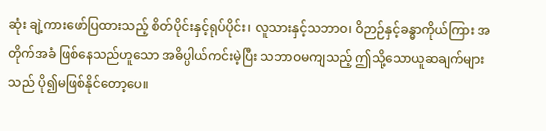ဆုံး ချဲ့ကားဖော်ပြထားသည့် စိတ်ပိုင်းနှင့်ရုပ်ပိုင်း၊ လူသားနှင့်သဘာဝ၊ ဝိဉာဉ်နှင့်ခန္ဓာကိုယ်ကြား အတိုက်အခံ ဖြစ်နေသည်ဟူသော အဓိပ္ပါယ်ကင်းမဲ့ပြီး သဘာဝမကျသည့် ဤသို့သောယူဆချက်များသည် ပို၍မဖြစ်နိုင်တော့ပေ။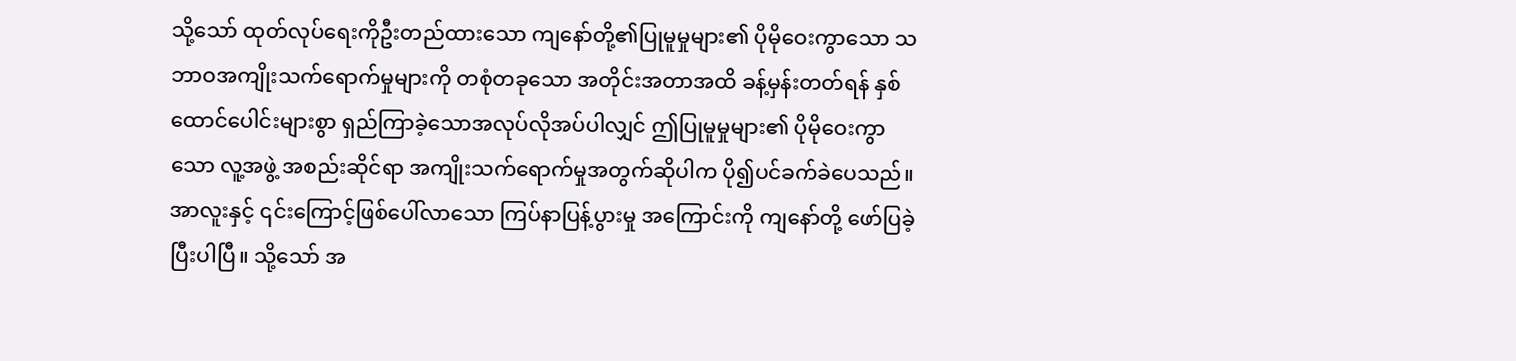သို့သော် ထုတ်လုပ်ရေးကိုဦးတည်ထားသော ကျနော်တို့၏ပြုမူမှုများ၏ ပိုမိုဝေးကွာသော သဘာဝအကျိုးသက်ရောက်မှုများကို တစုံတခုသော အတိုင်းအတာအထိ ခန့်မှန်းတတ်ရန် နှစ်ထောင်ပေါင်းများစွာ ရှည်ကြာခဲ့သောအလုပ်လိုအပ်ပါလျှင် ဤပြုမူမှုများ၏ ပိုမိုဝေးကွာသော လူ့အဖွဲ့ အစည်းဆိုင်ရာ အကျိုးသက်ရောက်မှုအတွက်ဆိုပါက ပို၍ပင်ခက်ခဲပေသည်။ အာလူးနှင့် ၎င်းကြောင့်ဖြစ်ပေါ်လာသော ကြပ်နာပြန့်ပွားမှု အကြောင်းကို ကျနော်တို့ ဖော်ပြခဲ့ပြီးပါပြီ။ သို့သော် အ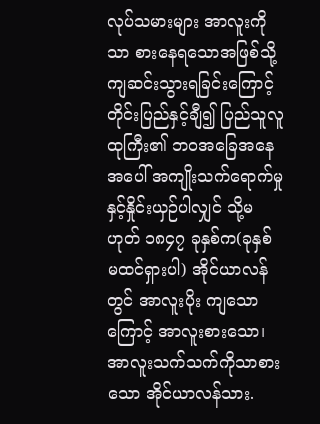လုပ်သမားများ အာလူးကိုသာ စားနေရသောအဖြစ်သို့ ကျဆင်းသွားရခြင်းကြောင့် တိုင်းပြည်နှင့်ချီ၍ ပြည်သူလူထုကြီး၏ ဘဝအခြေအနေအပေါ် အကျိုးသက်ရောက်မှုနှင့်နှိုင်းယှဉ်ပါလျှင် သို့မဟုတ် ၁၈၄၇ ခုနှစ်က(ခုနှစ် မထင်ရှားပါ) အိုင်ယာလန်တွင် အာလူးပိုး ကျသောကြောင့် အာလူးစားသော၊ အာလူးသက်သက်ကိုသာစားသော အိုင်ယာလန်သား.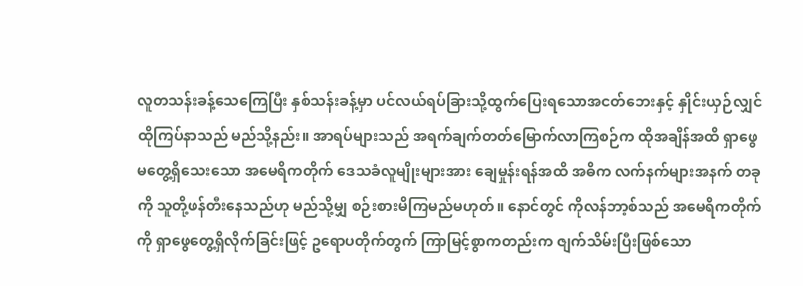လူတသန်းခန့်သေကြေပြီး နှစ်သန်းခန့်မှာ ပင်လယ်ရပ်ခြားသို့ထွက်ပြေးရသောအငတ်ဘေးနှင့် နှိုင်းယှဉ်လျှင် ထိုကြပ်နာသည် မည်သို့နည်း။ အာရပ်များသည် အရက်ချက်တတ်မြောက်လာကြစဉ်က ထိုအချိန်အထိ ရှာဖွေမတွေ့ရှိသေးသော အမေရိကတိုက် ဒေသခံလူမျိုးများအား ချေမှုန်းရန်အထိ အဓိက လက်နက်များအနက် တခုကို သူတို့ဖန်တီးနေသည်ဟု မည်သို့မျှ စဉ်းစားမိကြမည်မဟုတ်။ နောင်တွင် ကိုလန်ဘာ့စ်သည် အမေရိကတိုက်ကို ရှာဖွေတွေ့ရှိလိုက်ခြင်းဖြင့် ဥရောပတိုက်တွက် ကြာမြင့်စွာကတည်းက ဇျက်သိမ်းပြီးဖြစ်သော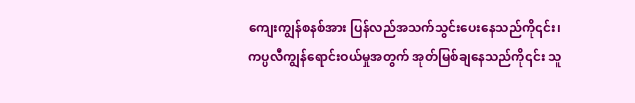ကျေးကျွန်စနစ်အား ပြန်လည်အသက်သွင်းပေးနေသည်ကို၎င်း၊ ကပ္ပလီကျွန်ရောင်းဝယ်မှုအတွက် အုတ်မြစ်ချနေသည်ကို၎င်း သူ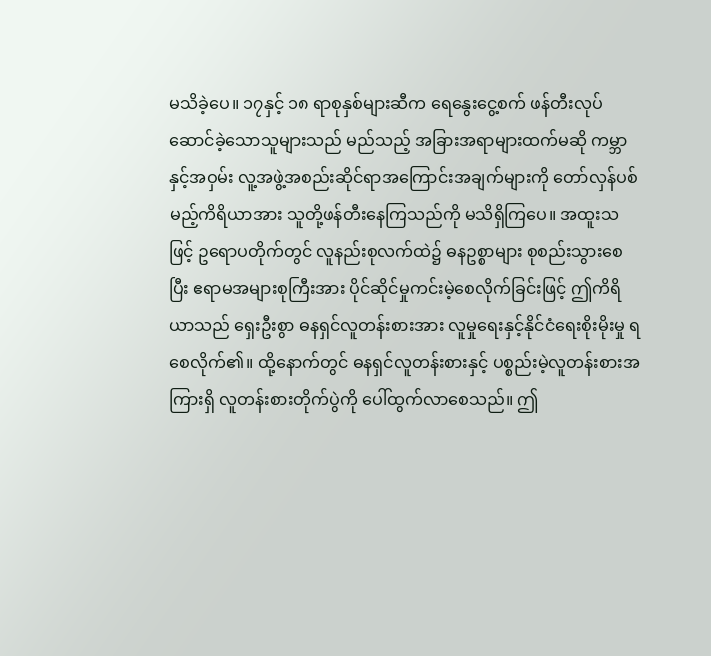မသိခဲ့ပေ။ ၁၇နှင့် ၁၈ ရာစုနှစ်များဆီက ရေနွေးငွေ့စက် ဖန်တီးလုပ်ဆောင်ခဲ့သောသူများသည် မည်သည့် အခြားအရာများထက်မဆို ကမ္ဘာနှင့်အဝှမ်း လူ့အဖွဲ့အစည်းဆိုင်ရာအကြောင်းအချက်များကို တော်လှန်ပစ်မည့်ကိရိယာအား သူတို့ဖန်တီးနေကြသည်ကို မသိရှိကြပေ။ အထူးသဖြင့် ဥရောပတိုက်တွင် လူနည်းစုလက်ထဲ၌ ဓနဥစ္စာများ စုစည်းသွားစေပြီး ဧရာမအများစုကြီးအား ပိုင်ဆိုင်မှုကင်းမဲ့စေလိုက်ခြင်းဖြင့် ဤကိရိယာသည် ရှေးဦးစွာ ဓနရှင်လူတန်းစားအား လူမှုရေးနှင့်နိုင်ငံရေးစိုးမိုးမှု ရစေလိုက်၏။ ထို့နောက်တွင် ဓနရှင်လူတန်းစားနှင့် ပစ္စည်းမဲ့လူတန်းစားအကြားရှိ လူတန်းစားတိုက်ပွဲကို ပေါ်ထွက်လာစေသည်။ ဤ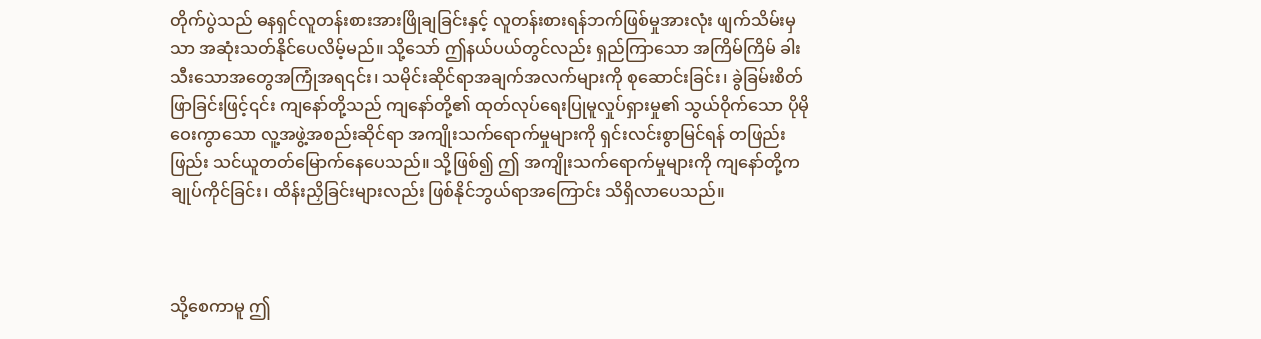တိုက်ပွဲသည် ဓနရှင်လူတန်းစားအားဖြိုချခြင်းနှင့် လူတန်းစားရန်ဘက်ဖြစ်မှုအားလုံး ဖျက်သိမ်းမှသာ အဆုံးသတ်နိုင်ပေလိမ့်မည်။ သို့သော် ဤနယ်ပယ်တွင်လည်း ရှည်ကြာသော အကြိမ်ကြိမ် ခါးသီးသောအတွေအကြုံအရ၎င်း၊ သမိုင်းဆိုင်ရာအချက်အလက်များကို စုဆောင်းခြင်း၊ ခွဲခြမ်းစိတ်ဖြာခြင်းဖြင့်၎င်း ကျနော်တို့သည် ကျနော်တို့၏ ထုတ်လုပ်ရေးပြုမူလှုပ်ရှားမှု၏ သွယ်ဝိုက်သော ပိုမိုဝေးကွာသော လူ့အဖွဲ့အစည်းဆိုင်ရာ အကျိုးသက်ရောက်မှုများကို ရှင်းလင်းစွာမြင်ရန် တဖြည်းဖြည်း သင်ယူတတ်မြောက်နေပေသည်။ သို့ဖြစ်၍ ဤ အကျိုးသက်ရောက်မှုများကို ကျနော်တို့က ချုပ်ကိုင်ခြင်း၊ ထိန်းညှိခြင်းများလည်း ဖြစ်နိုင်ဘွယ်ရာအကြောင်း သိရှိလာပေသည်။



သို့စေကာမူ ဤ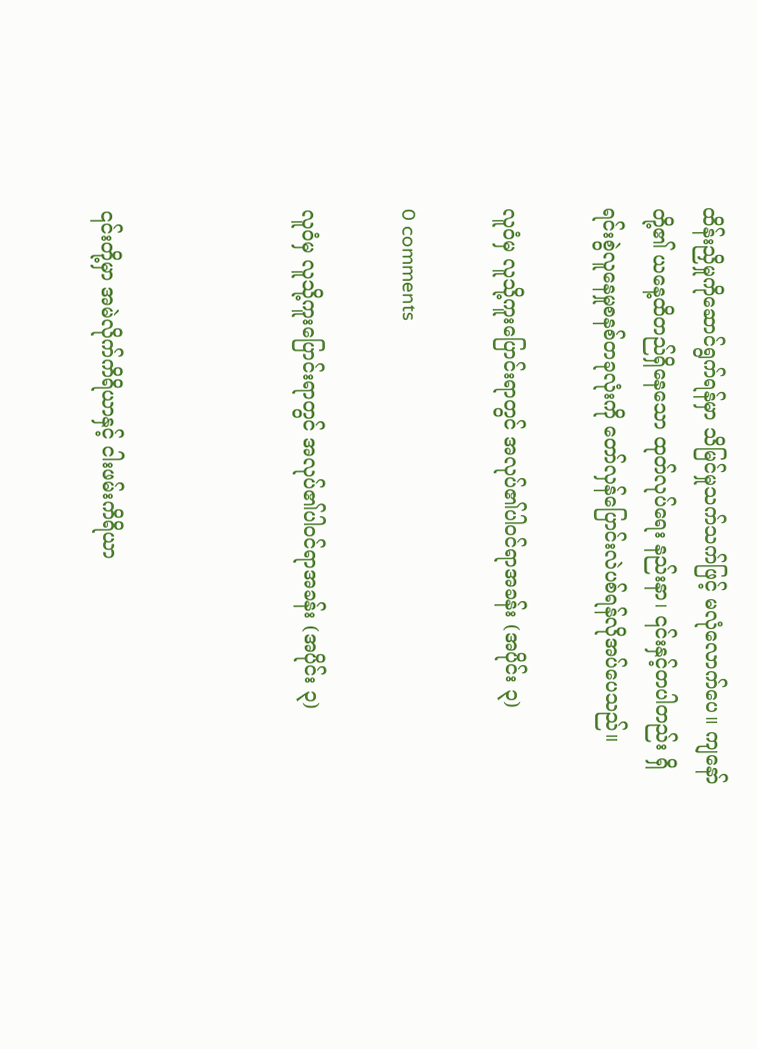ထိန်းညှိမှုကိုဆောင်ရွက်ရန်မှာ သိမြင်မှုသက်သက်ဖြင့် မလုံလောက်ပေ။ ကျနော်တို့၏ ယနေ့ထိတည်ရှိနေသော ထုတ်လုပ်ရေး နည်းနာ၊ ၎င်းနှင့်တပါတည်း ရှိရင်းစွဲလူနေမှုစနစ်တခုလုံးကို တော်လှန်ပြောင်းလဲပစ်ရန်လိုအပ်ပေသည်။

လူဝံမှ လူသို့ကူးပြောင်းရာတွင် အလုပ်၏ပါဝင်ရာအခန်း (အပိုင်း ၃)

0 comments

လူဝံမှ လူသို့ကူးပြောင်းရာတွင် အလုပ်၏ပါဝင်ရာအခန်း (အပိုင်း ၃)



၎င်းတို့မှာ အမဲလိုက်ကိရိယာနှင့် ငါးဖမ်းကိရိယာ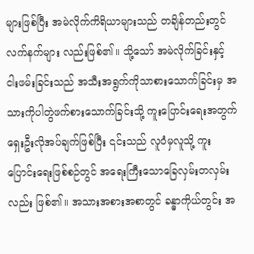များဖြစ်ပြီး အမဲလိုက်ကိရိယာများသည် တချိန်တည်းတွင် လက်နက်များ လည်းဖြစ်၏။ သို့သော် အမဲလိုက်ခြင်းနှင့် ငါးဖမ်းခြင်းသည် အသီးအရွက်ကိုသာစားသောက်ခြင်းမှ အသားကိုပါတွဲဖက်စားသောက်ခြင်းသို့ ကူးပြောင်းရေးအတွက် ရှေးဦးလိုအပ်ချက်ဖြစ်ပြီး ၎င်းသည် လူဝံမှလူသို့ ကူးပြောင်းရေးဖြစ်စဉ်တွင် အရေးကြီးသောခြေလှမ်းတလှမ်းလည်း ဖြစ်၏။ အသားအစားအစာတွင် ခန္ဓာကိုယ်တွင်း အ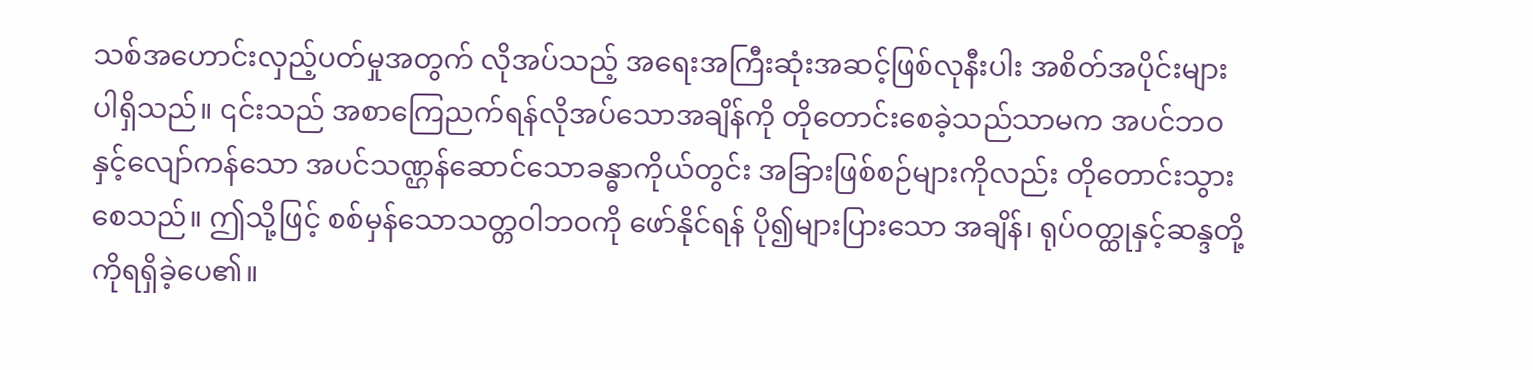သစ်အဟောင်းလှည့်ပတ်မှုအတွက် လိုအပ်သည့် အရေးအကြီးဆုံးအဆင့်ဖြစ်လုနီးပါး အစိတ်အပိုင်းများပါရှိသည်။ ၎င်းသည် အစာကြေညက်ရန်လိုအပ်သောအချိန်ကို တိုတောင်းစေခဲ့သည်သာမက အပင်ဘဝနှင့်လျော်ကန်သော အပင်သဏ္ဌန်ဆောင်သောခန္ဓာကိုယ်တွင်း အခြားဖြစ်စဉ်များကိုလည်း တိုတောင်းသွားစေသည်။ ဤသို့ဖြင့် စစ်မှန်သောသတ္တဝါဘဝကို ဖော်နိုင်ရန် ပို၍များပြားသော အချိန်၊ ရုပ်ဝတ္ထုနှင့်ဆန္ဒတို့ကိုရရှိခဲ့ပေ၏။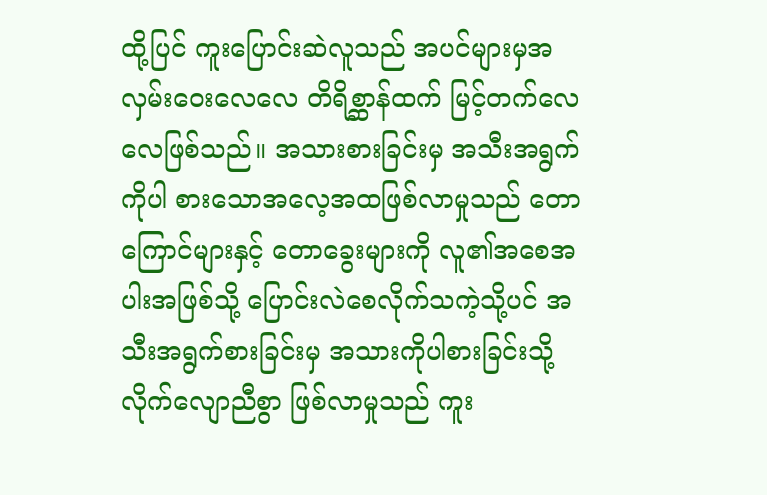ထို့ပြင် ကူးပြောင်းဆဲလူသည် အပင်များမှအလှမ်းဝေးလေလေ တိရိစ္ဆာန်ထက် မြင့်တက်လေလေဖြစ်သည်။ အသားစားခြင်းမှ အသီးအရွက်ကိုပါ စားသောအလေ့အထဖြစ်လာမှုသည် တောကြောင်များနှင့် တောခွေးများကို လူ၏အစေအပါးအဖြစ်သို့ ပြောင်းလဲစေလိုက်သကဲ့သို့ပင် အသီးအရွက်စားခြင်းမှ အသားကိုပါစားခြင်းသို့ လိုက်လျောညီစွာ ဖြစ်လာမှုသည် ကူး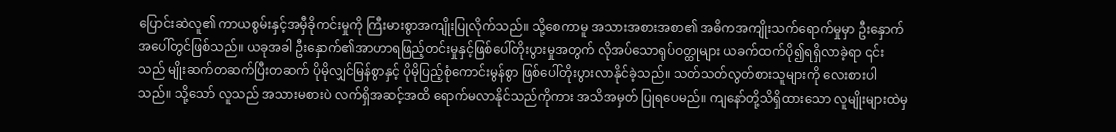ပြောင်းဆဲလူ၏ ကာယစွမ်းနှင့်အမှီခိုကင်းမှုကို ကြီးမားစွာအကျိုးပြုလိုက်သည်။ သို့စေကာမူ အသားအစားအစာ၏ အဓိကအကျိုးသက်ရောက်မှုမှာ ဦးနှောက်အပေါ်တွင်ဖြစ်သည်။ ယခုအခါ ဦးနှောက်၏အာဟာရဖြည့်တင်းမှုနှင့်ဖြစ်ပေါ်တိုးပွားမှုအတွက် လိုအပ်သောရုပ်ဝတ္ထုများ ယခက်ထက်ပို၍ရရှိလာခဲ့ရာ ၎င်းသည် မျိုးဆက်တဆက်ပြီးတဆက် ပိုမိုလျှင်မြန်စွာနှင့် ပိုမိုပြည့်စုံကောင်းမွန်စွာ ဖြစ်ပေါ်တိုးပွားလာနိုင်ခဲ့သည်။ သတ်သတ်လွတ်စားသူများကို လေးစားပါသည်။ သို့သော် လူသည် အသားမစားပဲ လက်ရှိအဆင့်အထိ ရောက်မလာနိုင်သည်ကိုကား အသိအမှတ် ပြုရပေမည်။ ကျနော်တို့သိရှိထားသော လူမျိုးများထဲမှ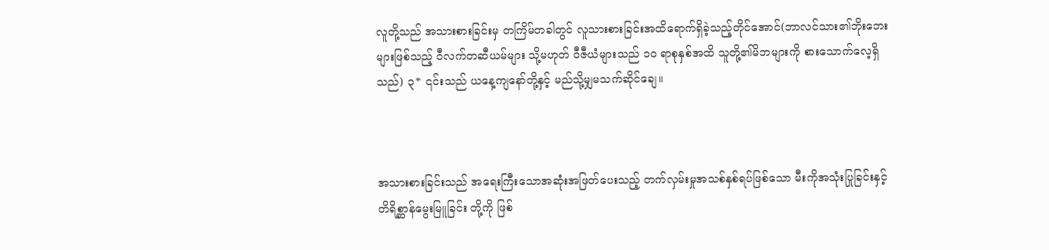လူတို့သည် အသားစားခြင်းမှ တကြိမ်တခါတွင် လူသားစားခြင်းအထိရောက်ရှိခဲ့သည့်တိုင်အောင်(ဘာလင်သား၏ဘိုးဘေးများဖြစ်သည့် ဝီလက်တဆီယမ်များ သို့မဟုတ် ဝီဇီယံများသည် ၁၀ ရာစုနှစ်အထိ သူတို့၏မိဘများကို စားသောက်လေ့ရှိသည်) ၃* ၎င်းသည် ယနေ့ကျနော်တို့နှင့် မည်သို့မျှမသက်ဆိုင်ချေ။



အသားစားခြင်းသည် အရေးကြီးသောအဆုံးအဖြတ်ပေးသည့် တက်လှမ်းမှုအသစ်နှစ်ရပ်ဖြစ်သော မီးကိုအသုံးပြုခြင်းနှင့် တိရိစ္ဆာန်မွေးမြူခြင်း တို့ကို ဖြစ်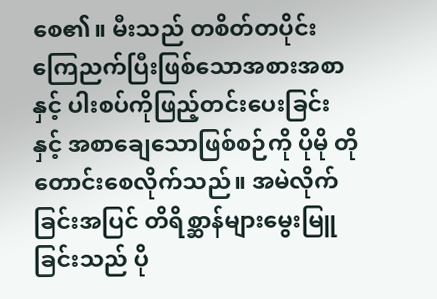စေ၏။ မီးသည် တစိတ်တပိုင်းကြေညက်ပြီးဖြစ်သောအစားအစာနှင့် ပါးစပ်ကိုဖြည့်တင်းပေးခြင်းနှင့် အစာချေသောဖြစ်စဉ်ကို ပိုမို တိုတောင်းစေလိုက်သည်။ အမဲလိုက်ခြင်းအပြင် တိရိစ္ဆာန်များမွေးမြူခြင်းသည် ပို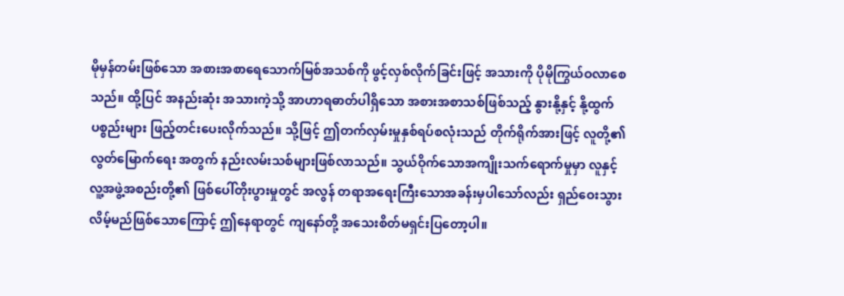မိုမှန်တမ်းဖြစ်သော အစားအစာရေသောက်မြစ်အသစ်ကို ဖွင့်လှစ်လိုက်ခြင်းဖြင့် အသားကို ပိုမိုကြွယ်ဝလာစေသည်။ ထို့ပြင် အနည်းဆုံး အသားကဲ့သို့ အာဟာရဓာတ်ပါရှိသော အစားအစာသစ်ဖြစ်သည့် နွားနို့နှင့် နို့ထွက်ပစ္စည်းများ ဖြည့်တင်းပေးလိုက်သည်။ သို့ဖြင့် ဤတက်လှမ်းမှုနှစ်ရပ်စလုံးသည် တိုက်ရိုက်အားဖြင့် လူတို့၏လွတ်မြောက်ရေး အတွက် နည်းလမ်းသစ်များဖြစ်လာသည်။ သွယ်ဝိုက်သောအကျိုးသက်ရောက်မှုမှာ လူနှင့်လူ့အဖွဲ့အစည်းတို့၏ ဖြစ်ပေါ်တိုးပွားမှုတွင် အလွန် တရာအရေးကြီးသောအခန်းမှပါသော်လည်း ရှည်ဝေးသွားလိမ့်မည်ဖြစ်သောကြောင့် ဤနေရာတွင် ကျနော်တို့ အသေးစိတ်မရှင်းပြတော့ပါ။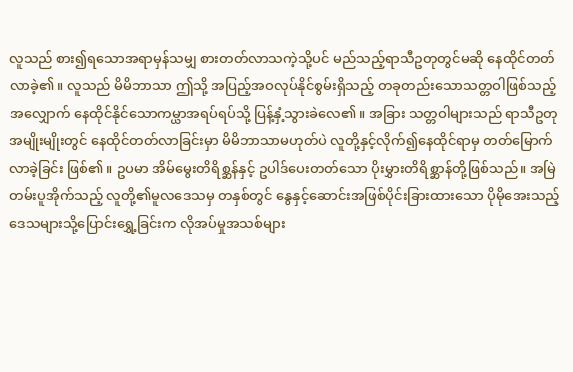လူသည် စား၍ရသောအရာမှန်သမျှ စားတတ်လာသကဲ့သို့ပင် မည်သည့်ရာသီဥတုတွင်မဆို နေထိုင်တတ်လာခဲ့၏။ လူသည် မိမိဘာသာ ဤသို့ အပြည့်အဝလုပ်နိုင်စွမ်းရှိသည့် တခုတည်းသောသတ္တဝါဖြစ်သည့်အလျှောက် နေထိုင်နိုင်သောကမ္ယာအရပ်ရပ်သို့ ပြန့်နှံ့သွားခဲလေ၏။ အခြား သတ္တဝါများသည် ရာသီဥတုအမျိုးမျိုးတွင် နေထိုင်တတ်လာခြင်းမှာ မိမိဘာသာမဟုတ်ပဲ လူတို့နှင့်လိုက်၍နေထိုင်ရာမှ တတ်မြောက်လာခဲ့ခြင်း ဖြစ်၏။ ဥပမာ အိမ်မွေးတိရိစ္ဆန်နှင့် ဥပါဒ်ပေးတတ်သော ပိုးမွှားတိရိစ္ဆာန်တို့ဖြစ်သည်။ အမြဲတမ်းပူအိုက်သည့် လူတို့၏မူလဒေသမှ တနှစ်တွင် နွေနှင့်ဆောင်းအဖြစ်ပိုင်းခြားထားသော ပိုမိုအေးသည့်ဒေသများသို့ပြောင်းရွှေ့ခြင်းက လိုအပ်မှုအသစ်များ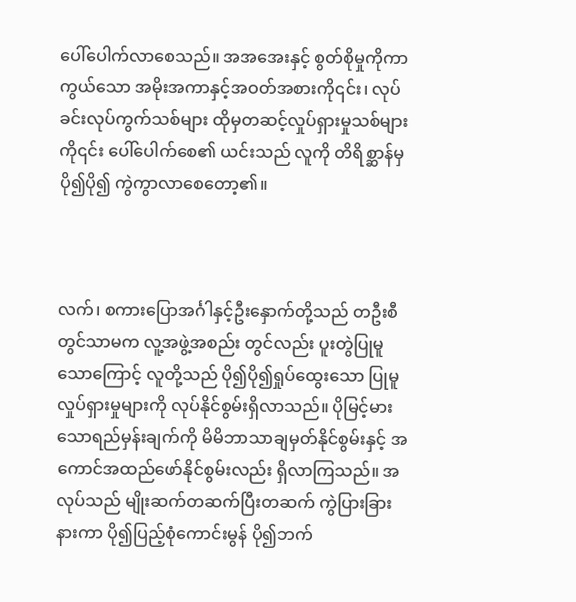ပေါ်ပေါက်လာစေသည်။ အအအေးနှင့် စွတ်စိုမှုကိုကာကွယ်သော အမိုးအကာနှင့်အဝတ်အစားကို၎င်း၊ လုပ်ခင်းလုပ်ကွက်သစ်များ ထိုမှတဆင့်လှုပ်ရှားမှုသစ်များကို၎င်း ပေါ်ပေါက်စေ၏ ယင်းသည် လူကို တိရိစ္ဆာန်မှ ပို၍ပို၍ ကွဲကွာလာစေတော့၏။



လက်၊ စကားပြောအင်္ဂါနှင့်ဦးနှောက်တို့သည် တဦးစီတွင်သာမက လူ့အဖွဲ့အစည်း တွင်လည်း ပူးတွဲပြုမူသောကြောင့် လူတို့သည် ပို၍ပို၍ရှုပ်ထွေးသော ပြုမူလှုပ်ရှားမှုများကို လုပ်နိုင်စွမ်းရှိလာသည်။ ပိုမြင့်မားသောရည်မှန်းချက်ကို မိမိဘာသာချမှတ်နိုင်စွမ်းနှင့် အကောင်အထည်ဖော်နိုင်စွမ်းလည်း ရှိလာကြသည်။ အလုပ်သည် မျိုးဆက်တဆက်ပြီးတဆက် ကွဲပြားခြားနားကာ ပို၍ပြည့်စုံကောင်းမွန် ပို၍ဘက်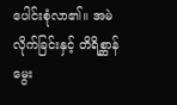ပေါင်းစုံလာ၏။ အမဲလိုက်ခြင်းနှင့် တိရိစ္ဆာန်မွေး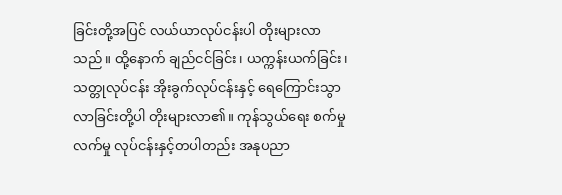ခြင်းတို့အပြင် လယ်ယာလုပ်ငန်းပါ တိုးများလာသည်။ ထို့နောက် ချည်ငင်ခြင်း၊ ယက္ကန်းယက်ခြင်း၊သတ္တုလုပ်ငန်း အိုးခွက်လုပ်ငန်းနှင့် ရေကြောင်းသွာလာခြင်းတို့ပါ တိုးများလာ၏။ ကုန်သွယ်ရေး စက်မှုလက်မှု လုပ်ငန်းနှင့်တပါတည်း အနုပညာ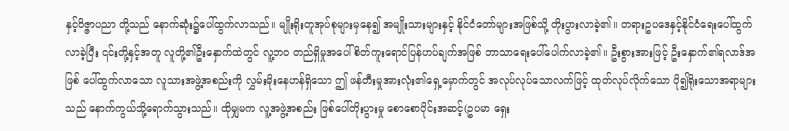နှင့်ဝိဇ္ဇာပညာ တို့သည် နောက်ဆုံး၌ပေါ်ထွက်လာသည်။ မျိုးရိုးတူအုပ်စုများမှနေ၍ အမျိုးသားများနှင့် နိုင်ငံတော်များအဖြစ်သို့ တိုးပွားလာခဲ့၏။ တရားဥပဒေနှင့်နိုင်ငံရေးပေါ်ထွက်လာခဲ့ပြီး ၎င်းတို့နှင့်အတူ လူတို့၏ဦးနှောက်ထဲတွင် လူ့ဘဝ တည်ရှိမှုအပေါ် စိတ်ကူးရောင်ပြန်ဟပ်ချက်အဖြစ် ဘာသာရေးပေါ်ပေါက်လာခဲ့၏။ ဦးစွားအားဖြင့် ဦးနှောက်၏ရလာဒ်အဖြစ် ပေါ်ထွက်လာသော လူသားအဖွဲ့အစည်းကို လွှမ်းမိုးနေဟန်ရှိသော ဤ ဖန်တီးမှုအားလုံး၏ရှေ့မှောက်တွင် အလုပ်လုပ်သောလက်ဖြင့် ထုတ်လုပ်လိုက်သော ပို၍ရိုးသောအရာများသည် နောက်ကွယ်သို့ရောက်သွားသည်။ ထိုမျှမက လူ့အဖွဲ့အစည်း ဖြစ်ပေါ်တိုးပွားမှု‌ စောစောပိုင်းအဆင့်(ဥပမာ ရှေး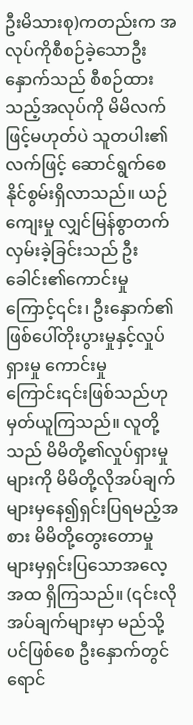ဦးမိသားစု)ကတည်းက အလုပ်ကိုစီစဉ်ခဲ့သောဦးနှောက်သည် စီစဉ်ထားသည့်အလုပ်ကို မိမိလက်ဖြင့်မဟုတ်ပဲ သူတပါး၏လက်ဖြင့် ဆောင်ရွက်စေနိုင်စွမ်းရှိလာသည်။ ယဉ်ကျေးမှု လျှင်မြန်စွာတက်လှမ်းခဲ့ခြင်းသည် ဦးခေါင်း၏ကောင်းမှုကြောင့်၎င်း၊ ဦးနှောက်၏ဖြစ်ပေါ်တိုးပွားမှုနှင့်လှုပ်ရှားမှု ကောင်းမှုကြောင်း၎င်းဖြစ်သည်ဟု မှတ်ယူကြသည်။ လူတို့သည် မိမိတို့၏လှုပ်ရှားမှုများကို မိမိတို့လိုအပ်ချက်များမှနေ၍ရှင်းပြရမည့်အစား မိမိတို့တွေးတောမှုများမှရှင်းပြသောအလေ့အထ ရှိကြသည်။ (၎င်းလိုအပ်ချက်များမှာ မည်သို့ပင်ဖြစ်စေ ဦးနှောက်တွင်ရောင်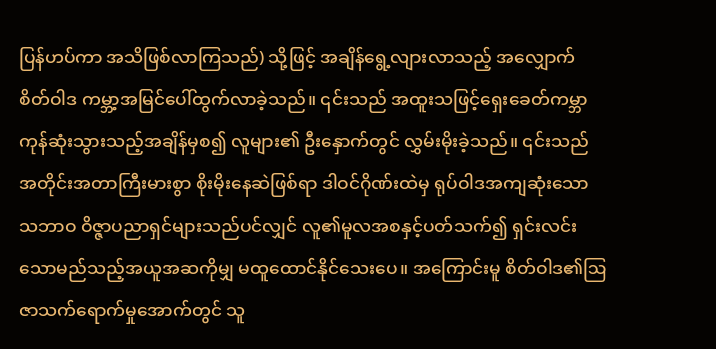ပြန်ဟပ်ကာ အသိဖြစ်လာကြသည်) သို့ဖြင့် အချိန်ရွေ့လျားလာသည့် အလျှောက် စိတ်ဝါဒ ကမ္ဘာ့အမြင်ပေါ်ထွက်လာခဲ့သည်။ ၎င်းသည် အထူးသဖြင့်ရှေးခေတ်ကမ္ဘာ ကုန်ဆုံးသွားသည့်အချိန်မှစ၍ လူများ၏ ဦးနှောက်တွင် လွှမ်းမိုးခဲ့သည်။ ၎င်းသည် အတိုင်းအတာကြီးမားစွာ စိုးမိုးနေဆဲဖြစ်ရာ ဒါဝင်ဂိုဏ်းထဲမှ ရုပ်ဝါဒအကျဆုံးသော သဘာဝ ဝိဇ္ဇာပညာရှင်များသည်ပင်လျှင် လူ၏မူလအစနှင့်ပတ်သက်၍ ရှင်းလင်းသောမည်သည့်အယူအဆကိုမျှ မထူထောင်နိုင်သေးပေ။ အကြောင်းမူ စိတ်ဝါဒ၏ဩဇာသက်ရောက်မှုအောက်တွင် သူ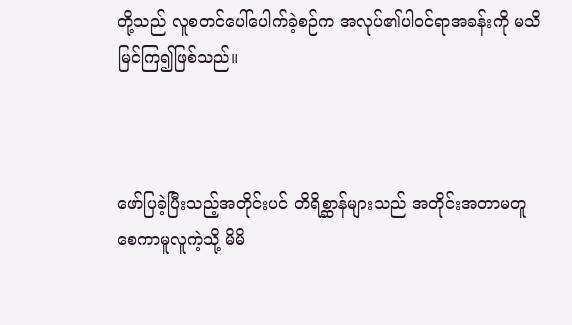တို့သည် လူစတင်ပေါ်ပေါက်ခဲ့စဉ်က အလုပ်၏ပါဝင်ရာအခန်းကို မသိမြင်ကြ၍ဖြစ်သည်။



ဖော်ပြခဲ့ပြီးသည့်အတိုင်းပင် တိရိစ္ဆာန်များသည် အတိုင်းအတာမတူစေကာမူလူကဲ့သို့ မိမိ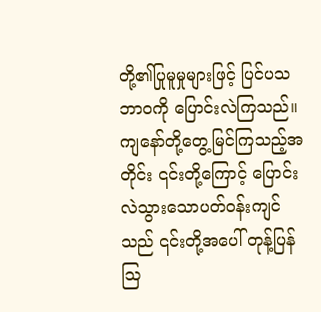တို့၏ပြုမူမှုများဖြင့် ပြင်ပသဘာဝကို ပြောင်းလဲကြသည်။ ကျနော်တို့တွေ့မြင်ကြသည့်အတိုင်း ၎င်းတို့ကြောင့် ပြောင်းလဲသွားသောပတ်ဝန်းကျင်သည် ၎င်းတို့အပေါ် တုန့်ပြန်ဩ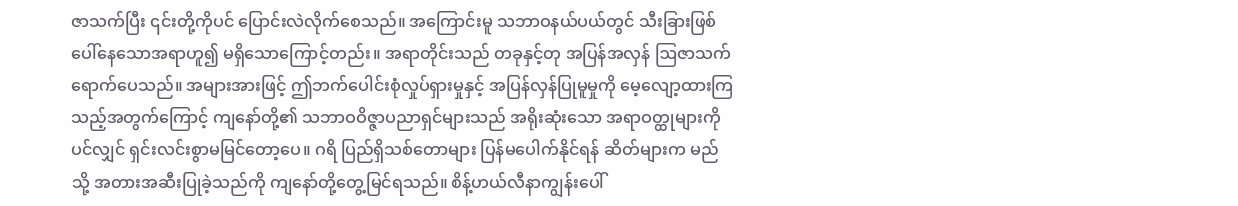ဇာသက်ပြီး ၎င်းတို့ကိုပင် ပြောင်းလဲလိုက်စေသည်။ အကြောင်းမူ သဘာဝနယ်ပယ်တွင် သီးခြားဖြစ်ပေါ်နေသောအရာဟူ၍ မရှိသောကြောင့်တည်း။ အရာတိုင်းသည် တခုနှင့်တု အပြန်အလှန် ဩဇာသက်ရောက်ပေသည်။ အများအားဖြင့် ဤဘက်ပေါင်းစုံလှုပ်ရှားမှုနှင့် အပြန်လှန်ပြုမူမှုကို မေ့လျော့ထားကြသည့်အတွက်ကြောင့် ကျနော်တို့၏ သဘာဝဝိဇ္ဇာပညာရှင်များသည် အရိုးဆုံးသော အရာဝတ္ထုများကိုပင်လျှင် ရှင်းလင်းစွာမမြင်တော့ပေ။ ဂရိ ပြည်ရှိသစ်တောများ ပြန်မပေါက်နိုင်ရန် ဆိတ်များက မည်သို့ အတားအဆီးပြုခဲ့သည်ကို ကျနော်တို့တွေ့မြင်ရသည်။ စိန့်ဟယ်လီနာကျွန်းပေါ်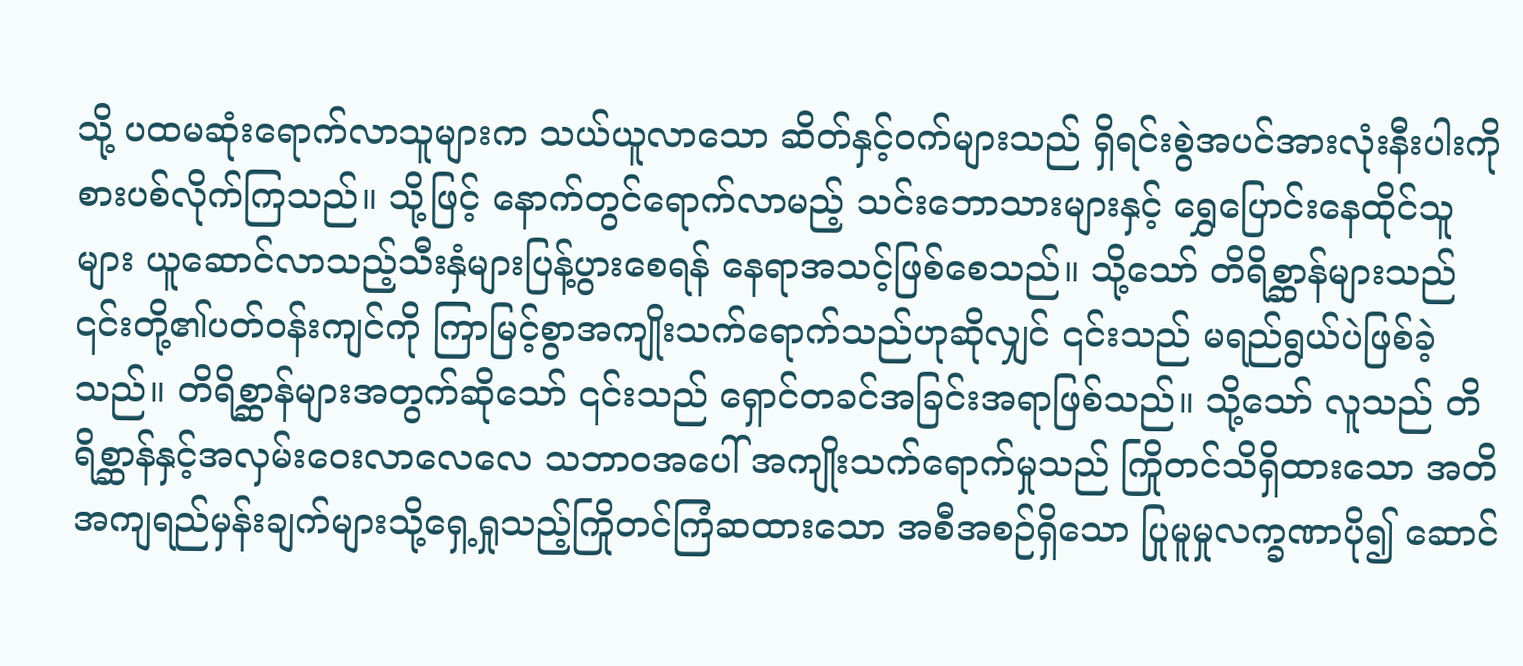သို့ ပထမဆုံးရောက်လာသူများက သယ်ယူလာသော ဆိတ်နှင့်ဝက်များသည် ရှိရင်းစွဲအပင်အားလုံးနီးပါးကို စားပစ်လိုက်ကြသည်။ သို့ဖြင့် နောက်တွင်ရောက်လာမည့် သင်းဘောသားများနှင့် ရွှေပြောင်းနေထိုင်သူများ ယူဆောင်လာသည့်သီးနှံများပြန့်ပွားစေရန် နေရာအသင့်ဖြစ်စေသည်။ သို့သော် တိရိစ္ဆာန်များသည် ၎င်းတို့၏ပတ်ဝန်းကျင်ကို ကြာမြင့်စွာအကျိုးသက်ရောက်သည်ဟုဆိုလျှင် ၎င်းသည် မရည်ရွယ်ပဲဖြစ်ခဲ့သည်။ တိရိစ္ဆာန်များအတွက်ဆိုသော် ၎င်းသည် ရှောင်တခင်အခြင်းအရာဖြစ်သည်။ သို့သော် လူသည် တိရိစ္ဆာန်နှင့်အလှမ်းဝေးလာလေလေ သဘာဝအပေါ် အကျိုးသက်ရောက်မှုသည် ကြိုတင်သိရှိထားသော အတိအကျရည်မှန်းချက်များသို့ရှေ့ရှုသည့်ကြိုတင်ကြံဆထားသော အစီအစဉ်ရှိသော ပြုမူမှုလက္ခဏာပို၍ ဆောင်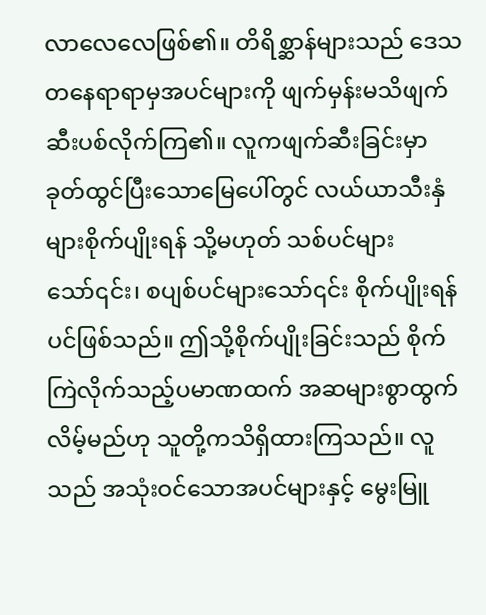လာလေလေဖြစ်၏။ တိရိစ္ဆာန်များသည် ဒေသတနေရာရာမှအပင်များကို ဖျက်မှန်းမသိဖျက်ဆီးပစ်လိုက်ကြ၏။ လူကဖျက်ဆီးခြင်းမှာ ခုတ်ထွင်ပြီးသောမြေပေါ်တွင် လယ်ယာသီးနှံများစိုက်ပျိုးရန် သို့မဟုတ် သစ်ပင်များသော်၎င်း၊ စပျစ်ပင်များသော်၎င်း စိုက်ပျိုးရန်ပင်ဖြစ်သည်။ ဤသို့စိုက်ပျိုးခြင်းသည် စိုက်ကြဲလိုက်သည့်ပမာဏထက် အဆများစွာထွက်လိမ့်မည်ဟု သူတို့ကသိရှိထားကြသည်။ လူသည် အသုံးဝင်သောအပင်များနှင့် မွေးမြူ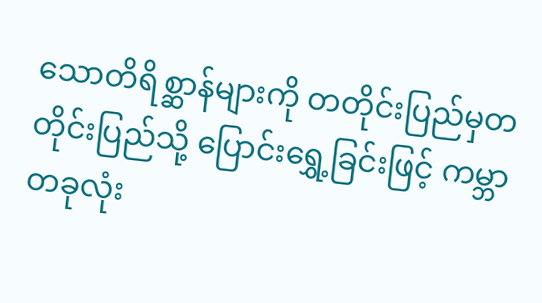သောတိရိစ္ဆာန်များကို တတိုင်းပြည်မှတတိုင်းပြည်သို့ ပြောင်းရွှေ့ခြင်းဖြင့် ကမ္ဘာတခုလုံး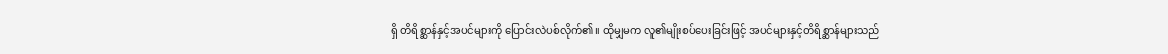ရှိ တိရိစ္ဆာန်နှင့်အပင်များကို ပြောင်းလဲပစ်လိုက်၏။ ထိုမျှမက လူ၏မျိုးစပ်ပေးခြင်းဖြင့် အပင်များနှင့်တိရိစ္ဆာန်များသည်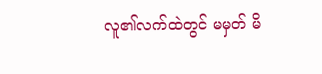လူ၏လက်ထဲတွင် မမှတ် မိ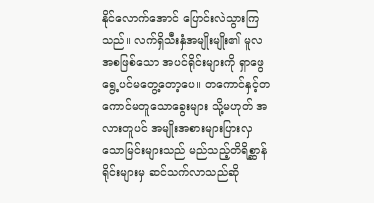နိုင်လောက်အောင် ပြောင်းလဲသွားကြသည်။ လက်ရှိသီးနှံအမျိုးမျိုး၏ မူလအစဖြစ်သော အပင်ရိုင်းများကို ရှာဖွေရွေ့ပင်မတွေ့တော့ပေ။ တကောင်နှင့်တကောင်မတူသောခွေးများ သို့မဟုတ် အလားတူပင် အမျိုးအစားများပြားလှသောမြင်းများသည် မည်သည့်တိရိစ္ဆာန်ရိုင်းများမှ ဆင်သက်လာသည်ဆို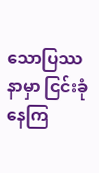သောပြဿနာမှာ ငြင်းခုံနေကြ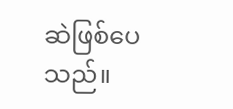ဆဲဖြစ်ပေသည်။